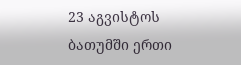23 აგვისტოს ბათუმში ერთი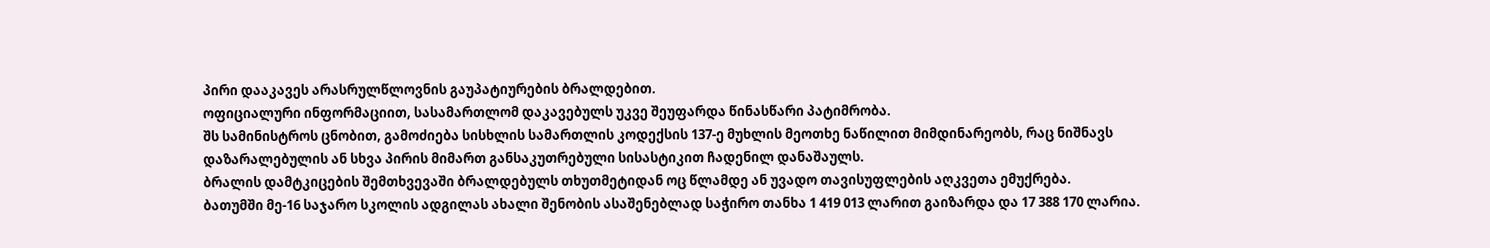პირი დააკავეს არასრულწლოვნის გაუპატიურების ბრალდებით.
ოფიციალური ინფორმაციით, სასამართლომ დაკავებულს უკვე შეუფარდა წინასწარი პატიმრობა.
შს სამინისტროს ცნობით, გამოძიება სისხლის სამართლის კოდექსის 137-ე მუხლის მეოთხე ნაწილით მიმდინარეობს, რაც ნიშნავს დაზარალებულის ან სხვა პირის მიმართ განსაკუთრებული სისასტიკით ჩადენილ დანაშაულს.
ბრალის დამტკიცების შემთხვევაში ბრალდებულს თხუთმეტიდან ოც წლამდე ან უვადო თავისუფლების აღკვეთა ემუქრება.
ბათუმში მე-16 საჯარო სკოლის ადგილას ახალი შენობის ასაშენებლად საჭირო თანხა 1 419 013 ლარით გაიზარდა და 17 388 170 ლარია.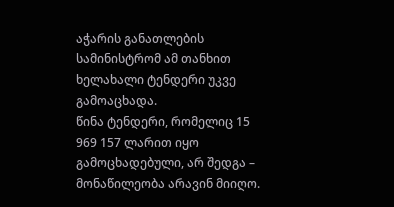აჭარის განათლების სამინისტრომ ამ თანხით ხელახალი ტენდერი უკვე გამოაცხადა.
წინა ტენდერი, რომელიც 15 969 157 ლარით იყო გამოცხადებული, არ შედგა – მონაწილეობა არავინ მიიღო.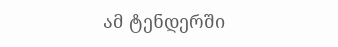ამ ტენდერში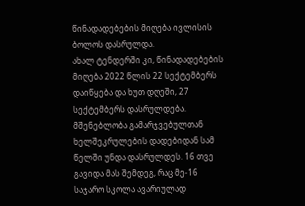წინადადებების მიღება ივლისის ბოლოს დასრულდა.
ახალ ტენდერში კი, წინადადებების მიღება 2022 წლის 22 სექტემბერს დაიწყება და ხუთ დღეში, 27 სექტემბერს დასრულდება. მშენებლობა გამარჯვებულთან ხელშეკრულების დადებიდან სამ წელში უნდა დასრულდეს. 16 თვე გავიდა მას შემდეგ, რაც მე-16 საჯარო სკოლა ავარიულად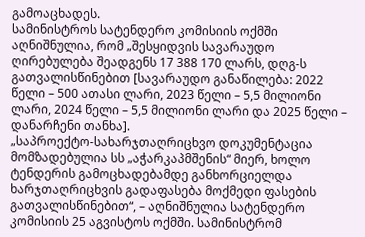გამოაცხადეს.
სამინისტროს სატენდერო კომისიის ოქმში აღნიშნულია, რომ „შესყიდვის სავარაუდო ღირებულება შეადგენს 17 388 170 ლარს, დღგ-ს გათვალისწინებით [სავარაუდო განაწილება: 2022 წელი – 500 ათასი ლარი, 2023 წელი – 5,5 მილიონი ლარი, 2024 წელი – 5,5 მილიონი ლარი და 2025 წელი – დანარჩენი თანხა].
„საპროექტო-სახარჯთაღრიცხვო დოკუმენტაცია მომზადებულია სს „აჭარკაპმშენის“ მიერ, ხოლო ტენდერის გამოცხადებამდე განხორციელდა ხარჯთაღრიცხვის გადაფასება მოქმედი ფასების გათვალისწინებით“, – აღნიშნულია სატენდერო კომისიის 25 აგვისტოს ოქმში. სამინისტრომ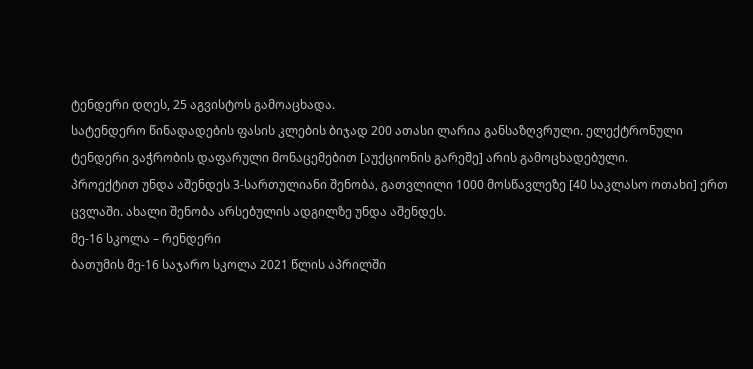ტენდერი დღეს, 25 აგვისტოს გამოაცხადა.
სატენდერო წინადადების ფასის კლების ბიჯად 200 ათასი ლარია განსაზღვრული. ელექტრონული ტენდერი ვაჭრობის დაფარული მონაცემებით [აუქციონის გარეშე] არის გამოცხადებული.
პროექტით უნდა აშენდეს 3-სართულიანი შენობა, გათვლილი 1000 მოსწავლეზე [40 საკლასო ოთახი] ერთ ცვლაში. ახალი შენობა არსებულის ადგილზე უნდა აშენდეს.
მე-16 სკოლა – რენდერი
ბათუმის მე-16 საჯარო სკოლა 2021 წლის აპრილში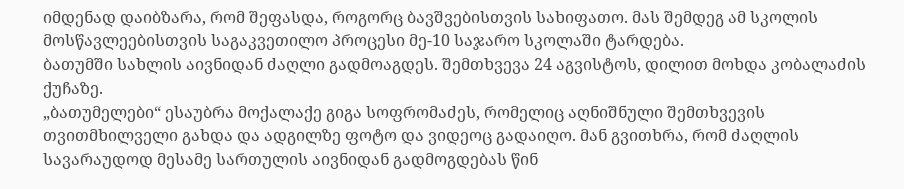იმდენად დაიბზარა, რომ შეფასდა, როგორც ბავშვებისთვის სახიფათო. მას შემდეგ ამ სკოლის მოსწავლეებისთვის საგაკვეთილო პროცესი მე-10 საჯარო სკოლაში ტარდება.
ბათუმში სახლის აივნიდან ძაღლი გადმოაგდეს. შემთხვევა 24 აგვისტოს, დილით მოხდა კობალაძის ქუჩაზე.
„ბათუმელები“ ესაუბრა მოქალაქე გიგა სოფრომაძეს, რომელიც აღნიშნული შემთხვევის თვითმხილველი გახდა და ადგილზე ფოტო და ვიდეოც გადაიღო. მან გვითხრა, რომ ძაღლის სავარაუდოდ მესამე სართულის აივნიდან გადმოგდებას წინ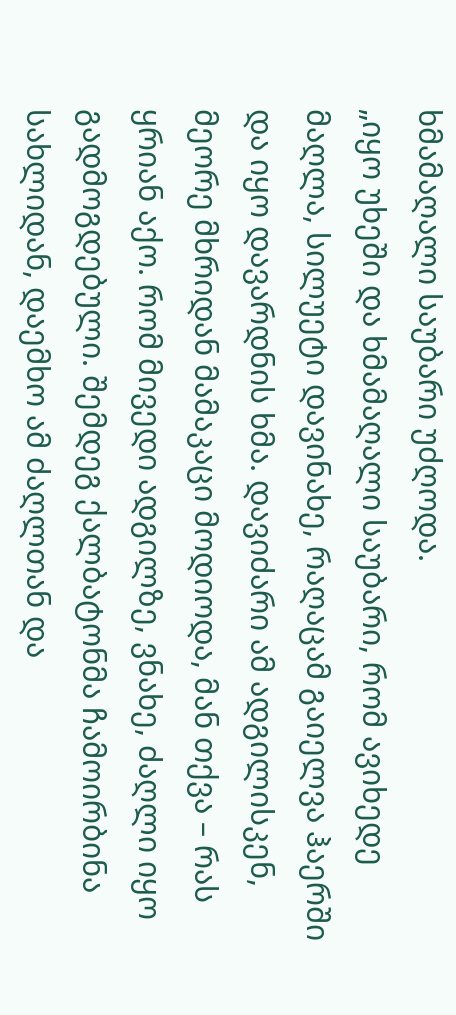ხმამაღალი საუბარი უძღოდა.
„იყო უხეში და ხმამაღალი საუბარი, რომ ავიხედე მაღლა, სილუეტი დავინახე, რაღაცამ გაიელვა ჰაერში და იყო დავარდნის ხმა. დავიძარი ამ ადგილისკენ, მეორე მხრიდან მამაკაცი მოდიოდა, მან თქვა – რას ყრიან აქო. რომ მივედი ადგილზე, ვნახე, ძაღლი იყო გადმოგდებული. შემდეგ ქალბატონმა ჩამოირბინა სახლიდან, დაემხო ამ ძაღლთან და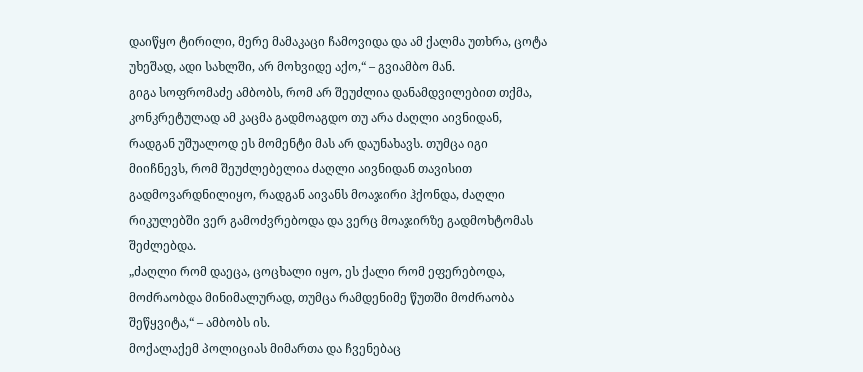დაიწყო ტირილი, მერე მამაკაცი ჩამოვიდა და ამ ქალმა უთხრა, ცოტა უხეშად, ადი სახლში, არ მოხვიდე აქო,“ – გვიამბო მან.
გიგა სოფრომაძე ამბობს, რომ არ შეუძლია დანამდვილებით თქმა, კონკრეტულად ამ კაცმა გადმოაგდო თუ არა ძაღლი აივნიდან, რადგან უშუალოდ ეს მომენტი მას არ დაუნახავს. თუმცა იგი მიიჩნევს, რომ შეუძლებელია ძაღლი აივნიდან თავისით გადმოვარდნილიყო, რადგან აივანს მოაჯირი ჰქონდა, ძაღლი რიკულებში ვერ გამოძვრებოდა და ვერც მოაჯირზე გადმოხტომას შეძლებდა.
„ძაღლი რომ დაეცა, ცოცხალი იყო, ეს ქალი რომ ეფერებოდა, მოძრაობდა მინიმალურად, თუმცა რამდენიმე წუთში მოძრაობა შეწყვიტა,“ – ამბობს ის.
მოქალაქემ პოლიციას მიმართა და ჩვენებაც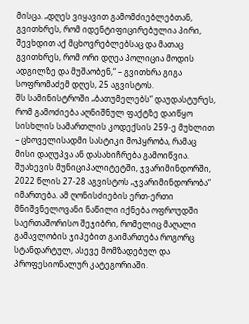მისცა. „დღეს ვიყავით გამომძიებლებთან, გვითხრეს, რომ იდენტიფიცირებულია პირი, შევხდით აქ მცხოვრებლებსაც და მათაც გვითხრეს, რომ ორი დღეა პოლიცია მოდის ადგილზე და მუშაობენ,“ – გვითხრა გიგა სოფრომაძემ დღეს, 25 აგვისტოს.
შს სამინისტროში „ბათუმელებს“ დაუდასტურეს, რომ გამოძიება აღნიშნულ ფაქტზე დაიწყო სისხლის სამართლის კოდექსის 259-ე მუხლით – ცხოველისადმი სასტიკი მოპყრობა, რამაც მისი დაღუპვა ან დასახიჩრება გამოიწვია.
შუახევის მუნიციპალიტეტში, ჯვარიმინდორში, 2022 წლის 27-28 აგვისტოს „ჯვარიმინდორობა“ იმართება. ამ ღონისძიების ერთ-ერთი მნიშვნელოვანი ნაწილი იქნება ოფროუდში საერთაშორისო შეჯიბრი, რომელიც მაღალი გამავლობის ჯიპებით გაიმართება როგორც სტანდარტულ, ასევე მომზადებულ და პროფესიონალურ კატეგორიაში.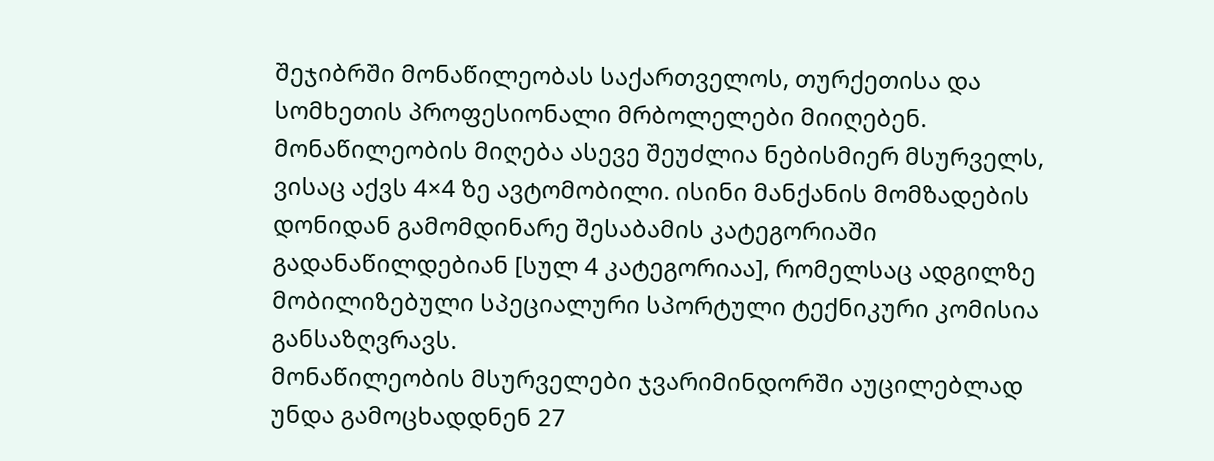შეჯიბრში მონაწილეობას საქართველოს, თურქეთისა და სომხეთის პროფესიონალი მრბოლელები მიიღებენ.
მონაწილეობის მიღება ასევე შეუძლია ნებისმიერ მსურველს, ვისაც აქვს 4×4 ზე ავტომობილი. ისინი მანქანის მომზადების დონიდან გამომდინარე შესაბამის კატეგორიაში გადანაწილდებიან [სულ 4 კატეგორიაა], რომელსაც ადგილზე მობილიზებული სპეციალური სპორტული ტექნიკური კომისია განსაზღვრავს.
მონაწილეობის მსურველები ჯვარიმინდორში აუცილებლად უნდა გამოცხადდნენ 27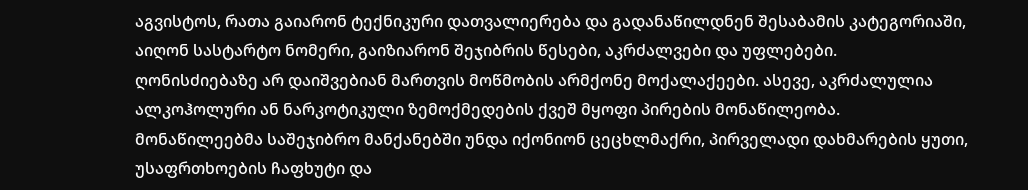აგვისტოს, რათა გაიარონ ტექნიკური დათვალიერება და გადანაწილდნენ შესაბამის კატეგორიაში, აიღონ სასტარტო ნომერი, გაიზიარონ შეჯიბრის წესები, აკრძალვები და უფლებები.
ღონისძიებაზე არ დაიშვებიან მართვის მოწმობის არმქონე მოქალაქეები. ასევე, აკრძალულია ალკოჰოლური ან ნარკოტიკული ზემოქმედების ქვეშ მყოფი პირების მონაწილეობა.
მონაწილეებმა საშეჯიბრო მანქანებში უნდა იქონიონ ცეცხლმაქრი, პირველადი დახმარების ყუთი, უსაფრთხოების ჩაფხუტი და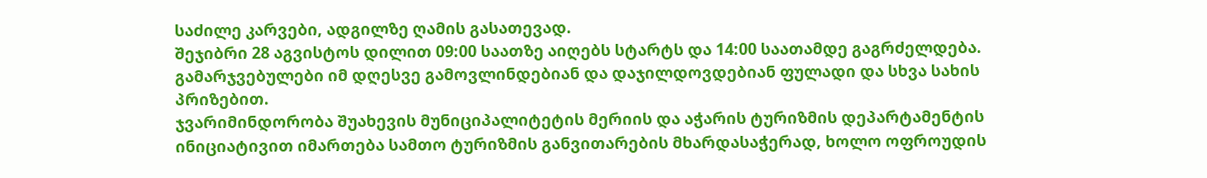საძილე კარვები, ადგილზე ღამის გასათევად.
შეჯიბრი 28 აგვისტოს დილით 09:00 საათზე აიღებს სტარტს და 14:00 საათამდე გაგრძელდება. გამარჯვებულები იმ დღესვე გამოვლინდებიან და დაჯილდოვდებიან ფულადი და სხვა სახის პრიზებით.
ჯვარიმინდორობა შუახევის მუნიციპალიტეტის მერიის და აჭარის ტურიზმის დეპარტამენტის ინიციატივით იმართება სამთო ტურიზმის განვითარების მხარდასაჭერად, ხოლო ოფროუდის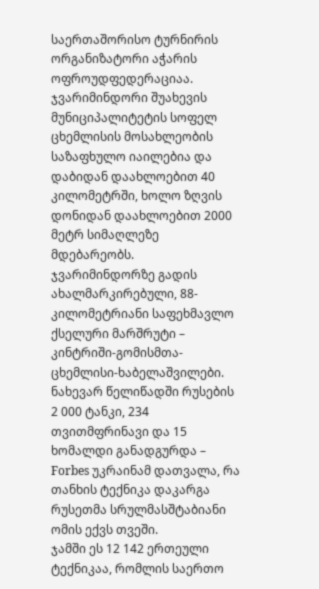საერთაშორისო ტურნირის ორგანიზატორი აჭარის ოფროუდფედერაციაა.
ჯვარიმინდორი შუახევის მუნიციპალიტეტის სოფელ ცხემლისის მოსახლეობის საზაფხულო იაილებია და დაბიდან დაახლოებით 40 კილომეტრში, ხოლო ზღვის დონიდან დაახლოებით 2000 მეტრ სიმაღლეზე მდებარეობს.
ჯვარიმინდორზე გადის ახალმარკირებული, 88-კილომეტრიანი საფეხმავლო ქსელური მარშრუტი – კინტრიში-გომისმთა-ცხემლისი-ხაბელაშვილები.
ნახევარ წელიწადში რუსების 2 000 ტანკი, 234 თვითმფრინავი და 15 ხომალდი განადგურდა – Forbes უკრაინამ დათვალა, რა თანხის ტექნიკა დაკარგა რუსეთმა სრულმასშტაბიანი ომის ექვს თვეში.
ჯამში ეს 12 142 ერთეული ტექნიკაა, რომლის საერთო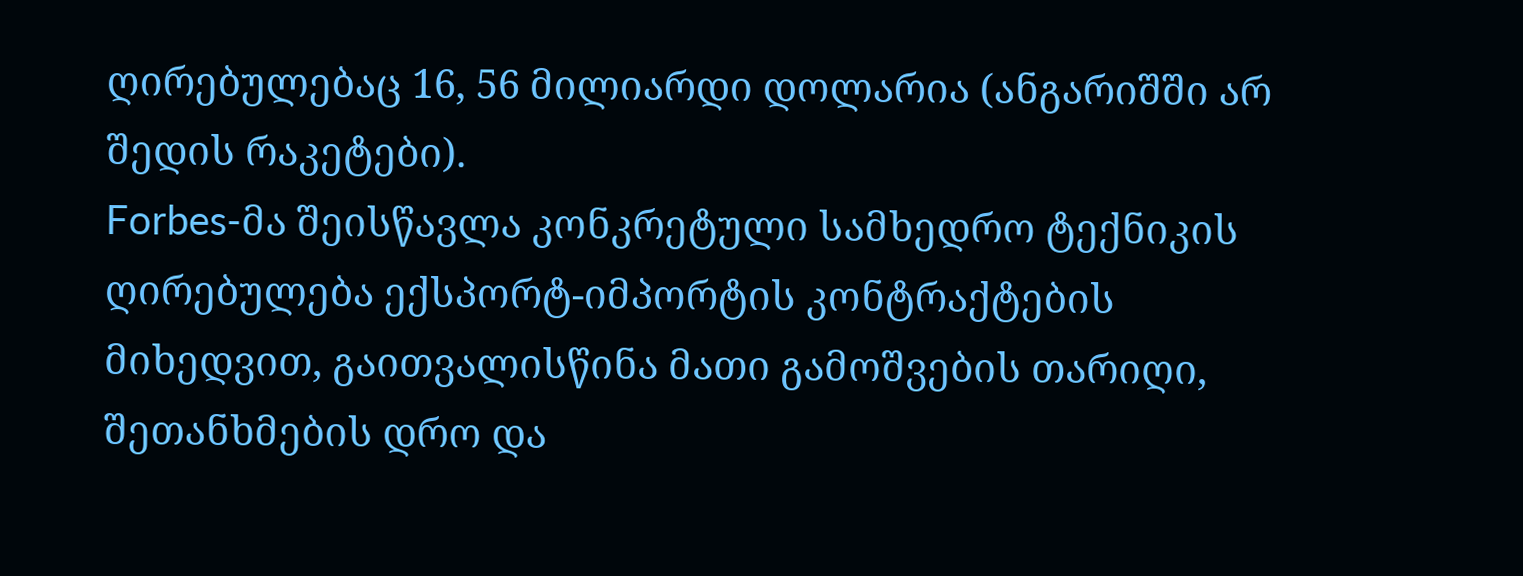ღირებულებაც 16, 56 მილიარდი დოლარია (ანგარიშში არ შედის რაკეტები).
Forbes-მა შეისწავლა კონკრეტული სამხედრო ტექნიკის ღირებულება ექსპორტ-იმპორტის კონტრაქტების მიხედვით, გაითვალისწინა მათი გამოშვების თარიღი, შეთანხმების დრო და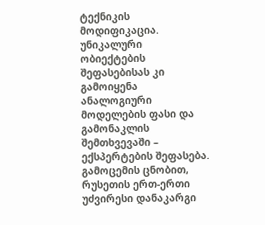ტექნიკის მოდიფიკაცია. უნიკალური ობიექტების შეფასებისას კი გამოიყენა ანალოგიური მოდელების ფასი და გამონაკლის შემთხვევაში – ექსპერტების შეფასება.
გამოცემის ცნობით, რუსეთის ერთ-ერთი უძვირესი დანაკარგი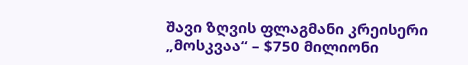შავი ზღვის ფლაგმანი კრეისერი „მოსკვაა“ – $750 მილიონი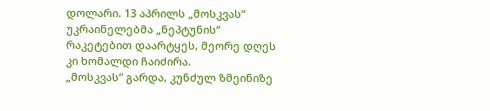დოლარი. 13 აპრილს „მოსკვას“ უკრაინელებმა „ნეპტუნის“ რაკეტებით დაარტყეს, მეორე დღეს კი ხომალდი ჩაიძირა.
„მოსკვას“ გარდა, კუნძულ ზმეინიზე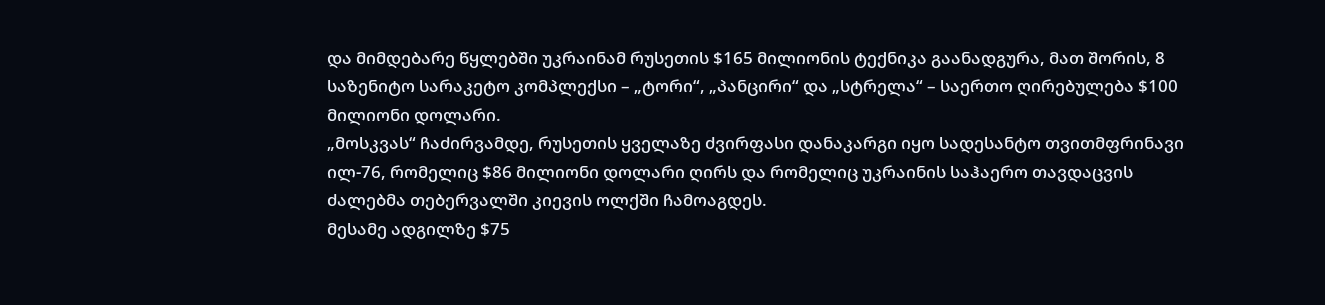და მიმდებარე წყლებში უკრაინამ რუსეთის $165 მილიონის ტექნიკა გაანადგურა, მათ შორის, 8 საზენიტო სარაკეტო კომპლექსი – „ტორი“, „პანცირი“ და „სტრელა“ – საერთო ღირებულება $100 მილიონი დოლარი.
„მოსკვას“ ჩაძირვამდე, რუსეთის ყველაზე ძვირფასი დანაკარგი იყო სადესანტო თვითმფრინავი ილ-76, რომელიც $86 მილიონი დოლარი ღირს და რომელიც უკრაინის საჰაერო თავდაცვის ძალებმა თებერვალში კიევის ოლქში ჩამოაგდეს.
მესამე ადგილზე $75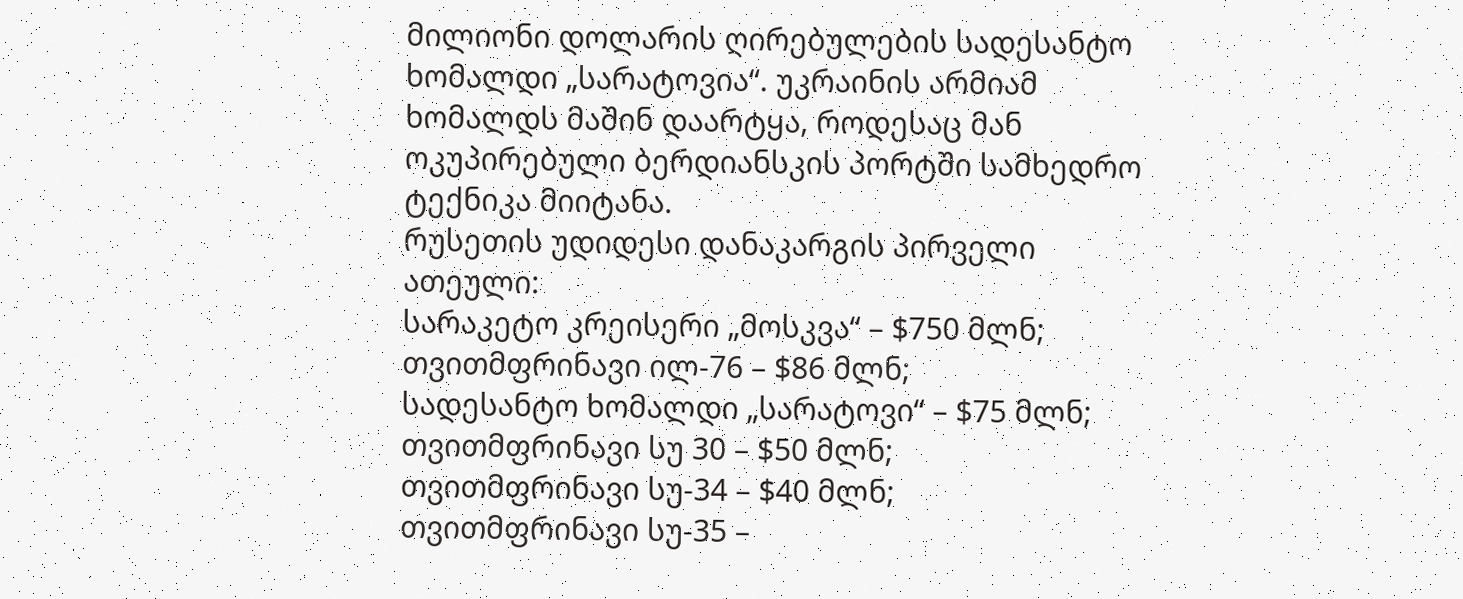მილიონი დოლარის ღირებულების სადესანტო ხომალდი „სარატოვია“. უკრაინის არმიამ ხომალდს მაშინ დაარტყა, როდესაც მან ოკუპირებული ბერდიანსკის პორტში სამხედრო ტექნიკა მიიტანა.
რუსეთის უდიდესი დანაკარგის პირველი ათეული:
სარაკეტო კრეისერი „მოსკვა“ – $750 მლნ;
თვითმფრინავი ილ-76 – $86 მლნ;
სადესანტო ხომალდი „სარატოვი“ – $75 მლნ;
თვითმფრინავი სუ 30 – $50 მლნ;
თვითმფრინავი სუ-34 – $40 მლნ;
თვითმფრინავი სუ-35 –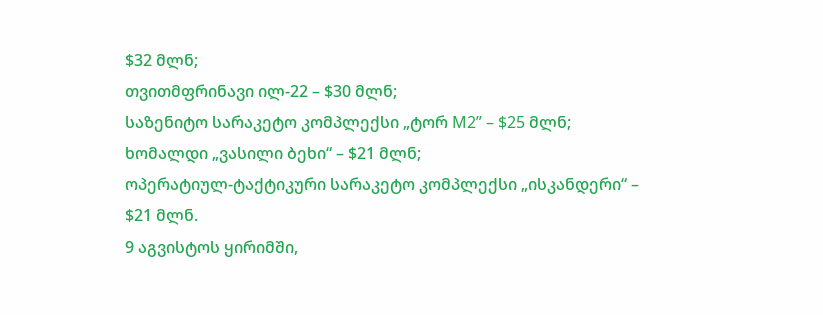$32 მლნ;
თვითმფრინავი ილ-22 – $30 მლნ;
საზენიტო სარაკეტო კომპლექსი „ტორ M2” – $25 მლნ;
ხომალდი „ვასილი ბეხი“ – $21 მლნ;
ოპერატიულ-ტაქტიკური სარაკეტო კომპლექსი „ისკანდერი“ – $21 მლნ.
9 აგვისტოს ყირიმში,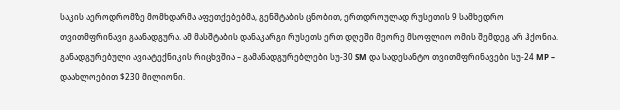საკის აეროდრომზე მომხდარმა აფეთქებებმა, გენშტაბის ცნობით, ერთდროულად რუსეთის 9 სამხედრო თვითმფრინავი გაანადგურა. ამ მასშტაბის დანაკარგი რუსეთს ერთ დღეში მეორე მსოფლიო ომის შემდეგ არ ჰქონია.
განადგურებული ავიატექნიკის რიცხვშია – გამანადგურებლები სუ-30 SМ და სადესანტო თვითმფრინავები სუ-24 МР – დაახლოებით $230 მილიონი.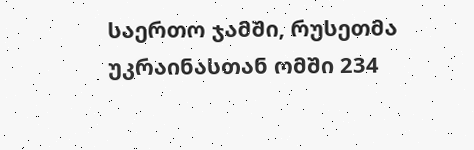საერთო ჯამში, რუსეთმა უკრაინასთან ომში 234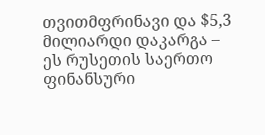თვითმფრინავი და $5,3 მილიარდი დაკარგა – ეს რუსეთის საერთო ფინანსური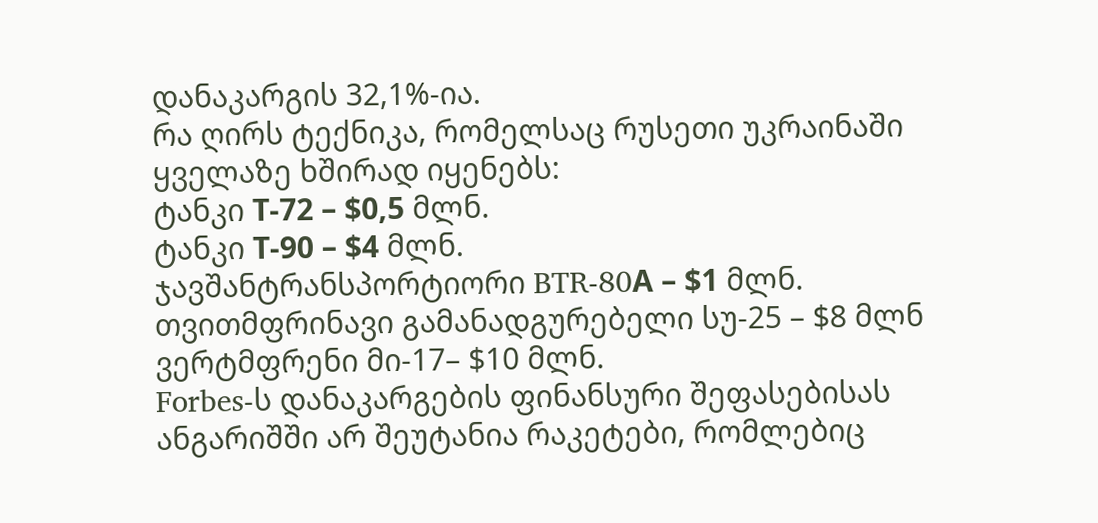დანაკარგის 32,1%-ია.
რა ღირს ტექნიკა, რომელსაც რუსეთი უკრაინაში ყველაზე ხშირად იყენებს:
ტანკი Т-72 – $0,5 მლნ.
ტანკი Т-90 – $4 მლნ.
ჯავშანტრანსპორტიორი BTR-80А – $1 მლნ.
თვითმფრინავი გამანადგურებელი სუ-25 – $8 მლნ
ვერტმფრენი მი-17– $10 მლნ.
Forbes-ს დანაკარგების ფინანსური შეფასებისას ანგარიშში არ შეუტანია რაკეტები, რომლებიც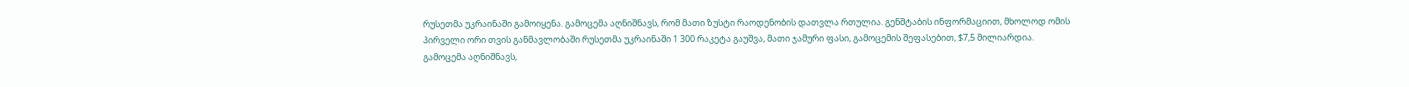რუსეთმა უკრაინაში გამოიყენა. გამოცემა აღნიშნავს, რომ მათი ზუსტი რაოდენობის დათვლა რთულია. გენშტაბის ინფორმაციით, მხოლოდ ომის პირველი ორი თვის განმავლობაში რუსეთმა უკრაინაში 1 300 რაკეტა გაუშვა, მათი ჯამური ფასი, გამოცემის შეფასებით, $7,5 მილიარდია.
გამოცემა აღნიშნავს,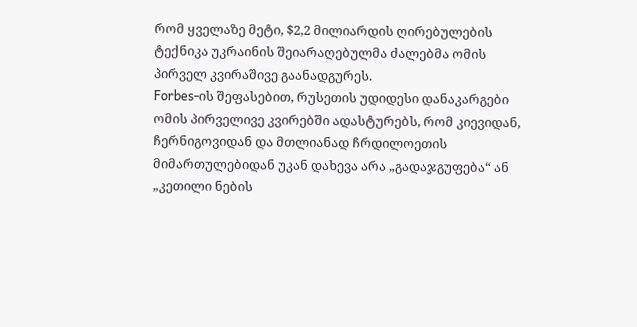რომ ყველაზე მეტი, $2,2 მილიარდის ღირებულების ტექნიკა უკრაინის შეიარაღებულმა ძალებმა ომის პირველ კვირაშივე გაანადგურეს.
Forbes-ის შეფასებით, რუსეთის უდიდესი დანაკარგები ომის პირველივე კვირებში ადასტურებს, რომ კიევიდან, ჩერნიგოვიდან და მთლიანად ჩრდილოეთის მიმართულებიდან უკან დახევა არა „გადაჯგუფება“ ან „კეთილი ნების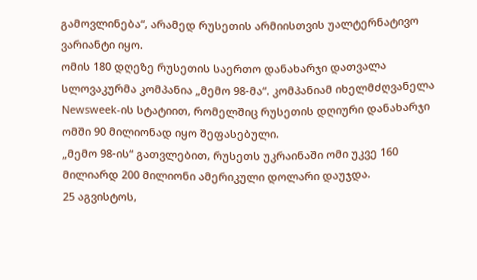გამოვლინება“, არამედ რუსეთის არმიისთვის უალტერნატივო ვარიანტი იყო.
ომის 180 დღეზე რუსეთის საერთო დანახარჯი დათვალა სლოვაკურმა კომპანია „მემო 98-მა“. კომპანიამ იხელმძღვანელა Newsweek-ის სტატიით, რომელშიც რუსეთის დღიური დანახარჯი ომში 90 მილიონად იყო შეფასებული.
„მემო 98-ის“ გათვლებით, რუსეთს უკრაინაში ომი უკვე 160 მილიარდ 200 მილიონი ამერიკული დოლარი დაუჯდა.
25 აგვისტოს,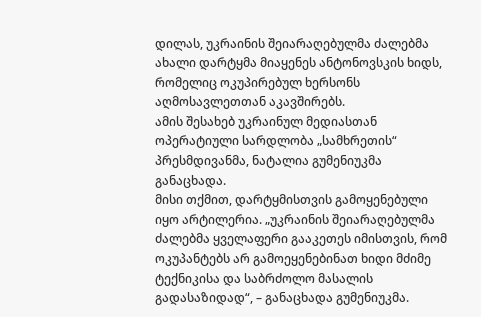დილას, უკრაინის შეიარაღებულმა ძალებმა ახალი დარტყმა მიაყენეს ანტონოვსკის ხიდს, რომელიც ოკუპირებულ ხერსონს აღმოსავლეთთან აკავშირებს.
ამის შესახებ უკრაინულ მედიასთან ოპერატიული სარდლობა „სამხრეთის“ პრესმდივანმა, ნატალია გუმენიუკმა განაცხადა.
მისი თქმით, დარტყმისთვის გამოყენებული იყო არტილერია. „უკრაინის შეიარაღებულმა ძალებმა ყველაფერი გააკეთეს იმისთვის, რომ ოკუპანტებს არ გამოეყენებინათ ხიდი მძიმე ტექნიკისა და საბრძოლო მასალის გადასაზიდად“, – განაცხადა გუმენიუკმა.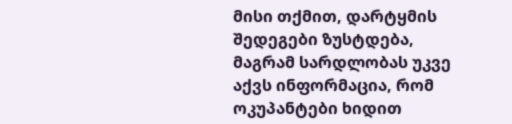მისი თქმით, დარტყმის შედეგები ზუსტდება, მაგრამ სარდლობას უკვე აქვს ინფორმაცია, რომ ოკუპანტები ხიდით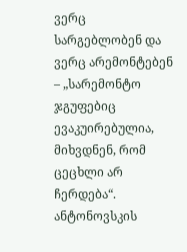ვერც სარგებლობენ და ვერც არემონტებენ – „სარემონტო ჯგუფებიც ევაკუირებულია, მიხვდნენ, რომ ცეცხლი არ ჩერდება“.
ანტონოვსკის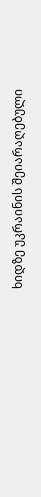ხიდზე უკრაინის შეიარაღებული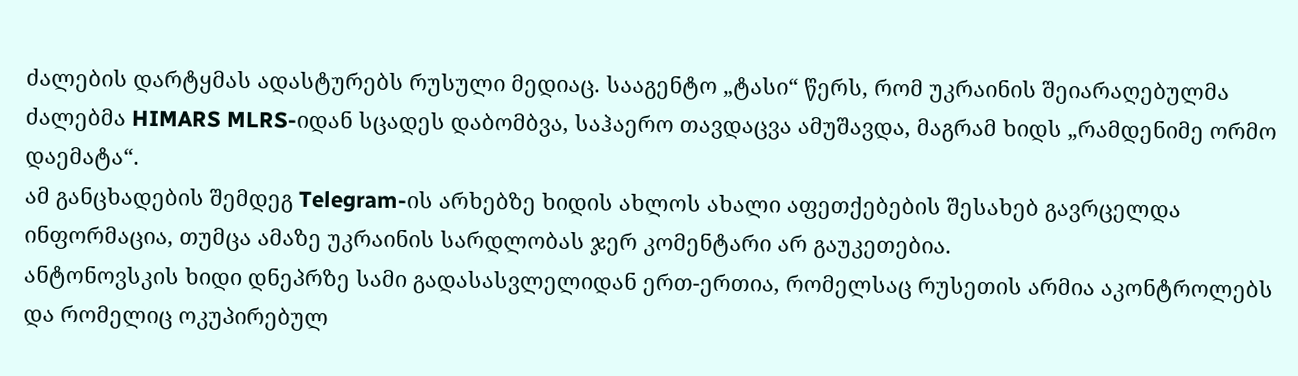ძალების დარტყმას ადასტურებს რუსული მედიაც. სააგენტო „ტასი“ წერს, რომ უკრაინის შეიარაღებულმა ძალებმა HIMARS MLRS-იდან სცადეს დაბომბვა, საჰაერო თავდაცვა ამუშავდა, მაგრამ ხიდს „რამდენიმე ორმო დაემატა“.
ამ განცხადების შემდეგ Telegram-ის არხებზე ხიდის ახლოს ახალი აფეთქებების შესახებ გავრცელდა ინფორმაცია, თუმცა ამაზე უკრაინის სარდლობას ჯერ კომენტარი არ გაუკეთებია.
ანტონოვსკის ხიდი დნეპრზე სამი გადასასვლელიდან ერთ-ერთია, რომელსაც რუსეთის არმია აკონტროლებს და რომელიც ოკუპირებულ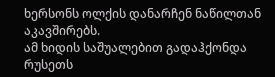ხერსონს ოლქის დანარჩენ ნაწილთან აკავშირებს.
ამ ხიდის საშუალებით გადაჰქონდა რუსეთს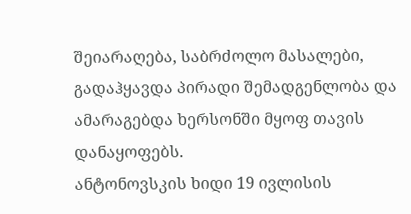შეიარაღება, საბრძოლო მასალები, გადაჰყავდა პირადი შემადგენლობა და ამარაგებდა ხერსონში მყოფ თავის დანაყოფებს.
ანტონოვსკის ხიდი 19 ივლისის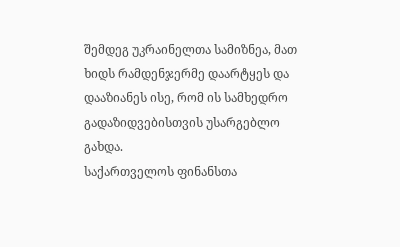შემდეგ უკრაინელთა სამიზნეა, მათ ხიდს რამდენჯერმე დაარტყეს და დააზიანეს ისე, რომ ის სამხედრო გადაზიდვებისთვის უსარგებლო გახდა.
საქართველოს ფინანსთა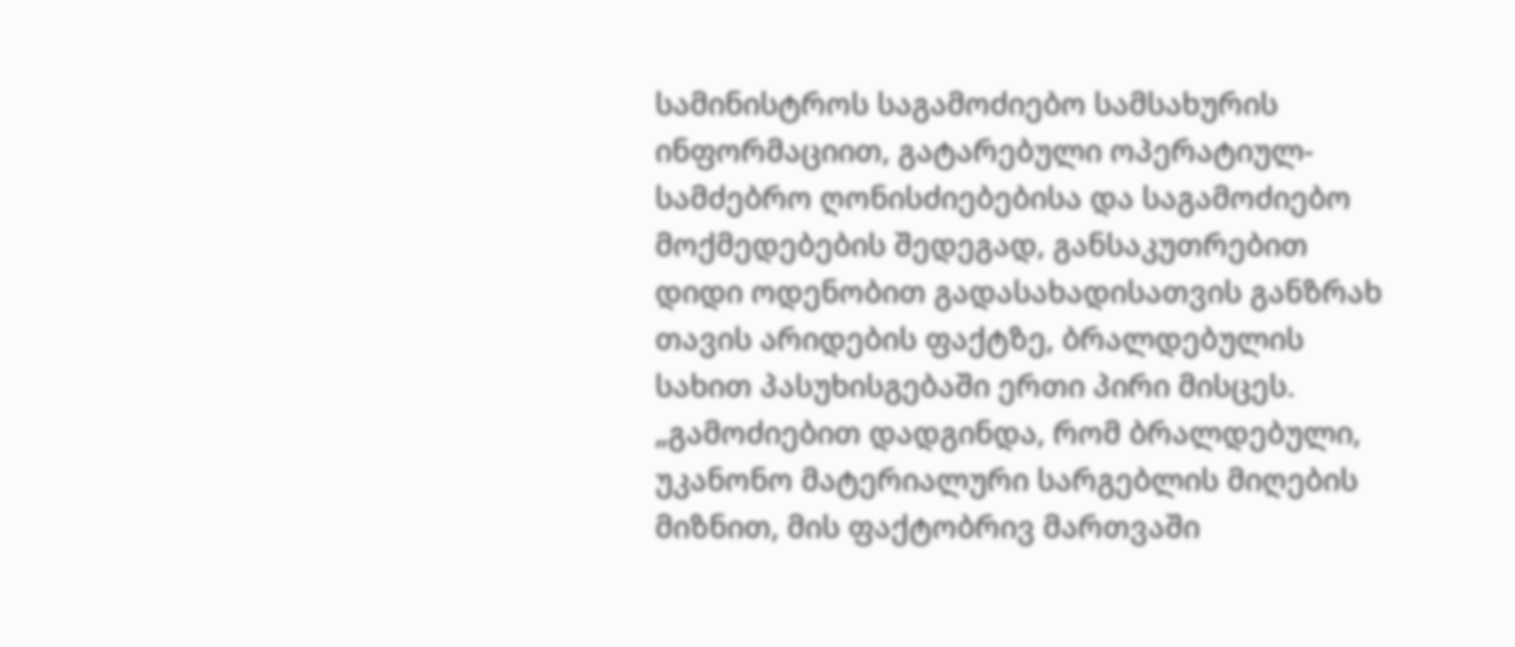სამინისტროს საგამოძიებო სამსახურის ინფორმაციით, გატარებული ოპერატიულ-სამძებრო ღონისძიებებისა და საგამოძიებო მოქმედებების შედეგად, განსაკუთრებით დიდი ოდენობით გადასახადისათვის განზრახ თავის არიდების ფაქტზე, ბრალდებულის სახით პასუხისგებაში ერთი პირი მისცეს.
„გამოძიებით დადგინდა, რომ ბრალდებული, უკანონო მატერიალური სარგებლის მიღების მიზნით, მის ფაქტობრივ მართვაში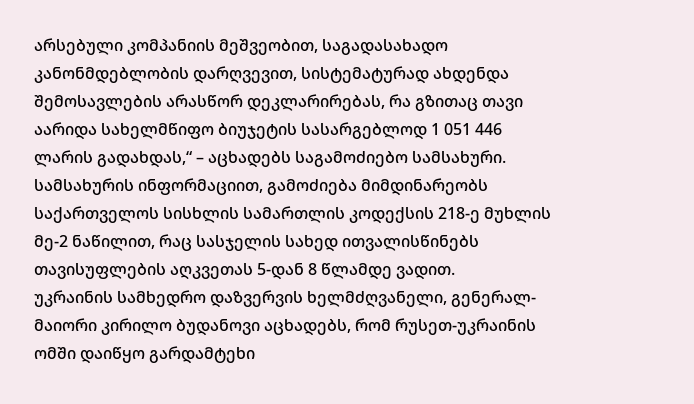არსებული კომპანიის მეშვეობით, საგადასახადო კანონმდებლობის დარღვევით, სისტემატურად ახდენდა შემოსავლების არასწორ დეკლარირებას, რა გზითაც თავი აარიდა სახელმწიფო ბიუჯეტის სასარგებლოდ 1 051 446 ლარის გადახდას,“ – აცხადებს საგამოძიებო სამსახური.
სამსახურის ინფორმაციით, გამოძიება მიმდინარეობს საქართველოს სისხლის სამართლის კოდექსის 218-ე მუხლის მე-2 ნაწილით, რაც სასჯელის სახედ ითვალისწინებს თავისუფლების აღკვეთას 5-დან 8 წლამდე ვადით.
უკრაინის სამხედრო დაზვერვის ხელმძღვანელი, გენერალ-მაიორი კირილო ბუდანოვი აცხადებს, რომ რუსეთ-უკრაინის ომში დაიწყო გარდამტეხი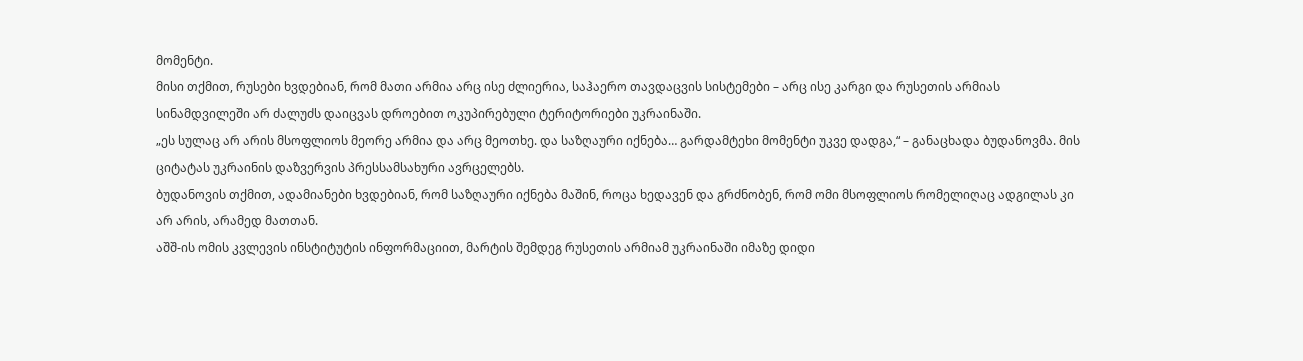მომენტი.
მისი თქმით, რუსები ხვდებიან, რომ მათი არმია არც ისე ძლიერია, საჰაერო თავდაცვის სისტემები – არც ისე კარგი და რუსეთის არმიას სინამდვილეში არ ძალუძს დაიცვას დროებით ოკუპირებული ტერიტორიები უკრაინაში.
„ეს სულაც არ არის მსოფლიოს მეორე არმია და არც მეოთხე. და საზღაური იქნება… გარდამტეხი მომენტი უკვე დადგა,“ – განაცხადა ბუდანოვმა. მის ციტატას უკრაინის დაზვერვის პრესსამსახური ავრცელებს.
ბუდანოვის თქმით, ადამიანები ხვდებიან, რომ საზღაური იქნება მაშინ, როცა ხედავენ და გრძნობენ, რომ ომი მსოფლიოს რომელიღაც ადგილას კი არ არის, არამედ მათთან.
აშშ-ის ომის კვლევის ინსტიტუტის ინფორმაციით, მარტის შემდეგ რუსეთის არმიამ უკრაინაში იმაზე დიდი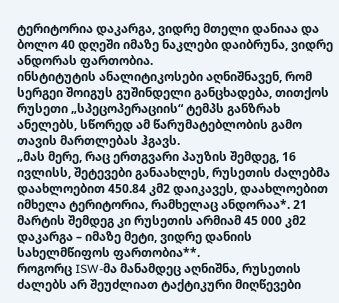ტერიტორია დაკარგა, ვიდრე მთელი დანიაა და ბოლო 40 დღეში იმაზე ნაკლები დაიბრუნა, ვიდრე ანდორას ფართობია.
ინსტიტუტის ანალიტიკოსები აღნიშნავენ, რომ სერგეი შოიგუს გუშინდელი განცხადება, თითქოს რუსეთი „სპეცოპერაციის“ ტემპს განზრახ ანელებს, სწორედ ამ წარუმატებლობის გამო თავის მართლებას ჰგავს.
„მას მერე, რაც ერთგვარი პაუზის შემდეგ, 16 ივლისს, შეტევები განაახლეს, რუსეთის ძალებმა დაახლოებით 450.84 კმ2 დაიკავეს, დაახლოებით იმხელა ტერიტორია, რამხელაც ანდორაა*. 21 მარტის შემდეგ კი რუსეთის არმიამ 45 000 კმ2 დაკარგა – იმაზე მეტი, ვიდრე დანიის სახელმწიფოს ფართობია**.
როგორც ISW-მა მანამდეც აღნიშნა, რუსეთის ძალებს არ შეუძლიათ ტაქტიკური მიღწევები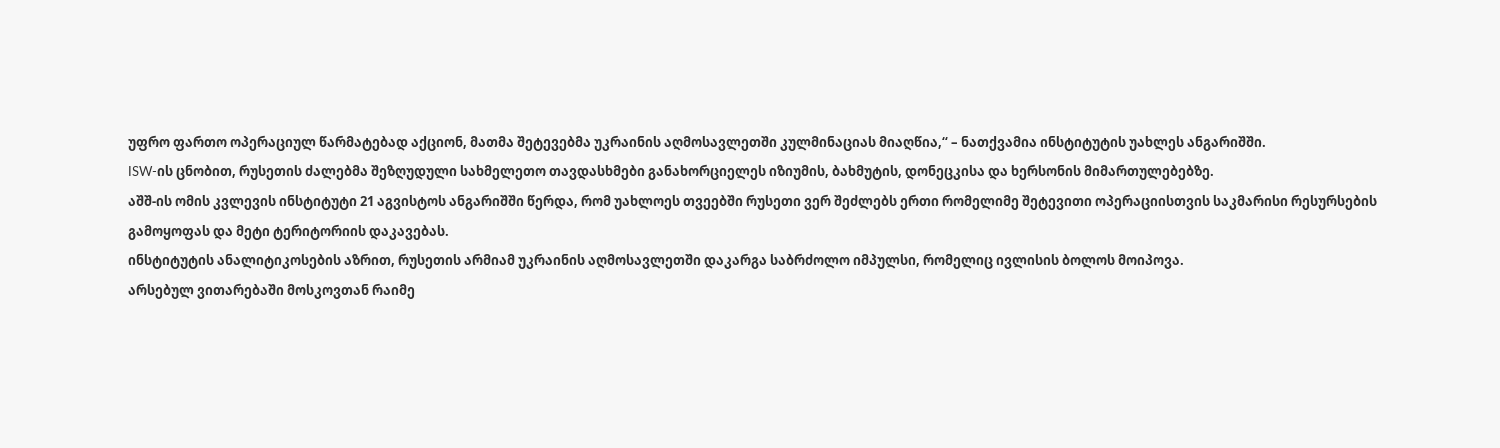უფრო ფართო ოპერაციულ წარმატებად აქციონ, მათმა შეტევებმა უკრაინის აღმოსავლეთში კულმინაციას მიაღწია,“ – ნათქვამია ინსტიტუტის უახლეს ანგარიშში.
ISW-ის ცნობით, რუსეთის ძალებმა შეზღუდული სახმელეთო თავდასხმები განახორციელეს იზიუმის, ბახმუტის, დონეცკისა და ხერსონის მიმართულებებზე.
აშშ-ის ომის კვლევის ინსტიტუტი 21 აგვისტოს ანგარიშში წერდა, რომ უახლოეს თვეებში რუსეთი ვერ შეძლებს ერთი რომელიმე შეტევითი ოპერაციისთვის საკმარისი რესურსების გამოყოფას და მეტი ტერიტორიის დაკავებას.
ინსტიტუტის ანალიტიკოსების აზრით, რუსეთის არმიამ უკრაინის აღმოსავლეთში დაკარგა საბრძოლო იმპულსი, რომელიც ივლისის ბოლოს მოიპოვა.
არსებულ ვითარებაში მოსკოვთან რაიმე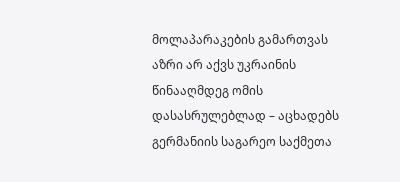მოლაპარაკების გამართვას აზრი არ აქვს უკრაინის წინააღმდეგ ომის დასასრულებლად – აცხადებს გერმანიის საგარეო საქმეთა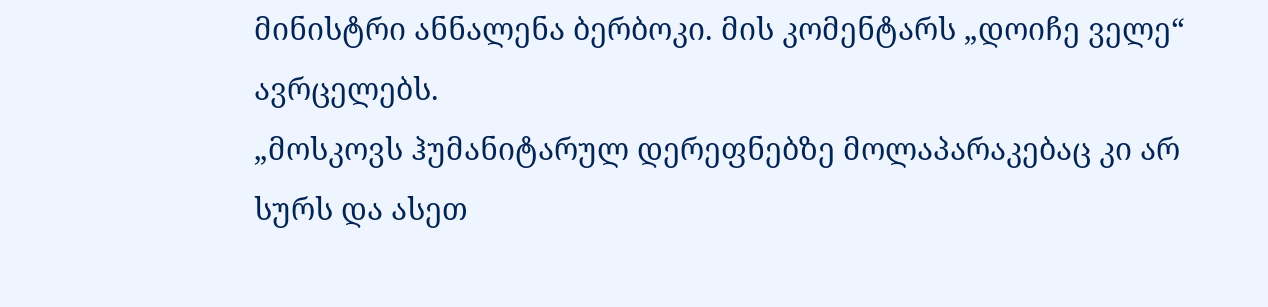მინისტრი ანნალენა ბერბოკი. მის კომენტარს „დოიჩე ველე“ ავრცელებს.
„მოსკოვს ჰუმანიტარულ დერეფნებზე მოლაპარაკებაც კი არ სურს და ასეთ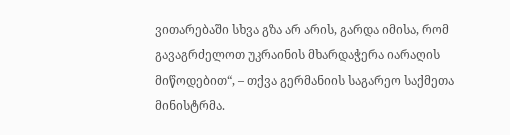ვითარებაში სხვა გზა არ არის, გარდა იმისა, რომ გავაგრძელოთ უკრაინის მხარდაჭერა იარაღის მიწოდებით“, – თქვა გერმანიის საგარეო საქმეთა მინისტრმა.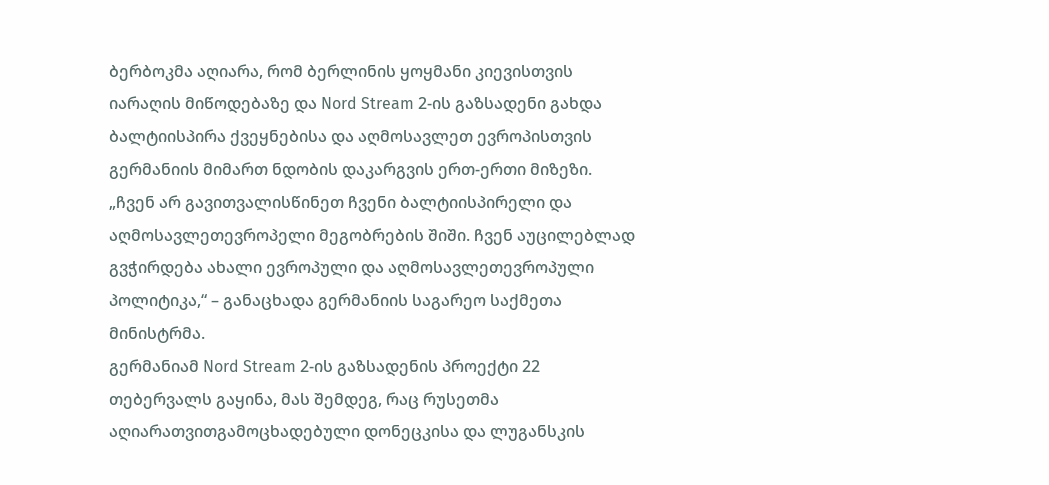ბერბოკმა აღიარა, რომ ბერლინის ყოყმანი კიევისთვის იარაღის მიწოდებაზე და Nord Stream 2-ის გაზსადენი გახდა ბალტიისპირა ქვეყნებისა და აღმოსავლეთ ევროპისთვის გერმანიის მიმართ ნდობის დაკარგვის ერთ-ერთი მიზეზი.
„ჩვენ არ გავითვალისწინეთ ჩვენი ბალტიისპირელი და აღმოსავლეთევროპელი მეგობრების შიში. ჩვენ აუცილებლად გვჭირდება ახალი ევროპული და აღმოსავლეთევროპული პოლიტიკა,“ – განაცხადა გერმანიის საგარეო საქმეთა მინისტრმა.
გერმანიამ Nord Stream 2-ის გაზსადენის პროექტი 22 თებერვალს გაყინა, მას შემდეგ, რაც რუსეთმა აღიარათვითგამოცხადებული დონეცკისა და ლუგანსკის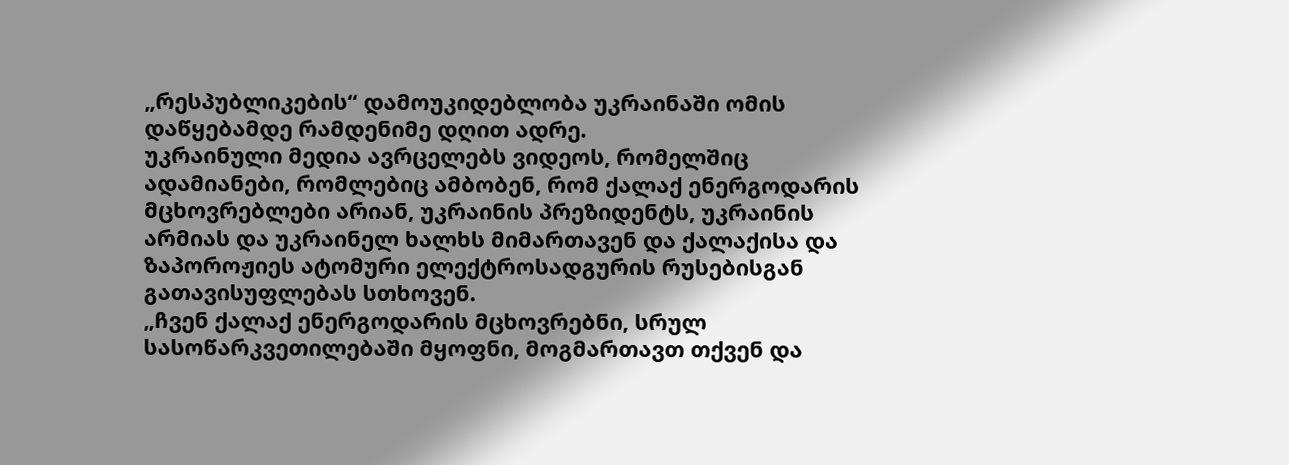„რესპუბლიკების“ დამოუკიდებლობა უკრაინაში ომის დაწყებამდე რამდენიმე დღით ადრე.
უკრაინული მედია ავრცელებს ვიდეოს, რომელშიც ადამიანები, რომლებიც ამბობენ, რომ ქალაქ ენერგოდარის მცხოვრებლები არიან, უკრაინის პრეზიდენტს, უკრაინის არმიას და უკრაინელ ხალხს მიმართავენ და ქალაქისა და ზაპოროჟიეს ატომური ელექტროსადგურის რუსებისგან გათავისუფლებას სთხოვენ.
„ჩვენ ქალაქ ენერგოდარის მცხოვრებნი, სრულ სასოწარკვეთილებაში მყოფნი, მოგმართავთ თქვენ და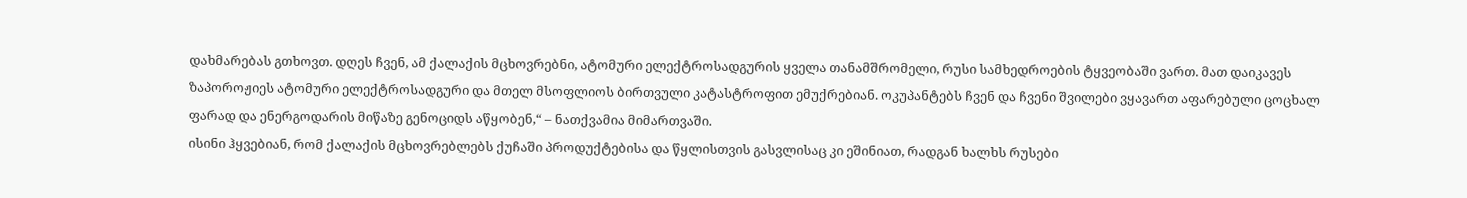დახმარებას გთხოვთ. დღეს ჩვენ, ამ ქალაქის მცხოვრებნი, ატომური ელექტროსადგურის ყველა თანამშრომელი, რუსი სამხედროების ტყვეობაში ვართ. მათ დაიკავეს ზაპოროჟიეს ატომური ელექტროსადგური და მთელ მსოფლიოს ბირთვული კატასტროფით ემუქრებიან. ოკუპანტებს ჩვენ და ჩვენი შვილები ვყავართ აფარებული ცოცხალ ფარად და ენერგოდარის მიწაზე გენოციდს აწყობენ,“ – ნათქვამია მიმართვაში.
ისინი ჰყვებიან, რომ ქალაქის მცხოვრებლებს ქუჩაში პროდუქტებისა და წყლისთვის გასვლისაც კი ეშინიათ, რადგან ხალხს რუსები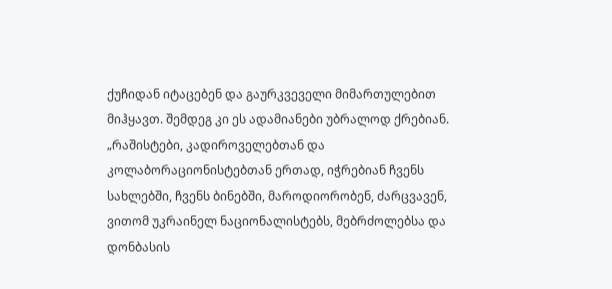ქუჩიდან იტაცებენ და გაურკვეველი მიმართულებით მიჰყავთ. შემდეგ კი ეს ადამიანები უბრალოდ ქრებიან.
„რაშისტები, კადიროველებთან და კოლაბორაციონისტებთან ერთად, იჭრებიან ჩვენს სახლებში, ჩვენს ბინებში, მაროდიორობენ, ძარცვავენ, ვითომ უკრაინელ ნაციონალისტებს, მებრძოლებსა და დონბასის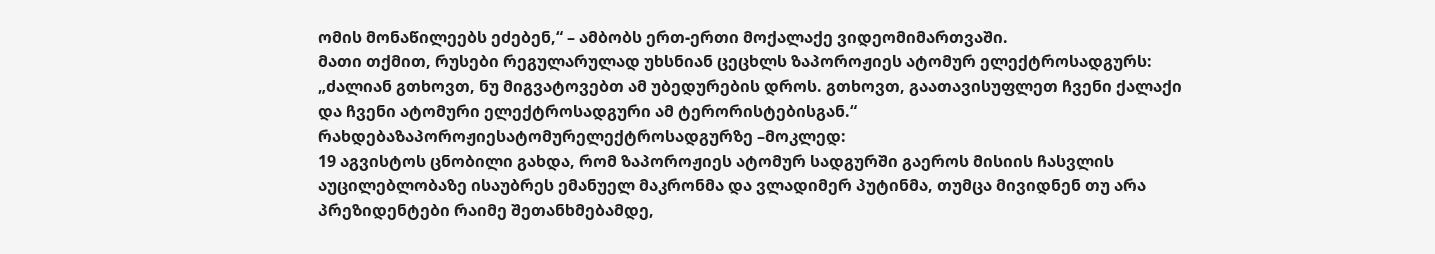ომის მონაწილეებს ეძებენ,“ – ამბობს ერთ-ერთი მოქალაქე ვიდეომიმართვაში.
მათი თქმით, რუსები რეგულარულად უხსნიან ცეცხლს ზაპოროჟიეს ატომურ ელექტროსადგურს: „ძალიან გთხოვთ, ნუ მიგვატოვებთ ამ უბედურების დროს. გთხოვთ, გაათავისუფლეთ ჩვენი ქალაქი და ჩვენი ატომური ელექტროსადგური ამ ტერორისტებისგან.“
რახდებაზაპოროჟიესატომურელექტროსადგურზე –მოკლედ:
19 აგვისტოს ცნობილი გახდა, რომ ზაპოროჟიეს ატომურ სადგურში გაეროს მისიის ჩასვლის აუცილებლობაზე ისაუბრეს ემანუელ მაკრონმა და ვლადიმერ პუტინმა, თუმცა მივიდნენ თუ არა პრეზიდენტები რაიმე შეთანხმებამდე,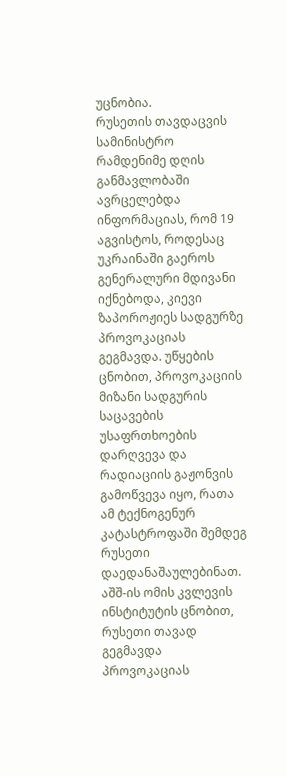უცნობია.
რუსეთის თავდაცვის სამინისტრო რამდენიმე დღის განმავლობაში ავრცელებდა ინფორმაციას, რომ 19 აგვისტოს, როდესაც უკრაინაში გაეროს გენერალური მდივანი იქნებოდა, კიევი ზაპოროჟიეს სადგურზე პროვოკაციას გეგმავდა. უწყების ცნობით, პროვოკაციის მიზანი სადგურის საცავების უსაფრთხოების დარღვევა და რადიაციის გაჟონვის გამოწვევა იყო, რათა ამ ტექნოგენურ კატასტროფაში შემდეგ რუსეთი დაედანაშაულებინათ.
აშშ-ის ომის კვლევის ინსტიტუტის ცნობით, რუსეთი თავად გეგმავდა პროვოკაციას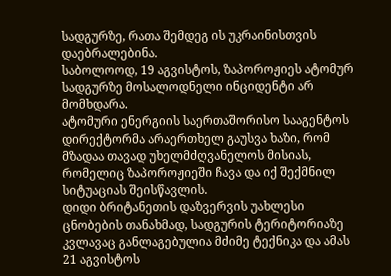სადგურზე, რათა შემდეგ ის უკრაინისთვის დაებრალებინა.
საბოლოოდ, 19 აგვისტოს, ზაპოროჟიეს ატომურ სადგურზე მოსალოდნელი ინციდენტი არ მომხდარა.
ატომური ენერგიის საერთაშორისო სააგენტოს დირექტორმა არაერთხელ გაუსვა ხაზი, რომ მზადაა თავად უხელმძღვანელოს მისიას, რომელიც ზაპოროჟიეში ჩავა და იქ შექმნილ სიტუაციას შეისწავლის.
დიდი ბრიტანეთის დაზვერვის უახლესი ცნობების თანახმად, სადგურის ტერიტორიაზე კვლავაც განლაგებულია მძიმე ტექნიკა და ამას 21 აგვისტოს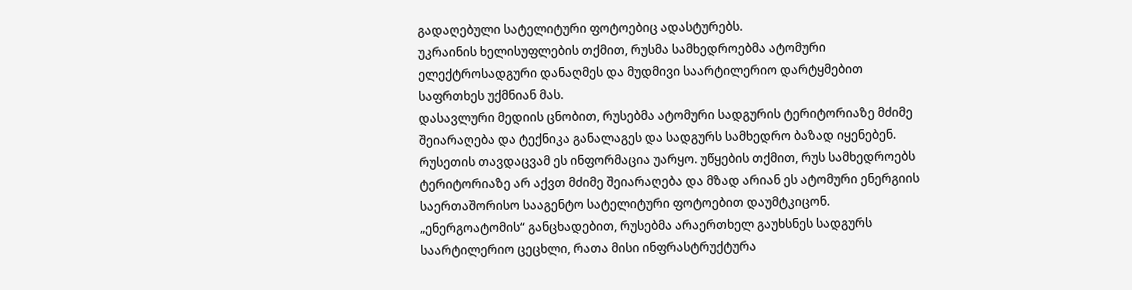გადაღებული სატელიტური ფოტოებიც ადასტურებს.
უკრაინის ხელისუფლების თქმით, რუსმა სამხედროებმა ატომური ელექტროსადგური დანაღმეს და მუდმივი საარტილერიო დარტყმებით საფრთხეს უქმნიან მას.
დასავლური მედიის ცნობით, რუსებმა ატომური სადგურის ტერიტორიაზე მძიმე შეიარაღება და ტექნიკა განალაგეს და სადგურს სამხედრო ბაზად იყენებენ.
რუსეთის თავდაცვამ ეს ინფორმაცია უარყო. უწყების თქმით, რუს სამხედროებს ტერიტორიაზე არ აქვთ მძიმე შეიარაღება და მზად არიან ეს ატომური ენერგიის საერთაშორისო სააგენტო სატელიტური ფოტოებით დაუმტკიცონ.
„ენერგოატომის“ განცხადებით, რუსებმა არაერთხელ გაუხსნეს სადგურს საარტილერიო ცეცხლი, რათა მისი ინფრასტრუქტურა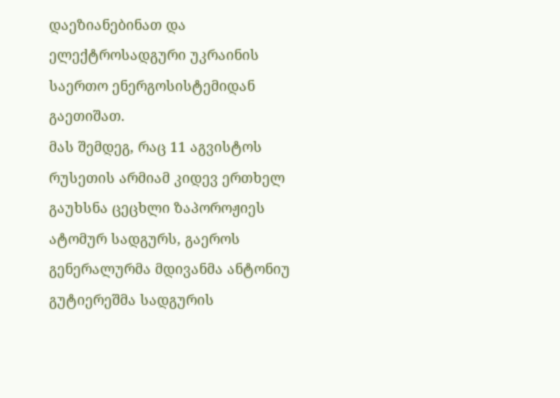დაეზიანებინათ და ელექტროსადგური უკრაინის საერთო ენერგოსისტემიდან გაეთიშათ.
მას შემდეგ, რაც 11 აგვისტოს რუსეთის არმიამ კიდევ ერთხელ გაუხსნა ცეცხლი ზაპოროჟიეს ატომურ სადგურს, გაეროს გენერალურმა მდივანმა ანტონიუ გუტიერეშმა სადგურის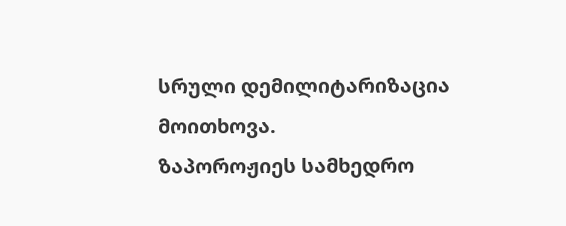სრული დემილიტარიზაცია მოითხოვა.
ზაპოროჟიეს სამხედრო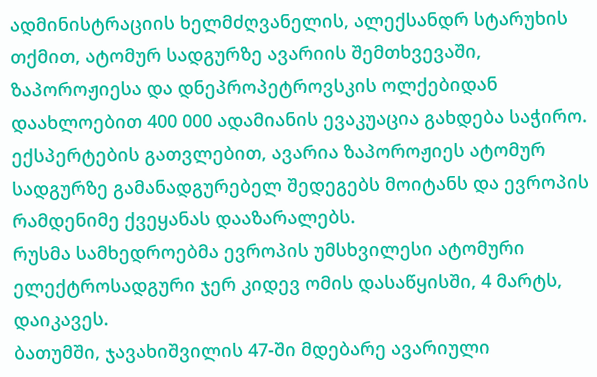ადმინისტრაციის ხელმძღვანელის, ალექსანდრ სტარუხის თქმით, ატომურ სადგურზე ავარიის შემთხვევაში, ზაპოროჟიესა და დნეპროპეტროვსკის ოლქებიდან დაახლოებით 400 000 ადამიანის ევაკუაცია გახდება საჭირო.
ექსპერტების გათვლებით, ავარია ზაპოროჟიეს ატომურ სადგურზე გამანადგურებელ შედეგებს მოიტანს და ევროპის რამდენიმე ქვეყანას დააზარალებს.
რუსმა სამხედროებმა ევროპის უმსხვილესი ატომური ელექტროსადგური ჯერ კიდევ ომის დასაწყისში, 4 მარტს, დაიკავეს.
ბათუმში, ჯავახიშვილის 47-ში მდებარე ავარიული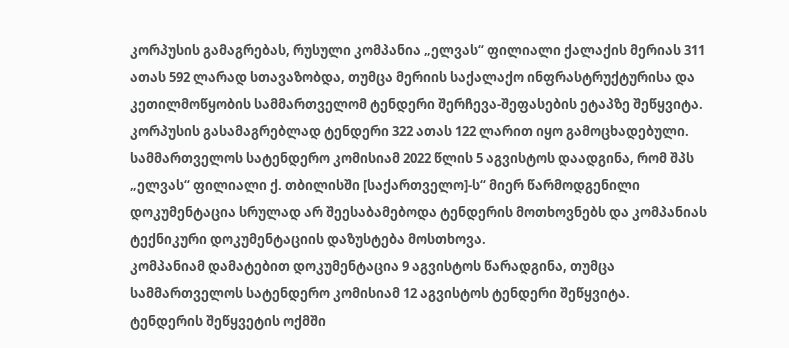კორპუსის გამაგრებას, რუსული კომპანია „ელვას“ ფილიალი ქალაქის მერიას 311 ათას 592 ლარად სთავაზობდა, თუმცა მერიის საქალაქო ინფრასტრუქტურისა და კეთილმოწყობის სამმართველომ ტენდერი შერჩევა-შეფასების ეტაპზე შეწყვიტა.
კორპუსის გასამაგრებლად ტენდერი 322 ათას 122 ლარით იყო გამოცხადებული. სამმართველოს სატენდერო კომისიამ 2022 წლის 5 აგვისტოს დაადგინა, რომ შპს „ელვას“ ფილიალი ქ. თბილისში [საქართველო]-ს“ მიერ წარმოდგენილი დოკუმენტაცია სრულად არ შეესაბამებოდა ტენდერის მოთხოვნებს და კომპანიას ტექნიკური დოკუმენტაციის დაზუსტება მოსთხოვა.
კომპანიამ დამატებით დოკუმენტაცია 9 აგვისტოს წარადგინა, თუმცა სამმართველოს სატენდერო კომისიამ 12 აგვისტოს ტენდერი შეწყვიტა.
ტენდერის შეწყვეტის ოქმში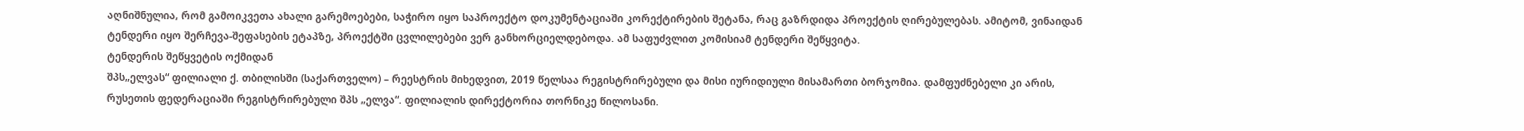აღნიშნულია, რომ გამოიკვეთა ახალი გარემოებები, საჭირო იყო საპროექტო დოკუმენტაციაში კორექტირების შეტანა, რაც გაზრდიდა პროექტის ღირებულებას. ამიტომ, ვინაიდან ტენდერი იყო შერჩევა-შეფასების ეტაპზე, პროექტში ცვლილებები ვერ განხორციელდებოდა. ამ საფუძვლით კომისიამ ტენდერი შეწყვიტა.
ტენდერის შეწყვეტის ოქმიდან
შპს„ელვას“ ფილიალი ქ. თბილისში (საქართველო) – რეესტრის მიხედვით, 2019 წელსაა რეგისტრირებული და მისი იურიდიული მისამართი ბორჯომია. დამფუძნებელი კი არის, რუსეთის ფედერაციაში რეგისტრირებული შპს „ელვა“. ფილიალის დირექტორია თორნიკე წილოსანი.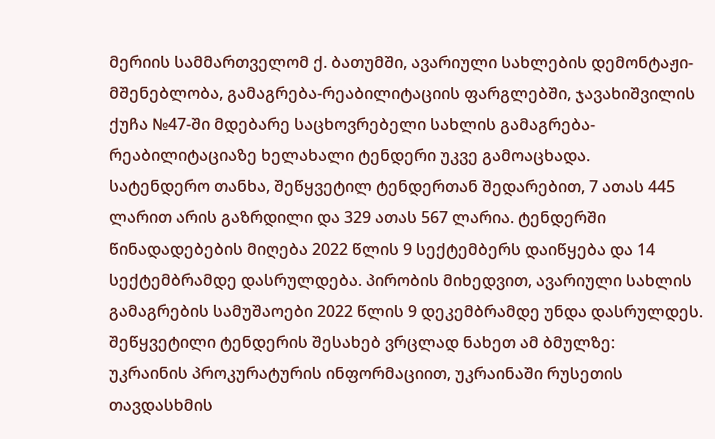მერიის სამმართველომ ქ. ბათუმში, ავარიული სახლების დემონტაჟი-მშენებლობა, გამაგრება-რეაბილიტაციის ფარგლებში, ჯავახიშვილის ქუჩა №47-ში მდებარე საცხოვრებელი სახლის გამაგრება-რეაბილიტაციაზე ხელახალი ტენდერი უკვე გამოაცხადა.
სატენდერო თანხა, შეწყვეტილ ტენდერთან შედარებით, 7 ათას 445 ლარით არის გაზრდილი და 329 ათას 567 ლარია. ტენდერში წინადადებების მიღება 2022 წლის 9 სექტემბერს დაიწყება და 14 სექტემბრამდე დასრულდება. პირობის მიხედვით, ავარიული სახლის გამაგრების სამუშაოები 2022 წლის 9 დეკემბრამდე უნდა დასრულდეს.
შეწყვეტილი ტენდერის შესახებ ვრცლად ნახეთ ამ ბმულზე:
უკრაინის პროკურატურის ინფორმაციით, უკრაინაში რუსეთის თავდასხმის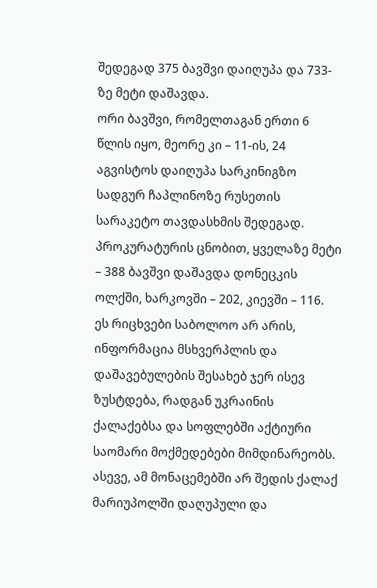შედეგად 375 ბავშვი დაიღუპა და 733-ზე მეტი დაშავდა.
ორი ბავშვი, რომელთაგან ერთი 6 წლის იყო, მეორე კი – 11-ის, 24 აგვისტოს დაიღუპა სარკინიგზო სადგურ ჩაპლინოზე რუსეთის სარაკეტო თავდასხმის შედეგად.
პროკურატურის ცნობით, ყველაზე მეტი – 388 ბავშვი დაშავდა დონეცკის ოლქში, ხარკოვში – 202, კიევში – 116.
ეს რიცხვები საბოლოო არ არის, ინფორმაცია მსხვერპლის და დაშავებულების შესახებ ჯერ ისევ ზუსტდება, რადგან უკრაინის ქალაქებსა და სოფლებში აქტიური საომარი მოქმედებები მიმდინარეობს. ასევე, ამ მონაცემებში არ შედის ქალაქ მარიუპოლში დაღუპული და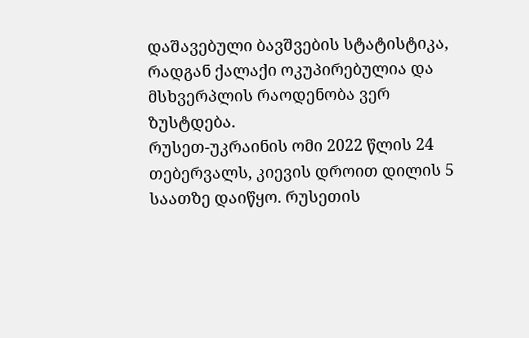დაშავებული ბავშვების სტატისტიკა, რადგან ქალაქი ოკუპირებულია და მსხვერპლის რაოდენობა ვერ ზუსტდება.
რუსეთ-უკრაინის ომი 2022 წლის 24 თებერვალს, კიევის დროით დილის 5 საათზე დაიწყო. რუსეთის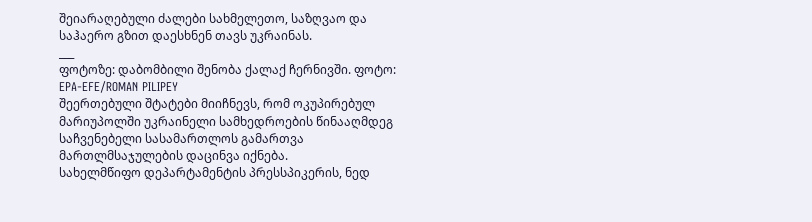შეიარაღებული ძალები სახმელეთო, საზღვაო და საჰაერო გზით დაესხნენ თავს უკრაინას.
___
ფოტოზე: დაბომბილი შენობა ქალაქ ჩერნივში. ფოტო: EPA-EFE/ROMAN PILIPEY
შეერთებული შტატები მიიჩნევს, რომ ოკუპირებულ მარიუპოლში უკრაინელი სამხედროების წინააღმდეგ საჩვენებელი სასამართლოს გამართვა მართლმსაჯულების დაცინვა იქნება.
სახელმწიფო დეპარტამენტის პრესსპიკერის, ნედ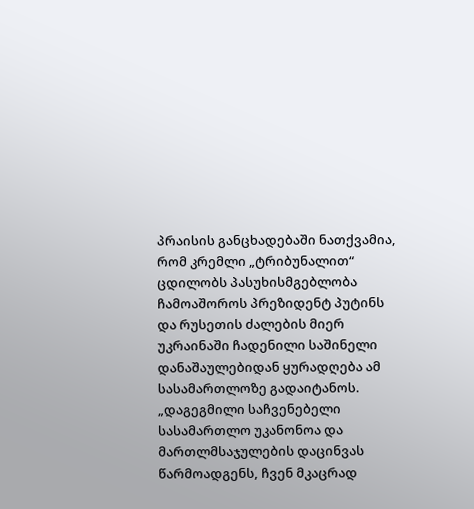პრაისის განცხადებაში ნათქვამია, რომ კრემლი „ტრიბუნალით“ ცდილობს პასუხისმგებლობა ჩამოაშოროს პრეზიდენტ პუტინს და რუსეთის ძალების მიერ უკრაინაში ჩადენილი საშინელი დანაშაულებიდან ყურადღება ამ სასამართლოზე გადაიტანოს.
„დაგეგმილი საჩვენებელი სასამართლო უკანონოა და მართლმსაჯულების დაცინვას წარმოადგენს, ჩვენ მკაცრად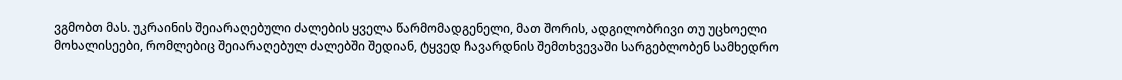ვგმობთ მას. უკრაინის შეიარაღებული ძალების ყველა წარმომადგენელი, მათ შორის, ადგილობრივი თუ უცხოელი მოხალისეები, რომლებიც შეიარაღებულ ძალებში შედიან, ტყვედ ჩავარდნის შემთხვევაში სარგებლობენ სამხედრო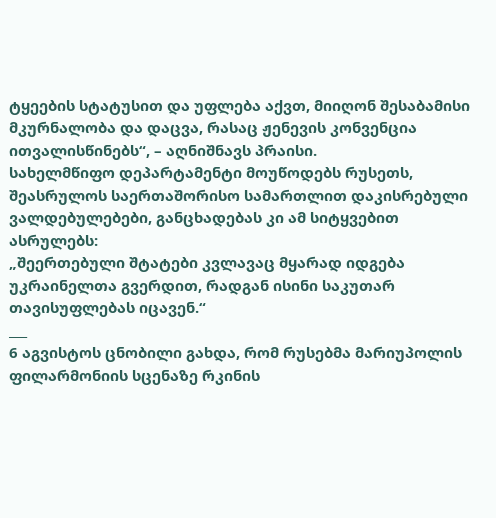ტყეების სტატუსით და უფლება აქვთ, მიიღონ შესაბამისი მკურნალობა და დაცვა, რასაც ჟენევის კონვენცია ითვალისწინებს“, – აღნიშნავს პრაისი.
სახელმწიფო დეპარტამენტი მოუწოდებს რუსეთს, შეასრულოს საერთაშორისო სამართლით დაკისრებული ვალდებულებები, განცხადებას კი ამ სიტყვებით ასრულებს:
„შეერთებული შტატები კვლავაც მყარად იდგება უკრაინელთა გვერდით, რადგან ისინი საკუთარ თავისუფლებას იცავენ.“
___
6 აგვისტოს ცნობილი გახდა, რომ რუსებმა მარიუპოლის ფილარმონიის სცენაზე რკინის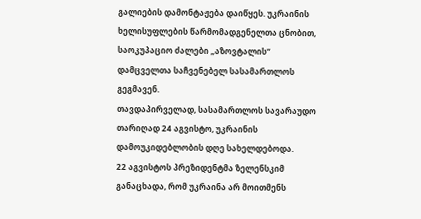გალიების დამონტაჟება დაიწყეს. უკრაინის ხელისუფლების წარმომადგენელთა ცნობით, საოკუპაციო ძალები „აზოვტალის“ დამცველთა საჩვენებელ სასამართლოს გეგმავენ.
თავდაპირველად, სასამართლოს სავარაუდო თარიღად 24 აგვისტო, უკრაინის დამოუკიდებლობის დღე სახელდებოდა.
22 აგვისტოს პრეზიდენტმა ზელენსკიმ განაცხადა, რომ უკრაინა არ მოითმენს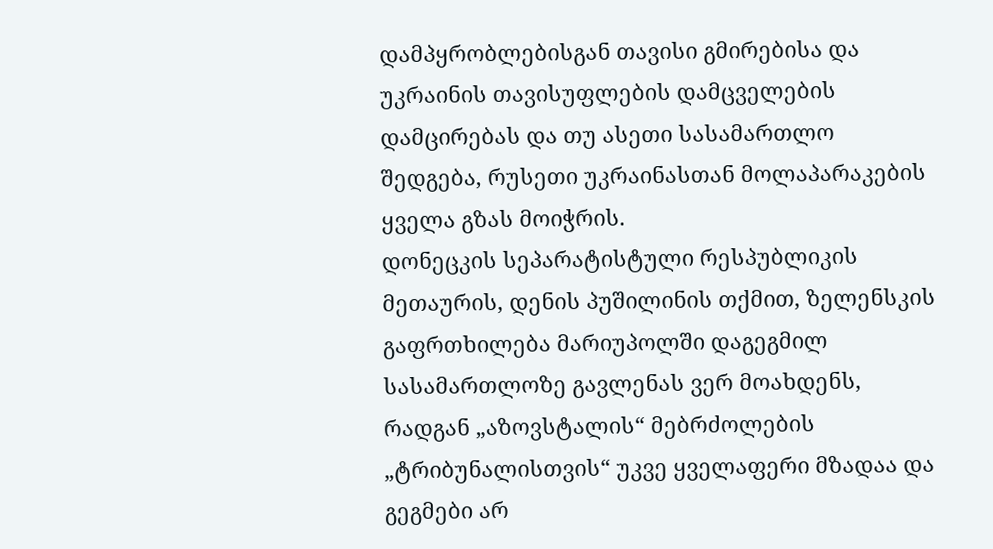დამპყრობლებისგან თავისი გმირებისა და უკრაინის თავისუფლების დამცველების დამცირებას და თუ ასეთი სასამართლო შედგება, რუსეთი უკრაინასთან მოლაპარაკების ყველა გზას მოიჭრის.
დონეცკის სეპარატისტული რესპუბლიკის მეთაურის, დენის პუშილინის თქმით, ზელენსკის გაფრთხილება მარიუპოლში დაგეგმილ სასამართლოზე გავლენას ვერ მოახდენს, რადგან „აზოვსტალის“ მებრძოლების „ტრიბუნალისთვის“ უკვე ყველაფერი მზადაა და გეგმები არ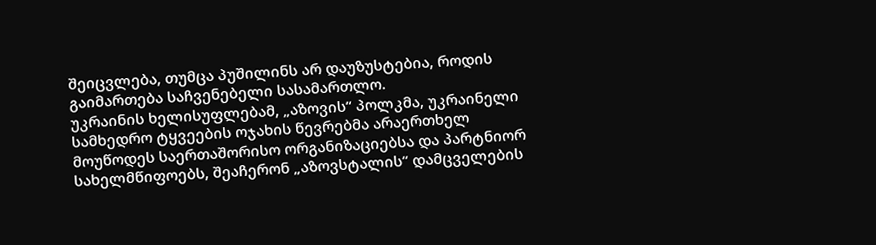შეიცვლება, თუმცა პუშილინს არ დაუზუსტებია, როდის გაიმართება საჩვენებელი სასამართლო.
უკრაინის ხელისუფლებამ, „აზოვის“ პოლკმა, უკრაინელი სამხედრო ტყვეების ოჯახის წევრებმა არაერთხელ მოუწოდეს საერთაშორისო ორგანიზაციებსა და პარტნიორ სახელმწიფოებს, შეაჩერონ „აზოვსტალის“ დამცველების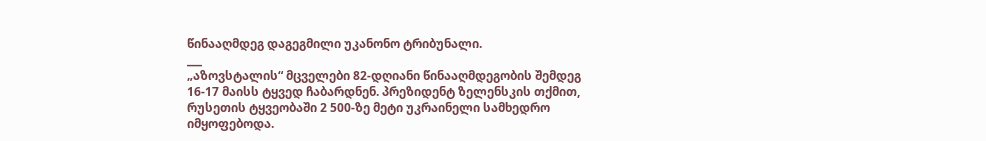წინააღმდეგ დაგეგმილი უკანონო ტრიბუნალი.
___
„აზოვსტალის“ მცველები 82-დღიანი წინააღმდეგობის შემდეგ 16-17 მაისს ტყვედ ჩაბარდნენ. პრეზიდენტ ზელენსკის თქმით, რუსეთის ტყვეობაში 2 500-ზე მეტი უკრაინელი სამხედრო იმყოფებოდა.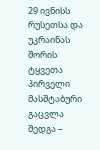29 ივნისს რუსეთსა და უკრაინას შორის ტყვეთა პირველი მასშტაბური გაცვლა შედგა –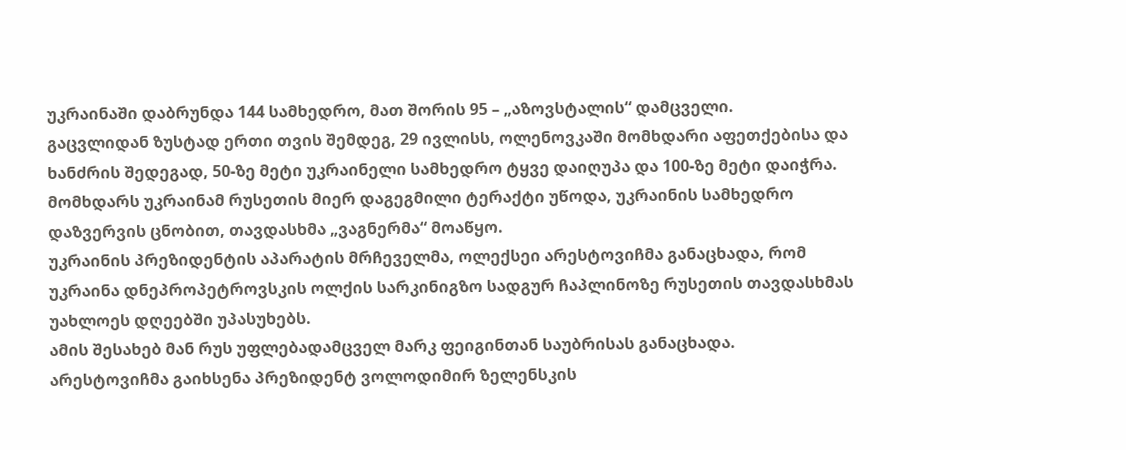უკრაინაში დაბრუნდა 144 სამხედრო, მათ შორის 95 – „აზოვსტალის“ დამცველი.
გაცვლიდან ზუსტად ერთი თვის შემდეგ, 29 ივლისს, ოლენოვკაში მომხდარი აფეთქებისა და ხანძრის შედეგად, 50-ზე მეტი უკრაინელი სამხედრო ტყვე დაიღუპა და 100-ზე მეტი დაიჭრა. მომხდარს უკრაინამ რუსეთის მიერ დაგეგმილი ტერაქტი უწოდა, უკრაინის სამხედრო დაზვერვის ცნობით, თავდასხმა „ვაგნერმა“ მოაწყო.
უკრაინის პრეზიდენტის აპარატის მრჩეველმა, ოლექსეი არესტოვიჩმა განაცხადა, რომ უკრაინა დნეპროპეტროვსკის ოლქის სარკინიგზო სადგურ ჩაპლინოზე რუსეთის თავდასხმას უახლოეს დღეებში უპასუხებს.
ამის შესახებ მან რუს უფლებადამცველ მარკ ფეიგინთან საუბრისას განაცხადა.
არესტოვიჩმა გაიხსენა პრეზიდენტ ვოლოდიმირ ზელენსკის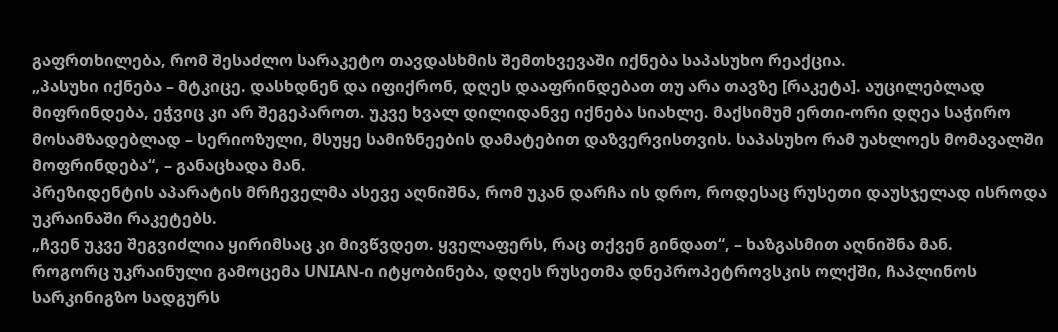გაფრთხილება, რომ შესაძლო სარაკეტო თავდასხმის შემთხვევაში იქნება საპასუხო რეაქცია.
„პასუხი იქნება – მტკიცე. დასხდნენ და იფიქრონ, დღეს დააფრინდებათ თუ არა თავზე [რაკეტა]. აუცილებლად მიფრინდება, ეჭვიც კი არ შეგეპაროთ. უკვე ხვალ დილიდანვე იქნება სიახლე. მაქსიმუმ ერთი-ორი დღეა საჭირო მოსამზადებლად – სერიოზული, მსუყე სამიზნეების დამატებით დაზვერვისთვის. საპასუხო რამ უახლოეს მომავალში მოფრინდება“, – განაცხადა მან.
პრეზიდენტის აპარატის მრჩეველმა ასევე აღნიშნა, რომ უკან დარჩა ის დრო, როდესაც რუსეთი დაუსჯელად ისროდა უკრაინაში რაკეტებს.
„ჩვენ უკვე შეგვიძლია ყირიმსაც კი მივწვდეთ. ყველაფერს, რაც თქვენ გინდათ“, – ხაზგასმით აღნიშნა მან.
როგორც უკრაინული გამოცემა UNIAN-ი იტყობინება, დღეს რუსეთმა დნეპროპეტროვსკის ოლქში, ჩაპლინოს სარკინიგზო სადგურს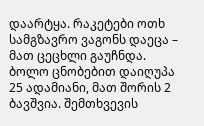დაარტყა. რაკეტები ოთხ სამგზავრო ვაგონს დაეცა – მათ ცეცხლი გაუჩნდა.
ბოლო ცნობებით დაიღუპა 25 ადამიანი, მათ შორის 2 ბავშვია. შემთხვევის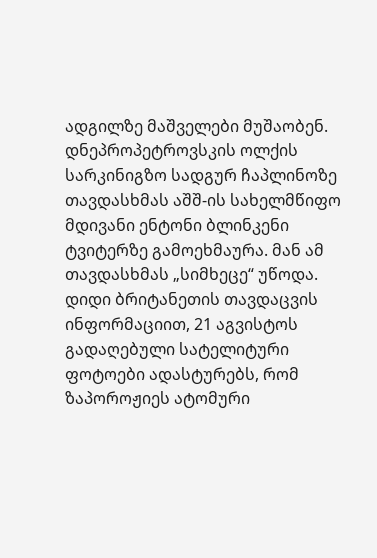ადგილზე მაშველები მუშაობენ.
დნეპროპეტროვსკის ოლქის სარკინიგზო სადგურ ჩაპლინოზე თავდასხმას აშშ-ის სახელმწიფო მდივანი ენტონი ბლინკენი ტვიტერზე გამოეხმაურა. მან ამ თავდასხმას „სიმხეცე“ უწოდა.
დიდი ბრიტანეთის თავდაცვის ინფორმაციით, 21 აგვისტოს გადაღებული სატელიტური ფოტოები ადასტურებს, რომ ზაპოროჟიეს ატომური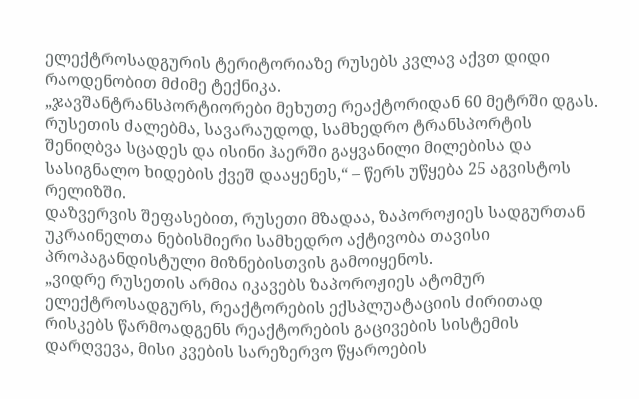ელექტროსადგურის ტერიტორიაზე რუსებს კვლავ აქვთ დიდი რაოდენობით მძიმე ტექნიკა.
„ჯავშანტრანსპორტიორები მეხუთე რეაქტორიდან 60 მეტრში დგას. რუსეთის ძალებმა, სავარაუდოდ, სამხედრო ტრანსპორტის შენიღბვა სცადეს და ისინი ჰაერში გაყვანილი მილებისა და სასიგნალო ხიდების ქვეშ დააყენეს,“ – წერს უწყება 25 აგვისტოს რელიზში.
დაზვერვის შეფასებით, რუსეთი მზადაა, ზაპოროჟიეს სადგურთან უკრაინელთა ნებისმიერი სამხედრო აქტივობა თავისი პროპაგანდისტული მიზნებისთვის გამოიყენოს.
„ვიდრე რუსეთის არმია იკავებს ზაპოროჟიეს ატომურ ელექტროსადგურს, რეაქტორების ექსპლუატაციის ძირითად რისკებს წარმოადგენს რეაქტორების გაცივების სისტემის დარღვევა, მისი კვების სარეზერვო წყაროების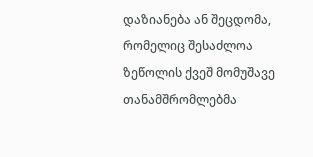დაზიანება ან შეცდომა, რომელიც შესაძლოა ზეწოლის ქვეშ მომუშავე თანამშრომლებმა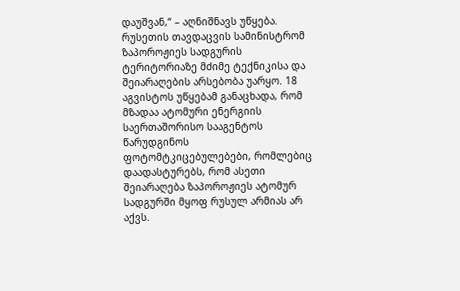დაუშვან,“ – აღნიშნავს უწყება.
რუსეთის თავდაცვის სამინისტრომ ზაპოროჟიეს სადგურის ტერიტორიაზე მძიმე ტექნიკისა და შეიარაღების არსებობა უარყო. 18 აგვისტოს უწყებამ განაცხადა, რომ მზადაა ატომური ენერგიის საერთაშორისო სააგენტოს წარუდგინოს ფოტომტკიცებულებები, რომლებიც დაადასტურებს, რომ ასეთი შეიარაღება ზაპოროჟიეს ატომურ სადგურში მყოფ რუსულ არმიას არ აქვს.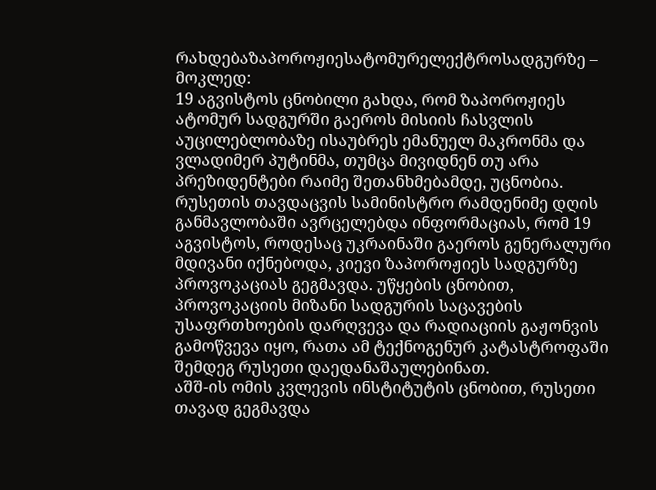რახდებაზაპოროჟიესატომურელექტროსადგურზე – მოკლედ:
19 აგვისტოს ცნობილი გახდა, რომ ზაპოროჟიეს ატომურ სადგურში გაეროს მისიის ჩასვლის აუცილებლობაზე ისაუბრეს ემანუელ მაკრონმა და ვლადიმერ პუტინმა, თუმცა მივიდნენ თუ არა პრეზიდენტები რაიმე შეთანხმებამდე, უცნობია.
რუსეთის თავდაცვის სამინისტრო რამდენიმე დღის განმავლობაში ავრცელებდა ინფორმაციას, რომ 19 აგვისტოს, როდესაც უკრაინაში გაეროს გენერალური მდივანი იქნებოდა, კიევი ზაპოროჟიეს სადგურზე პროვოკაციას გეგმავდა. უწყების ცნობით, პროვოკაციის მიზანი სადგურის საცავების უსაფრთხოების დარღვევა და რადიაციის გაჟონვის გამოწვევა იყო, რათა ამ ტექნოგენურ კატასტროფაში შემდეგ რუსეთი დაედანაშაულებინათ.
აშშ-ის ომის კვლევის ინსტიტუტის ცნობით, რუსეთი თავად გეგმავდა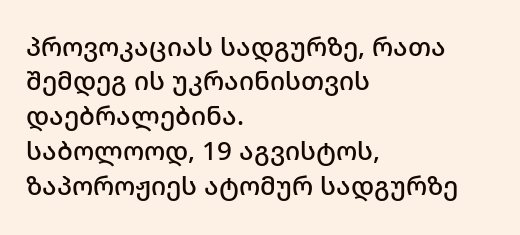პროვოკაციას სადგურზე, რათა შემდეგ ის უკრაინისთვის დაებრალებინა.
საბოლოოდ, 19 აგვისტოს, ზაპოროჟიეს ატომურ სადგურზე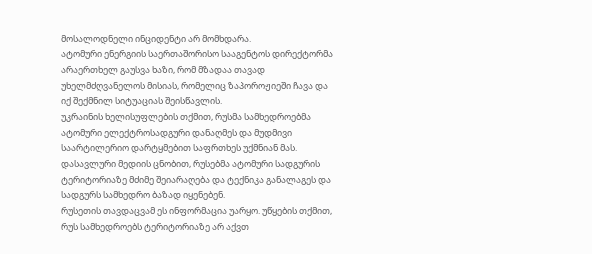მოსალოდნელი ინციდენტი არ მომხდარა.
ატომური ენერგიის საერთაშორისო სააგენტოს დირექტორმა არაერთხელ გაუსვა ხაზი, რომ მზადაა თავად უხელმძღვანელოს მისიას, რომელიც ზაპოროჟიეში ჩავა და იქ შექმნილ სიტუაციას შეისწავლის.
უკრაინის ხელისუფლების თქმით, რუსმა სამხედროებმა ატომური ელექტროსადგური დანაღმეს და მუდმივი საარტილერიო დარტყმებით საფრთხეს უქმნიან მას.
დასავლური მედიის ცნობით, რუსებმა ატომური სადგურის ტერიტორიაზე მძიმე შეიარაღება და ტექნიკა განალაგეს და სადგურს სამხედრო ბაზად იყენებენ.
რუსეთის თავდაცვამ ეს ინფორმაცია უარყო. უწყების თქმით, რუს სამხედროებს ტერიტორიაზე არ აქვთ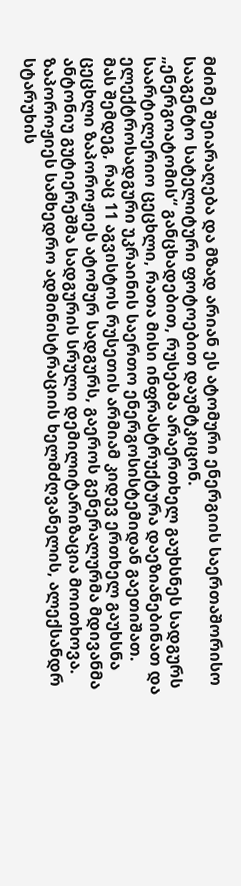მძიმე შეიარაღება და მზად არიან ეს ატომური ენერგიის საერთაშორისო სააგენტო სატელიტური ფოტოებით დაუმტკიცონ.
„ენერგოატომის“ განცხადებით, რუსებმა არაერთხელ გაუხსნეს სადგურს საარტილერიო ცეცხლი, რათა მისი ინფრასტრუქტურა დაეზიანებინათ და ელექტროსადგური უკრაინის საერთო ენერგოსისტემიდან გაეთიშათ.
მას შემდეგ, რაც 11 აგვისტოს რუსეთის არმიამ კიდევ ერთხელ გაუხსნა ცეცხლი ზაპოროჟიეს ატომურ სადგურს, გაეროს გენერალურმა მდივანმა ანტონიუ გუტიერეშმა სადგურის სრული დემილიტარიზაცია მოითხოვა.
ზაპოროჟიეს სამხედრო ადმინისტრაციის ხელმძღვანელის, ალექსანდრ სტარუხის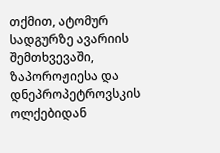თქმით, ატომურ სადგურზე ავარიის შემთხვევაში, ზაპოროჟიესა და დნეპროპეტროვსკის ოლქებიდან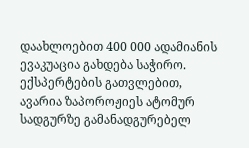დაახლოებით 400 000 ადამიანის ევაკუაცია გახდება საჭირო.
ექსპერტების გათვლებით, ავარია ზაპოროჟიეს ატომურ სადგურზე გამანადგურებელ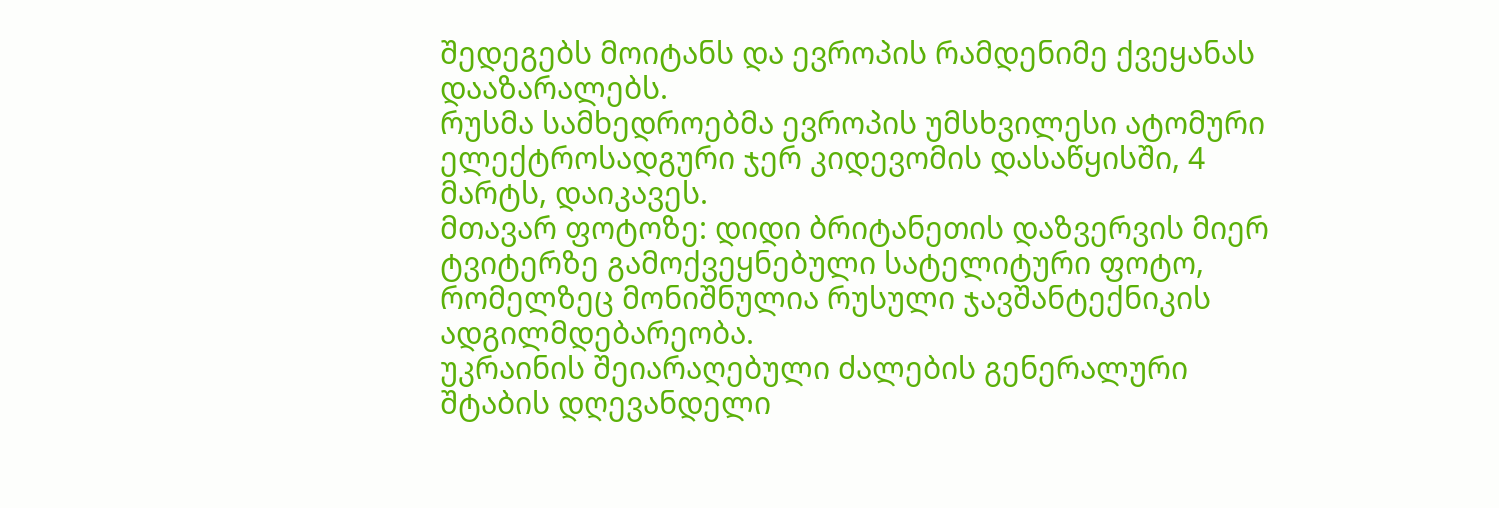შედეგებს მოიტანს და ევროპის რამდენიმე ქვეყანას დააზარალებს.
რუსმა სამხედროებმა ევროპის უმსხვილესი ატომური ელექტროსადგური ჯერ კიდევომის დასაწყისში, 4 მარტს, დაიკავეს.
მთავარ ფოტოზე: დიდი ბრიტანეთის დაზვერვის მიერ ტვიტერზე გამოქვეყნებული სატელიტური ფოტო, რომელზეც მონიშნულია რუსული ჯავშანტექნიკის ადგილმდებარეობა.
უკრაინის შეიარაღებული ძალების გენერალური შტაბის დღევანდელი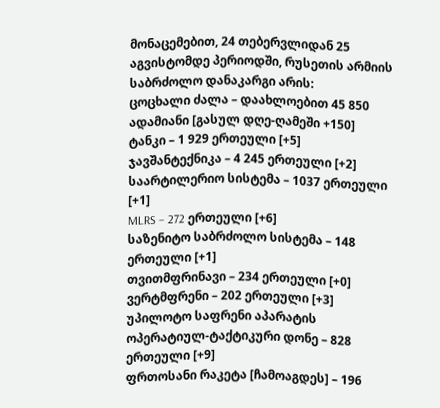მონაცემებით, 24 თებერვლიდან 25 აგვისტომდე პერიოდში, რუსეთის არმიის საბრძოლო დანაკარგი არის:
ცოცხალი ძალა – დაახლოებით 45 850 ადამიანი [გასულ დღე-ღამეში +150]
ტანკი – 1 929 ერთეული [+5]
ჯავშანტექნიკა – 4 245 ერთეული [+2]
საარტილერიო სისტემა – 1037 ერთეული [+1]
MLRS – 272 ერთეული [+6]
საზენიტო საბრძოლო სისტემა – 148 ერთეული [+1]
თვითმფრინავი – 234 ერთეული [+0]
ვერტმფრენი – 202 ერთეული [+3]
უპილოტო საფრენი აპარატის ოპერატიულ-ტაქტიკური დონე – 828 ერთეული [+9]
ფრთოსანი რაკეტა [ჩამოაგდეს] – 196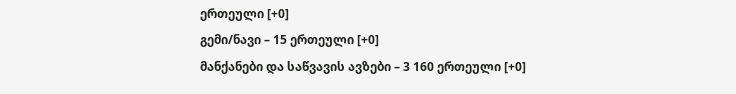ერთეული [+0]
გემი/ნავი – 15 ერთეული [+0]
მანქანები და საწვავის ავზები – 3 160 ერთეული [+0]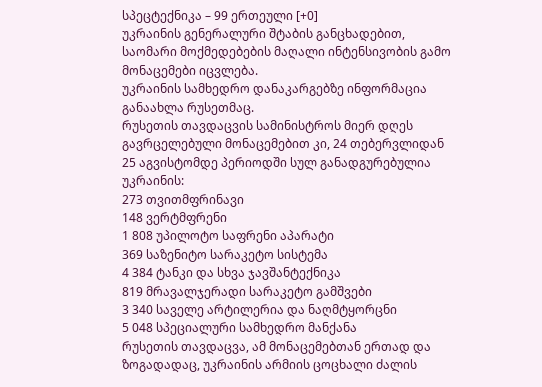სპეცტექნიკა – 99 ერთეული [+0]
უკრაინის გენერალური შტაბის განცხადებით, საომარი მოქმედებების მაღალი ინტენსივობის გამო მონაცემები იცვლება.
უკრაინის სამხედრო დანაკარგებზე ინფორმაცია განაახლა რუსეთმაც.
რუსეთის თავდაცვის სამინისტროს მიერ დღეს გავრცელებული მონაცემებით კი, 24 თებერვლიდან 25 აგვისტომდე პერიოდში სულ განადგურებულია უკრაინის:
273 თვითმფრინავი
148 ვერტმფრენი
1 808 უპილოტო საფრენი აპარატი
369 საზენიტო სარაკეტო სისტემა
4 384 ტანკი და სხვა ჯავშანტექნიკა
819 მრავალჯერადი სარაკეტო გამშვები
3 340 საველე არტილერია და ნაღმტყორცნი
5 048 სპეციალური სამხედრო მანქანა
რუსეთის თავდაცვა, ამ მონაცემებთან ერთად და ზოგადადაც, უკრაინის არმიის ცოცხალი ძალის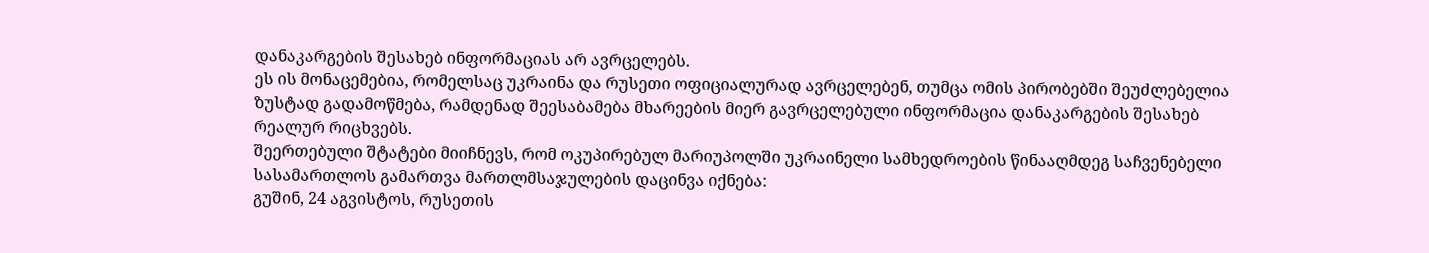დანაკარგების შესახებ ინფორმაციას არ ავრცელებს.
ეს ის მონაცემებია, რომელსაც უკრაინა და რუსეთი ოფიციალურად ავრცელებენ, თუმცა ომის პირობებში შეუძლებელია ზუსტად გადამოწმება, რამდენად შეესაბამება მხარეების მიერ გავრცელებული ინფორმაცია დანაკარგების შესახებ რეალურ რიცხვებს.
შეერთებული შტატები მიიჩნევს, რომ ოკუპირებულ მარიუპოლში უკრაინელი სამხედროების წინააღმდეგ საჩვენებელი სასამართლოს გამართვა მართლმსაჯულების დაცინვა იქნება:
გუშინ, 24 აგვისტოს, რუსეთის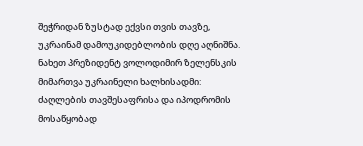შეჭრიდან ზუსტად ექვსი თვის თავზე, უკრაინამ დამოუკიდებლობის დღე აღნიშნა. ნახეთ პრეზიდენტ ვოლოდიმირ ზელენსკის მიმართვა უკრაინელი ხალხისადმი:
ძაღლების თავშესაფრისა და იპოდრომის მოსაწყობად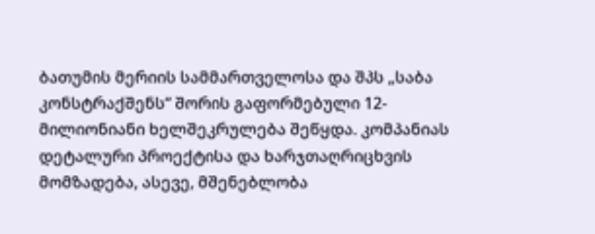ბათუმის მერიის სამმართველოსა და შპს „საბა კონსტრაქშენს“ შორის გაფორმებული 12-მილიონიანი ხელშეკრულება შეწყდა. კომპანიას დეტალური პროექტისა და ხარჯთაღრიცხვის მომზადება, ასევე, მშენებლობა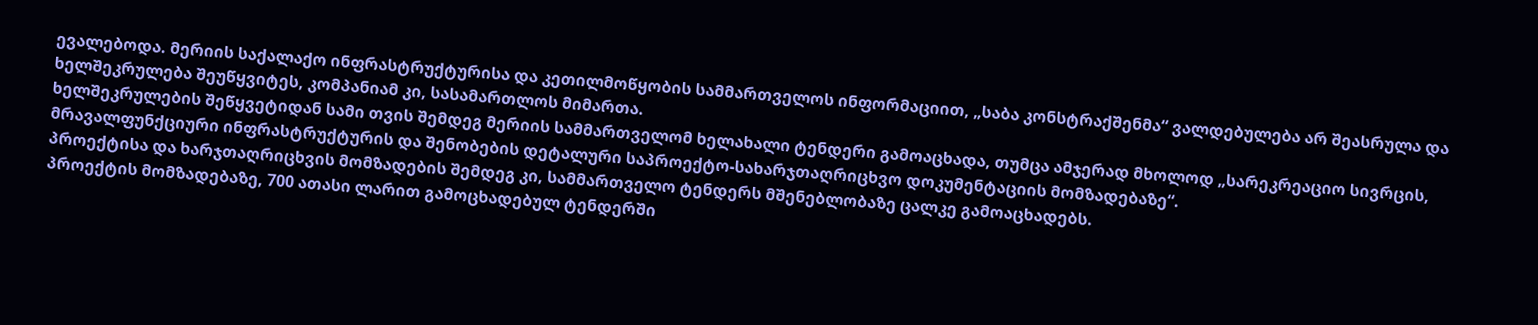ევალებოდა. მერიის საქალაქო ინფრასტრუქტურისა და კეთილმოწყობის სამმართველოს ინფორმაციით, „საბა კონსტრაქშენმა“ ვალდებულება არ შეასრულა და ხელშეკრულება შეუწყვიტეს, კომპანიამ კი, სასამართლოს მიმართა.
ხელშეკრულების შეწყვეტიდან სამი თვის შემდეგ მერიის სამმართველომ ხელახალი ტენდერი გამოაცხადა, თუმცა ამჯერად მხოლოდ „სარეკრეაციო სივრცის, მრავალფუნქციური ინფრასტრუქტურის და შენობების დეტალური საპროექტო-სახარჯთაღრიცხვო დოკუმენტაციის მომზადებაზე“.
პროექტისა და ხარჯთაღრიცხვის მომზადების შემდეგ კი, სამმართველო ტენდერს მშენებლობაზე ცალკე გამოაცხადებს.
პროექტის მომზადებაზე, 700 ათასი ლარით გამოცხადებულ ტენდერში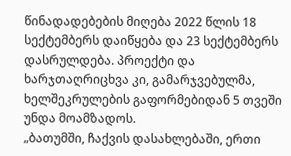წინადადებების მიღება 2022 წლის 18 სექტემბერს დაიწყება და 23 სექტემბერს დასრულდება. პროექტი და ხარჯთაღრიცხვა კი, გამარჯვებულმა, ხელშეკრულების გაფორმებიდან 5 თვეში უნდა მოამზადოს.
„ბათუმში, ჩაქვის დასახლებაში, ერთი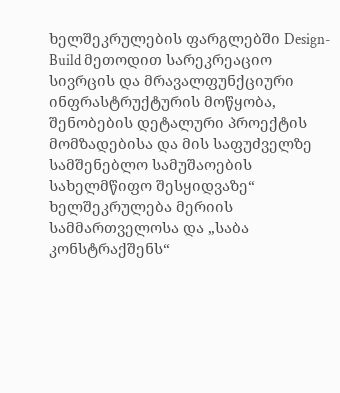ხელშეკრულების ფარგლებში Design-Build მეთოდით სარეკრეაციო სივრცის და მრავალფუნქციური ინფრასტრუქტურის მოწყობა, შენობების დეტალური პროექტის მომზადებისა და მის საფუძველზე სამშენებლო სამუშაოების სახელმწიფო შესყიდვაზე“ ხელშეკრულება მერიის სამმართველოსა და „საბა კონსტრაქშენს“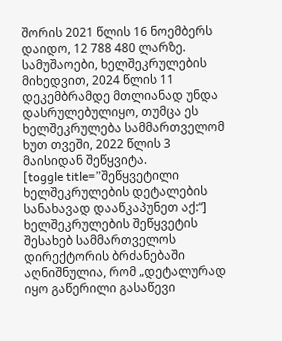შორის 2021 წლის 16 ნოემბერს დაიდო, 12 788 480 ლარზე.
სამუშაოები, ხელშეკრულების მიხედვით, 2024 წლის 11 დეკემბრამდე მთლიანად უნდა დასრულებულიყო, თუმცა ეს ხელშეკრულება სამმართველომ ხუთ თვეში, 2022 წლის 3 მაისიდან შეწყვიტა.
[toggle title=”შეწყვეტილი ხელშეკრულების დეტალების სანახავად დააწკაპუნეთ აქ:“]
ხელშეკრულების შეწყვეტის შესახებ სამმართველოს დირექტორის ბრძანებაში აღნიშნულია, რომ „დეტალურად იყო გაწერილი გასაწევი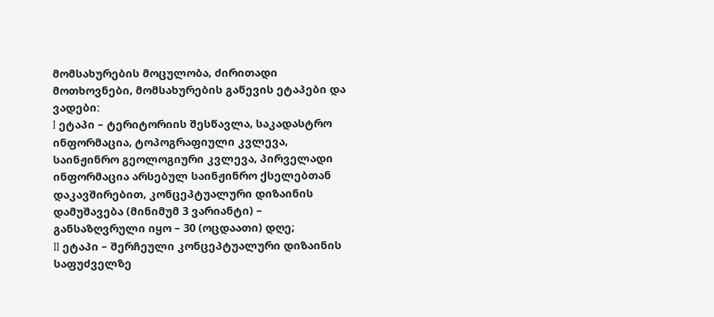მომსახურების მოცულობა, ძირითადი მოთხოვნები, მომსახურების გაწევის ეტაპები და ვადები:
I ეტაპი – ტერიტორიის შესწავლა, საკადასტრო ინფორმაცია, ტოპოგრაფიული კვლევა, საინჟინრო გეოლოგიური კვლევა, პირველადი ინფორმაცია არსებულ საინჟინრო ქსელებთან დაკავშირებით, კონცეპტუალური დიზაინის დამუშავება (მინიმუმ 3 ვარიანტი) – განსაზღვრული იყო – 30 (ოცდაათი) დღე;
II ეტაპი – შერჩეული კონცეპტუალური დიზაინის საფუძველზე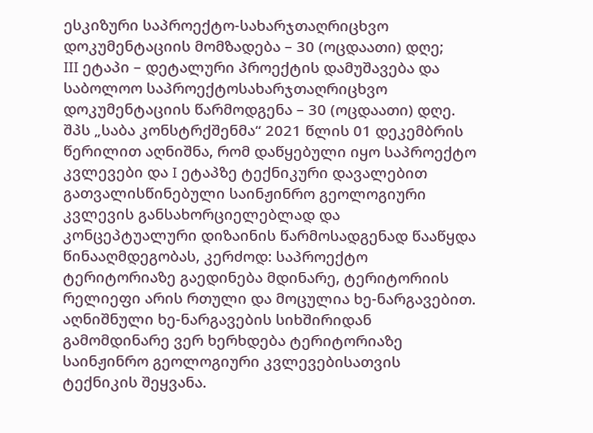ესკიზური საპროექტო-სახარჯთაღრიცხვო დოკუმენტაციის მომზადება – 30 (ოცდაათი) დღე;
III ეტაპი – დეტალური პროექტის დამუშავება და საბოლოო საპროექტოსახარჯთაღრიცხვო დოკუმენტაციის წარმოდგენა – 30 (ოცდაათი) დღე.
შპს „საბა კონსტრქშენმა“ 2021 წლის 01 დეკემბრის წერილით აღნიშნა, რომ დაწყებული იყო საპროექტო კვლევები და I ეტაპზე ტექნიკური დავალებით გათვალისწინებული საინჟინრო გეოლოგიური კვლევის განსახორციელებლად და კონცეპტუალური დიზაინის წარმოსადგენად წააწყდა წინააღმდეგობას, კერძოდ: საპროექტო ტერიტორიაზე გაედინება მდინარე, ტერიტორიის რელიეფი არის რთული და მოცულია ხე-ნარგავებით. აღნიშნული ხე-ნარგავების სიხშირიდან გამომდინარე ვერ ხერხდება ტერიტორიაზე საინჟინრო გეოლოგიური კვლევებისათვის ტექნიკის შეყვანა.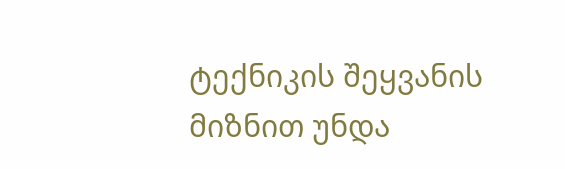ტექნიკის შეყვანის მიზნით უნდა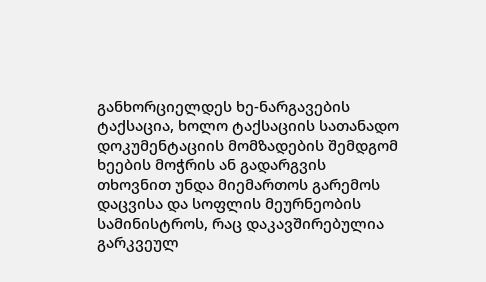განხორციელდეს ხე-ნარგავების ტაქსაცია, ხოლო ტაქსაციის სათანადო დოკუმენტაციის მომზადების შემდგომ ხეების მოჭრის ან გადარგვის თხოვნით უნდა მიემართოს გარემოს დაცვისა და სოფლის მეურნეობის სამინისტროს, რაც დაკავშირებულია გარკვეულ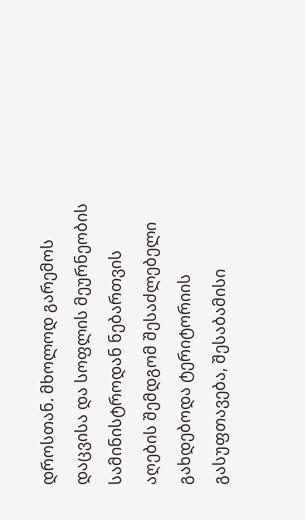დროსთან. მხოლოდ გარემოს დაცვისა და სოფლის მეურნეობის სამინისტროდან ნებართვის აღების შემდგომ შესაძლებელი გახდებოდა ტერიტორიის გასუფთავება, შესაბამისი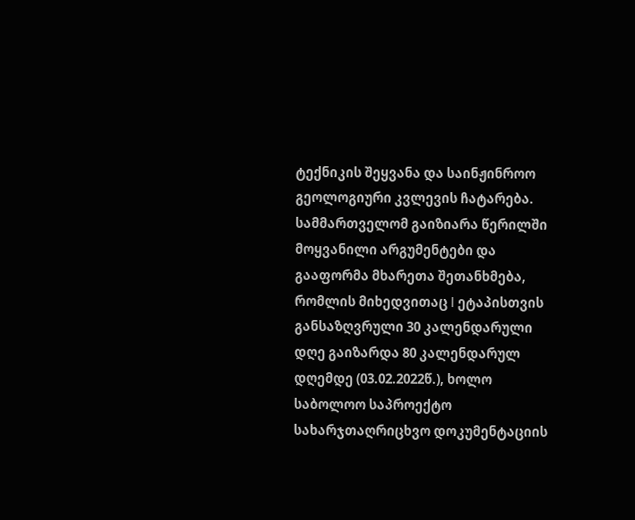ტექნიკის შეყვანა და საინჟინროო გეოლოგიური კვლევის ჩატარება.
სამმართველომ გაიზიარა წერილში მოყვანილი არგუმენტები და გააფორმა მხარეთა შეთანხმება, რომლის მიხედვითაც I ეტაპისთვის განსაზღვრული 30 კალენდარული დღე გაიზარდა 80 კალენდარულ დღემდე (03.02.2022წ.), ხოლო საბოლოო საპროექტო სახარჯთაღრიცხვო დოკუმენტაციის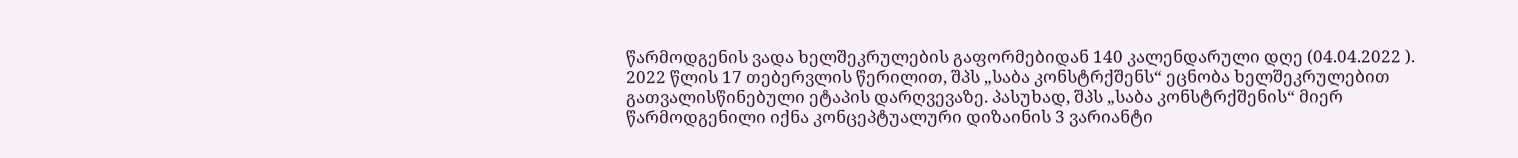წარმოდგენის ვადა ხელშეკრულების გაფორმებიდან 140 კალენდარული დღე (04.04.2022 ).
2022 წლის 17 თებერვლის წერილით, შპს „საბა კონსტრქშენს“ ეცნობა ხელშეკრულებით გათვალისწინებული ეტაპის დარღვევაზე. პასუხად, შპს „საბა კონსტრქშენის“ მიერ წარმოდგენილი იქნა კონცეპტუალური დიზაინის 3 ვარიანტი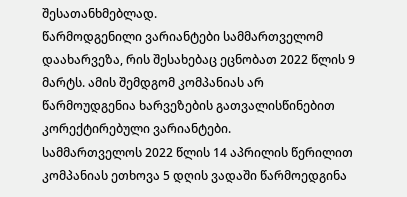შესათანხმებლად.
წარმოდგენილი ვარიანტები სამმართველომ დაახარვეზა, რის შესახებაც ეცნობათ 2022 წლის 9 მარტს. ამის შემდგომ კომპანიას არ წარმოუდგენია ხარვეზების გათვალისწინებით კორექტირებული ვარიანტები.
სამმართველოს 2022 წლის 14 აპრილის წერილით კომპანიას ეთხოვა 5 დღის ვადაში წარმოედგინა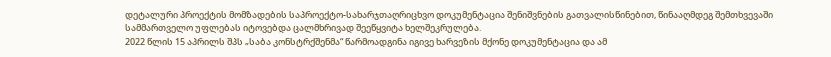დეტალური პროექტის მომზადების საპროექტო-სახარჯთაღრიცხვო დოკუმენტაცია შენიშვნების გათვალისწინებით, წინააღმდეგ შემთხვევაში სამმართველო უფლებას იტოვებდა ცალმხრივად შეეწყვიტა ხელშეკრულება.
2022 წლის 15 აპრილს შპს „საბა კონსტრქშენმა“ წარმოადგინა იგივე ხარვეზის მქონე დოკუმენტაცია და ამ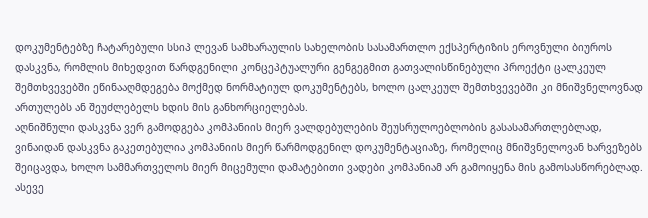დოკუმენტებზე ჩატარებული სსიპ ლევან სამხარაულის სახელობის სასამართლო ექსპერტიზის ეროვნული ბიუროს დასკვნა, რომლის მიხედვით წარდგენილი კონცეპტუალური გენგეგმით გათვალისწინებული პროექტი ცალკეულ შემთხვევებში ეწინააღმდეგება მოქმედ ნორმატიულ დოკუმენტებს, ხოლო ცალკეულ შემთხვევებში კი მნიშვნელოვნად ართულებს ან შეუძლებელს ხდის მის განხორციელებას.
აღნიშნული დასკვნა ვერ გამოდგება კომპანიის მიერ ვალდებულების შეუსრულოებლობის გასასამართლებლად, ვინაიდან დასკვნა გაკეთებულია კომპანიის მიერ წარმოდგენილ დოკუმენტაციაზე, რომელიც მნიშვნელოვან ხარვეზებს შეიცავდა, ხოლო სამმართველოს მიერ მიცემული დამატებითი ვადები კომპანიამ არ გამოიყენა მის გამოსასწორებლად.
ასევე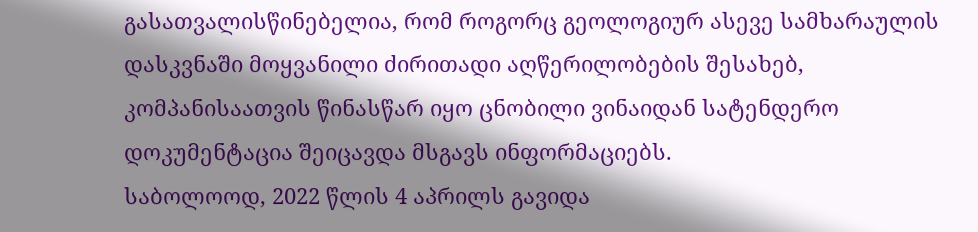გასათვალისწინებელია, რომ როგორც გეოლოგიურ ასევე სამხარაულის დასკვნაში მოყვანილი ძირითადი აღწერილობების შესახებ, კომპანისაათვის წინასწარ იყო ცნობილი ვინაიდან სატენდერო დოკუმენტაცია შეიცავდა მსგავს ინფორმაციებს.
საბოლოოდ, 2022 წლის 4 აპრილს გავიდა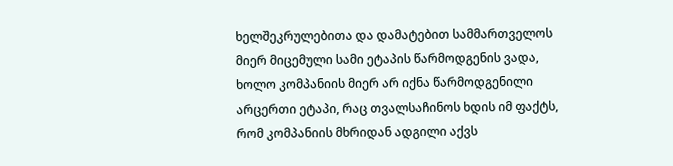ხელშეკრულებითა და დამატებით სამმართველოს მიერ მიცემული სამი ეტაპის წარმოდგენის ვადა, ხოლო კომპანიის მიერ არ იქნა წარმოდგენილი არცერთი ეტაპი, რაც თვალსაჩინოს ხდის იმ ფაქტს, რომ კომპანიის მხრიდან ადგილი აქვს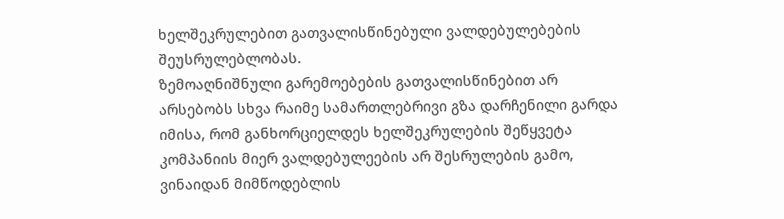ხელშეკრულებით გათვალისწინებული ვალდებულებების შეუსრულებლობას.
ზემოაღნიშნული გარემოებების გათვალისწინებით არ არსებობს სხვა რაიმე სამართლებრივი გზა დარჩენილი გარდა იმისა, რომ განხორციელდეს ხელშეკრულების შეწყვეტა კომპანიის მიერ ვალდებულეების არ შესრულების გამო, ვინაიდან მიმწოდებლის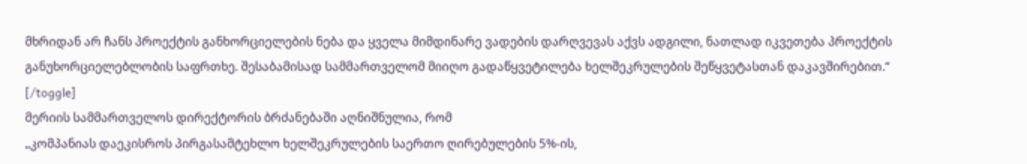მხრიდან არ ჩანს პროექტის განხორციელების ნება და ყველა მიმდინარე ვადების დარღვევას აქვს ადგილი, ნათლად იკვეთება პროექტის განუხორციელებლობის საფრთხე. შესაბამისად სამმართველომ მიიღო გადაწყვეტილება ხელშეკრულების შეწყვეტასთან დაკავშირებით.“
[/toggle]
მერიის სამმართველოს დირექტორის ბრძანებაში აღნიშნულია, რომ
„კომპანიას დაეკისროს პირგასამტეხლო ხელშეკრულების საერთო ღირებულების 5%-ის,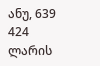ანუ, 639 424 ლარის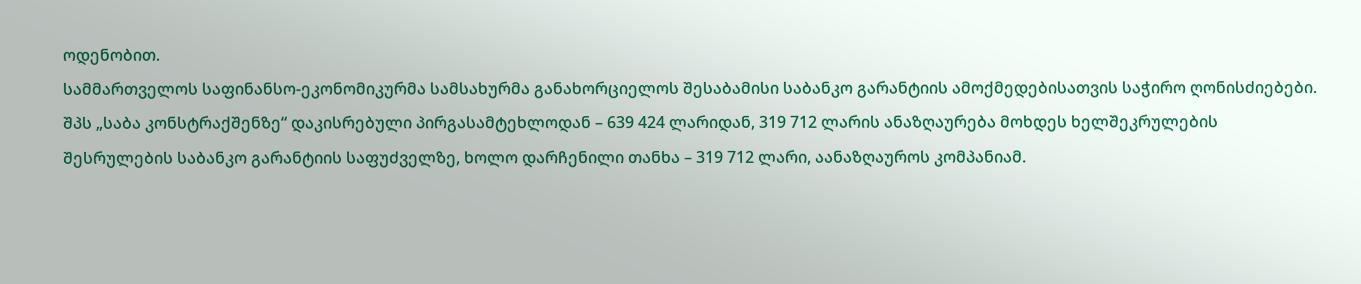ოდენობით.
სამმართველოს საფინანსო-ეკონომიკურმა სამსახურმა განახორციელოს შესაბამისი საბანკო გარანტიის ამოქმედებისათვის საჭირო ღონისძიებები.
შპს „საბა კონსტრაქშენზე“ დაკისრებული პირგასამტეხლოდან – 639 424 ლარიდან, 319 712 ლარის ანაზღაურება მოხდეს ხელშეკრულების შესრულების საბანკო გარანტიის საფუძველზე, ხოლო დარჩენილი თანხა – 319 712 ლარი, აანაზღაუროს კომპანიამ.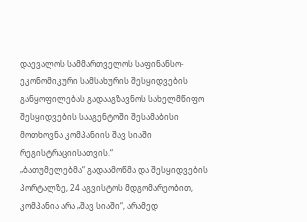დაევალოს სამმართველოს საფინანსო-ეკონომიკური სამსახურის შესყიდვების განყოფილებას გადააგზავნოს სახელმწიფო შესყიდვების სააგენტოში შესამაბისი მოთხოვნა კომპანიის შავ სიაში რეგისტრაციისათვის.“
„ბათუმელებმა“ გადაამოწმა და შესყიდვების პორტალზე, 24 აგვისტოს მდგომარეობით, კომპანია არა „შავ სიაში“, არამედ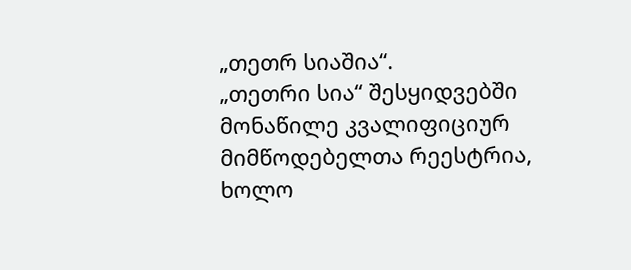„თეთრ სიაშია“.
„თეთრი სია“ შესყიდვებში მონაწილე კვალიფიციურ მიმწოდებელთა რეესტრია, ხოლო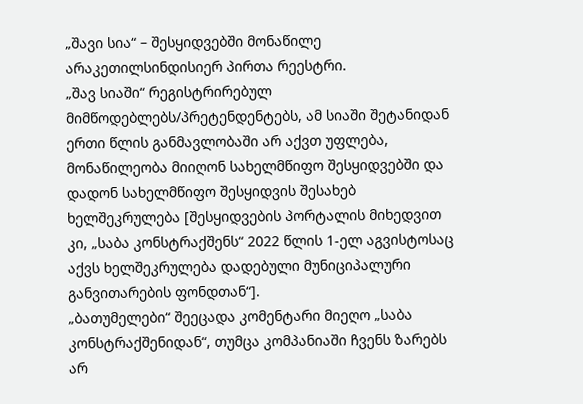„შავი სია“ – შესყიდვებში მონაწილე არაკეთილსინდისიერ პირთა რეესტრი.
„შავ სიაში“ რეგისტრირებულ მიმწოდებლებს/პრეტენდენტებს, ამ სიაში შეტანიდან ერთი წლის განმავლობაში არ აქვთ უფლება, მონაწილეობა მიიღონ სახელმწიფო შესყიდვებში და დადონ სახელმწიფო შესყიდვის შესახებ ხელშეკრულება [შესყიდვების პორტალის მიხედვით კი, „საბა კონსტრაქშენს“ 2022 წლის 1-ელ აგვისტოსაც აქვს ხელშეკრულება დადებული მუნიციპალური განვითარების ფონდთან“].
„ბათუმელები“ შეეცადა კომენტარი მიეღო „საბა კონსტრაქშენიდან“, თუმცა კომპანიაში ჩვენს ზარებს არ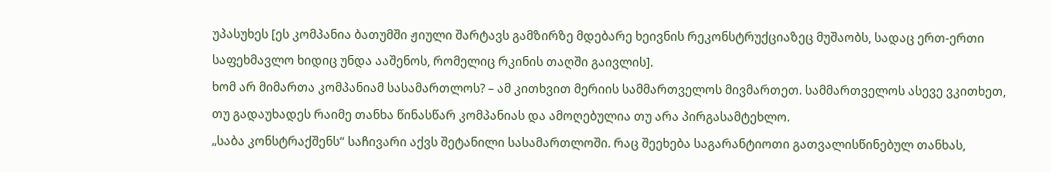უპასუხეს [ეს კომპანია ბათუმში ჟიული შარტავს გამზირზე მდებარე ხეივნის რეკონსტრუქციაზეც მუშაობს, სადაც ერთ-ერთი საფეხმავლო ხიდიც უნდა ააშენოს, რომელიც რკინის თაღში გაივლის].
ხომ არ მიმართა კომპანიამ სასამართლოს? – ამ კითხვით მერიის სამმართველოს მივმართეთ. სამმართველოს ასევე ვკითხეთ, თუ გადაუხადეს რაიმე თანხა წინასწარ კომპანიას და ამოღებულია თუ არა პირგასამტეხლო.
„საბა კონსტრაქშენს“ საჩივარი აქვს შეტანილი სასამართლოში. რაც შეეხება საგარანტიოთი გათვალისწინებულ თანხას,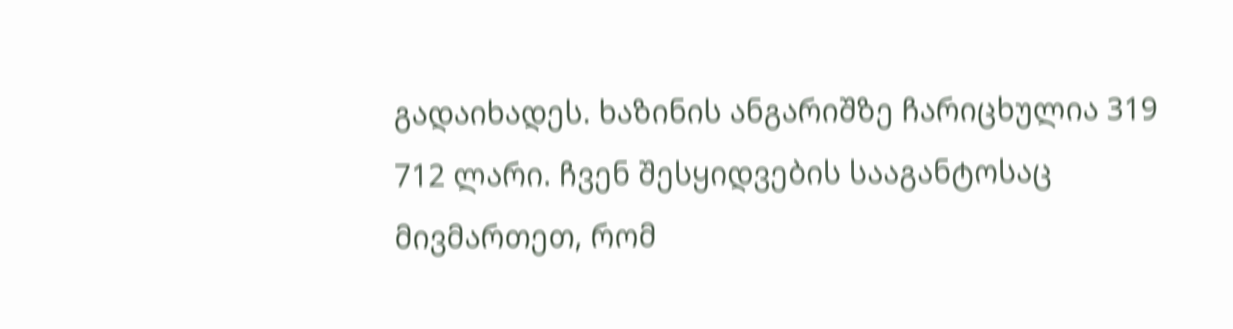გადაიხადეს. ხაზინის ანგარიშზე ჩარიცხულია 319 712 ლარი. ჩვენ შესყიდვების სააგანტოსაც მივმართეთ, რომ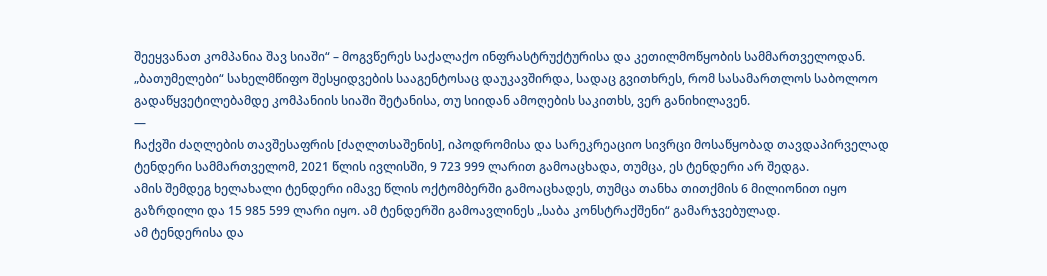შეეყვანათ კომპანია შავ სიაში“ – მოგვწერეს საქალაქო ინფრასტრუქტურისა და კეთილმოწყობის სამმართველოდან.
„ბათუმელები“ სახელმწიფო შესყიდვების სააგენტოსაც დაუკავშირდა, სადაც გვითხრეს, რომ სასამართლოს საბოლოო გადაწყვეტილებამდე კომპანიის სიაში შეტანისა, თუ სიიდან ამოღების საკითხს, ვერ განიხილავენ.
—
ჩაქვში ძაღლების თავშესაფრის [ძაღლთსაშენის], იპოდრომისა და სარეკრეაციო სივრცი მოსაწყობად თავდაპირველად ტენდერი სამმართველომ, 2021 წლის ივლისში, 9 723 999 ლარით გამოაცხადა, თუმცა, ეს ტენდერი არ შედგა.
ამის შემდეგ ხელახალი ტენდერი იმავე წლის ოქტომბერში გამოაცხადეს, თუმცა თანხა თითქმის 6 მილიონით იყო გაზრდილი და 15 985 599 ლარი იყო. ამ ტენდერში გამოავლინეს „საბა კონსტრაქშენი“ გამარჯვებულად.
ამ ტენდერისა და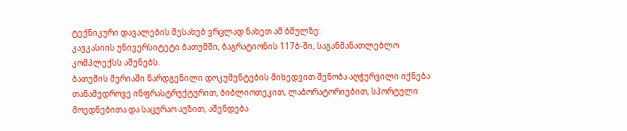ტექნიკური დავალების შესახებ ვრცლად ნახეთ ამ ბმულზე:
კავკასიის უნივერსიტეტი ბათუმში, ბაგრატიონის 117ბ-ში, საგანმანათლებლო კომპლექსს აშენებს.
ბათუმის მერიაში წარდგენილი დოკუმენტების მიხედვით შენობა აღჭურვილი იქნება თანამედროვე ინფრასტრუქტურით, ბიბლიოთეკით, ლაბორატორიებით, სპორტული მოედნებითა და საცურაო აუზით, აშენდება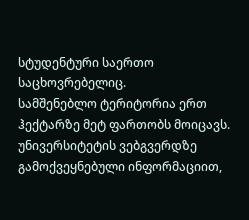სტუდენტური საერთო საცხოვრებელიც.
სამშენებლო ტერიტორია ერთ ჰექტარზე მეტ ფართობს მოიცავს.
უნივერსიტეტის ვებგვერდზე გამოქვეყნებული ინფორმაციით,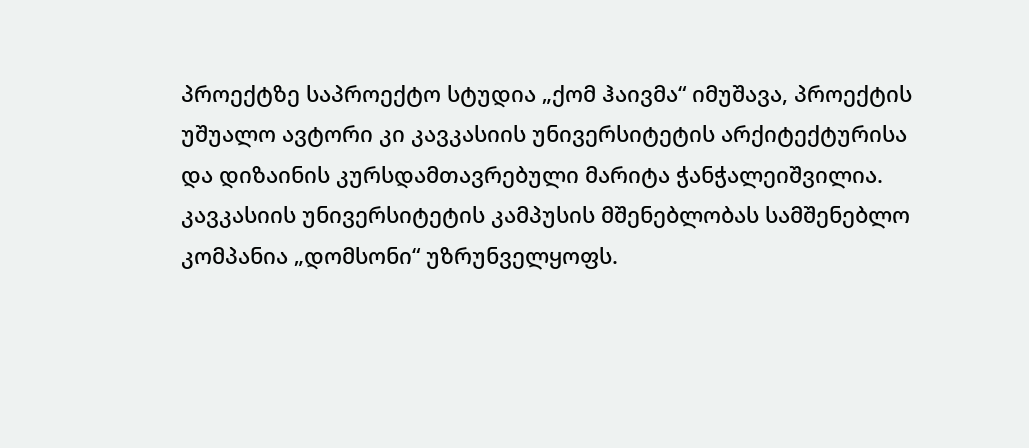პროექტზე საპროექტო სტუდია „ქომ ჰაივმა“ იმუშავა, პროექტის უშუალო ავტორი კი კავკასიის უნივერსიტეტის არქიტექტურისა და დიზაინის კურსდამთავრებული მარიტა ჭანჭალეიშვილია.
კავკასიის უნივერსიტეტის კამპუსის მშენებლობას სამშენებლო კომპანია „დომსონი“ უზრუნველყოფს.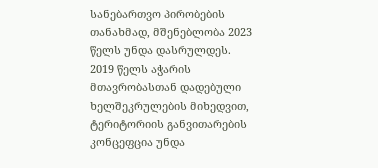სანებართვო პირობების თანახმად, მშენებლობა 2023 წელს უნდა დასრულდეს.
2019 წელს აჭარის მთავრობასთან დადებული ხელშეკრულების მიხედვით, ტერიტორიის განვითარების კონცეფცია უნდა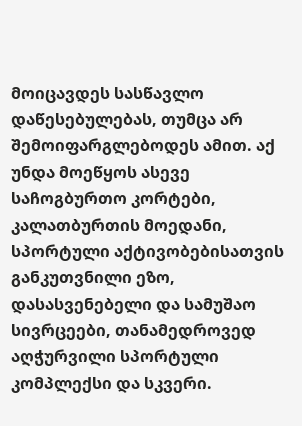მოიცავდეს სასწავლო დაწესებულებას, თუმცა არ შემოიფარგლებოდეს ამით. აქ უნდა მოეწყოს ასევე საჩოგბურთო კორტები, კალათბურთის მოედანი, სპორტული აქტივობებისათვის განკუთვნილი ეზო, დასასვენებელი და სამუშაო სივრცეები, თანამედროვედ აღჭურვილი სპორტული კომპლექსი და სკვერი.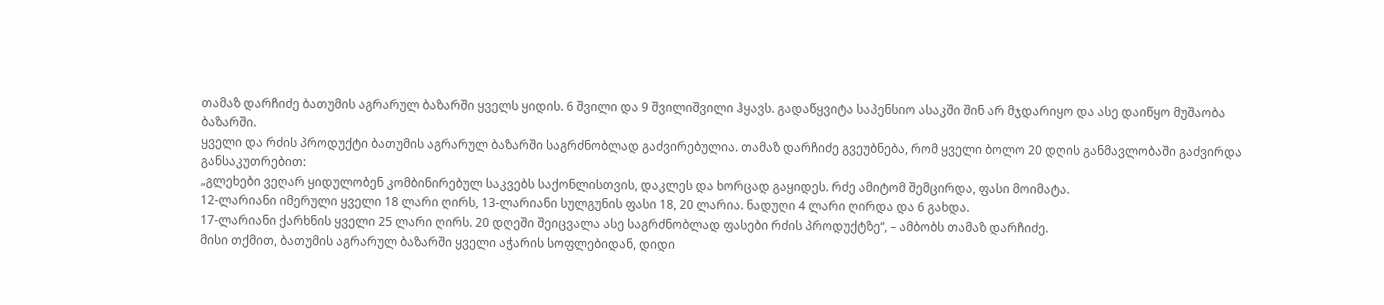თამაზ დარჩიძე ბათუმის აგრარულ ბაზარში ყველს ყიდის. 6 შვილი და 9 შვილიშვილი ჰყავს. გადაწყვიტა საპენსიო ასაკში შინ არ მჯდარიყო და ასე დაიწყო მუშაობა ბაზარში.
ყველი და რძის პროდუქტი ბათუმის აგრარულ ბაზარში საგრძნობლად გაძვირებულია. თამაზ დარჩიძე გვეუბნება, რომ ყველი ბოლო 20 დღის განმავლობაში გაძვირდა განსაკუთრებით:
„გლეხები ვეღარ ყიდულობენ კომბინირებულ საკვებს საქონლისთვის, დაკლეს და ხორცად გაყიდეს. რძე ამიტომ შემცირდა, ფასი მოიმატა.
12-ლარიანი იმერული ყველი 18 ლარი ღირს, 13-ლარიანი სულგუნის ფასი 18, 20 ლარია. ნადუღი 4 ლარი ღირდა და 6 გახდა.
17-ლარიანი ქარხნის ყველი 25 ლარი ღირს. 20 დღეში შეიცვალა ასე საგრძნობლად ფასები რძის პროდუქტზე“, – ამბობს თამაზ დარჩიძე.
მისი თქმით, ბათუმის აგრარულ ბაზარში ყველი აჭარის სოფლებიდან, დიდი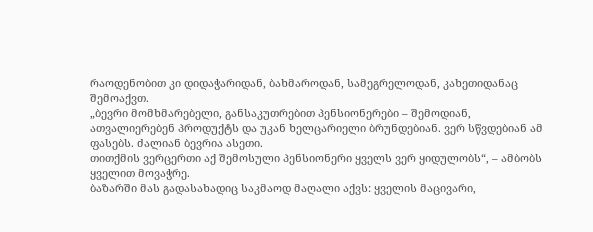რაოდენობით კი დიდაჭარიდან, ბახმაროდან, სამეგრელოდან, კახეთიდანაც შემოაქვთ.
„ბევრი მომხმარებელი, განსაკუთრებით პენსიონერები – შემოდიან, ათვალიერებენ პროდუქტს და უკან ხელცარიელი ბრუნდებიან. ვერ სწვდებიან ამ ფასებს. ძალიან ბევრია ასეთი.
თითქმის ვერცერთი აქ შემოსული პენსიონერი ყველს ვერ ყიდულობს“, – ამბობს ყველით მოვაჭრე.
ბაზარში მას გადასახადიც საკმაოდ მაღალი აქვს: ყველის მაცივარი,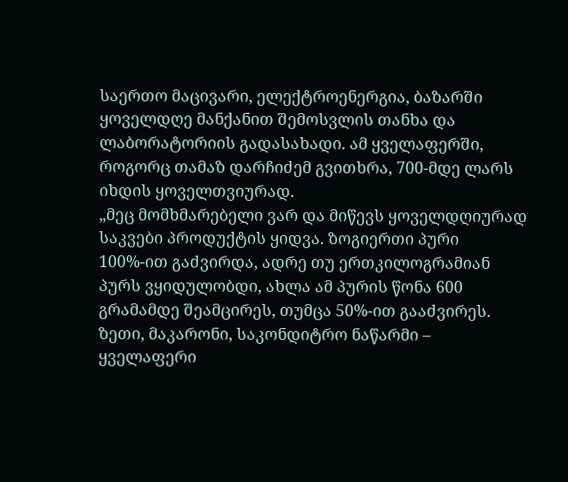საერთო მაცივარი, ელექტროენერგია, ბაზარში ყოველდღე მანქანით შემოსვლის თანხა და ლაბორატორიის გადასახადი. ამ ყველაფერში, როგორც თამაზ დარჩიძემ გვითხრა, 700-მდე ლარს იხდის ყოველთვიურად.
„მეც მომხმარებელი ვარ და მიწევს ყოველდღიურად საკვები პროდუქტის ყიდვა. ზოგიერთი პური 100%-ით გაძვირდა, ადრე თუ ერთკილოგრამიან პურს ვყიდულობდი, ახლა ამ პურის წონა 600 გრამამდე შეამცირეს, თუმცა 50%-ით გააძვირეს.
ზეთი, მაკარონი, საკონდიტრო ნაწარმი – ყველაფერი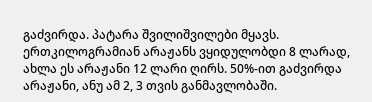გაძვირდა. პატარა შვილიშვილები მყავს. ერთკილოგრამიან არაჟანს ვყიდულობდი 8 ლარად, ახლა ეს არაჟანი 12 ლარი ღირს. 50%-ით გაძვირდა არაჟანი, ანუ ამ 2, 3 თვის განმავლობაში.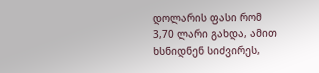დოლარის ფასი რომ 3,70 ლარი გახდა, ამით ხსნიდნენ სიძვირეს,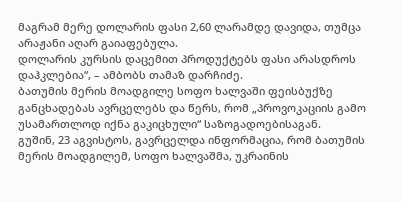მაგრამ მერე დოლარის ფასი 2,60 ლარამდე დავიდა, თუმცა არაჟანი აღარ გაიაფებულა.
დოლარის კურსის დაცემით პროდუქტებს ფასი არასდროს დაჰკლებია“, – ამბობს თამაზ დარჩიძე.
ბათუმის მერის მოადგილე სოფო ხალვაში ფეისბუქზე განცხადებას ავრცელებს და წერს, რომ „პროვოკაციის გამო უსამართლოდ იქნა გაკიცხული“ საზოგადოებისაგან.
გუშინ, 23 აგვისტოს, გავრცელდა ინფორმაცია, რომ ბათუმის მერის მოადგილემ, სოფო ხალვაშმა, უკრაინის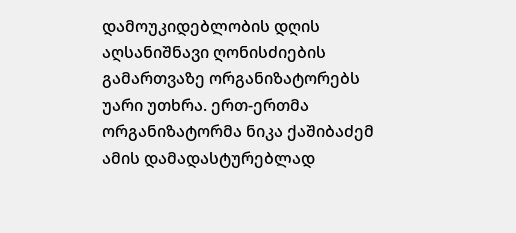დამოუკიდებლობის დღის აღსანიშნავი ღონისძიების გამართვაზე ორგანიზატორებს უარი უთხრა. ერთ-ერთმა ორგანიზატორმა ნიკა ქაშიბაძემ ამის დამადასტურებლად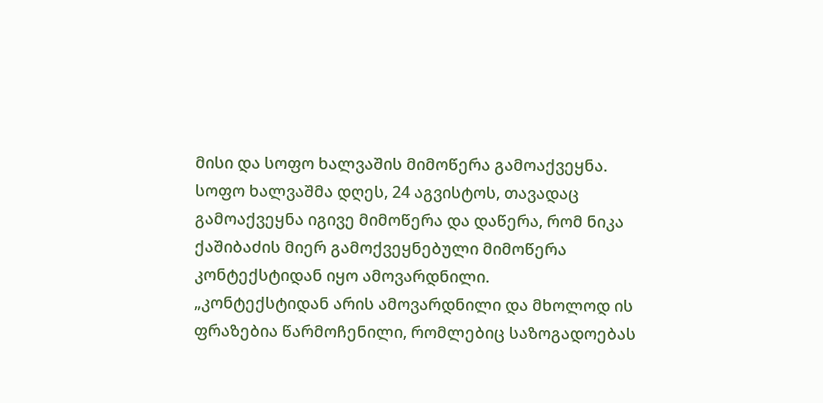მისი და სოფო ხალვაშის მიმოწერა გამოაქვეყნა.
სოფო ხალვაშმა დღეს, 24 აგვისტოს, თავადაც გამოაქვეყნა იგივე მიმოწერა და დაწერა, რომ ნიკა ქაშიბაძის მიერ გამოქვეყნებული მიმოწერა კონტექსტიდან იყო ამოვარდნილი.
„კონტექსტიდან არის ამოვარდნილი და მხოლოდ ის ფრაზებია წარმოჩენილი, რომლებიც საზოგადოებას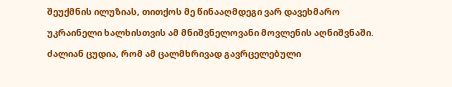შეუქმნის ილუზიას, თითქოს მე წინააღმდეგი ვარ დავეხმარო უკრაინელი ხალხისთვის ამ მნიშვნელოვანი მოვლენის აღნიშვნაში.
ძალიან ცუდია, რომ ამ ცალმხრივად გავრცელებული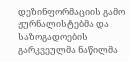დეზინფორმაციის გამო ჟურნალისტებმა და საზოგადოების გარკვეულმა ნაწილმა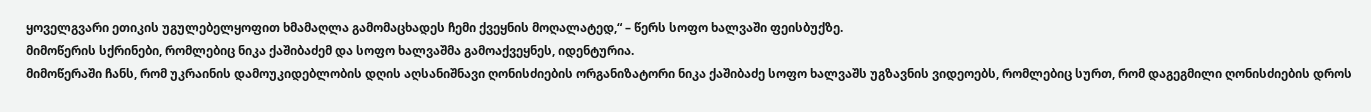ყოველგვარი ეთიკის უგულებელყოფით ხმამაღლა გამომაცხადეს ჩემი ქვეყნის მოღალატედ,“ – წერს სოფო ხალვაში ფეისბუქზე.
მიმოწერის სქრინები, რომლებიც ნიკა ქაშიბაძემ და სოფო ხალვაშმა გამოაქვეყნეს, იდენტურია.
მიმოწერაში ჩანს, რომ უკრაინის დამოუკიდებლობის დღის აღსანიშნავი ღონისძიების ორგანიზატორი ნიკა ქაშიბაძე სოფო ხალვაშს უგზავნის ვიდეოებს, რომლებიც სურთ, რომ დაგეგმილი ღონისძიების დროს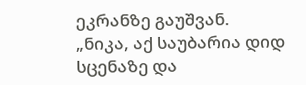ეკრანზე გაუშვან.
„ნიკა, აქ საუბარია დიდ სცენაზე და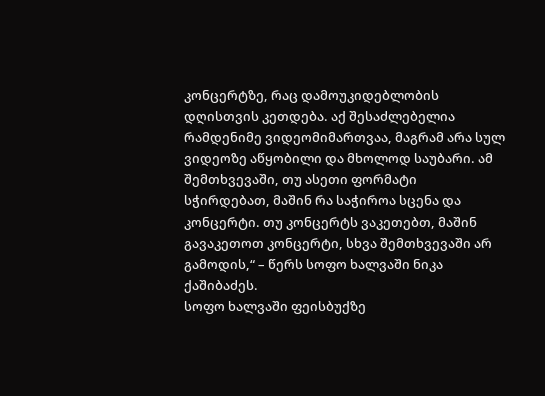კონცერტზე, რაც დამოუკიდებლობის დღისთვის კეთდება. აქ შესაძლებელია რამდენიმე ვიდეომიმართვაა, მაგრამ არა სულ ვიდეოზე აწყობილი და მხოლოდ საუბარი. ამ შემთხვევაში, თუ ასეთი ფორმატი სჭირდებათ, მაშინ რა საჭიროა სცენა და კონცერტი. თუ კონცერტს ვაკეთებთ, მაშინ გავაკეთოთ კონცერტი, სხვა შემთხვევაში არ გამოდის,“ – წერს სოფო ხალვაში ნიკა ქაშიბაძეს.
სოფო ხალვაში ფეისბუქზე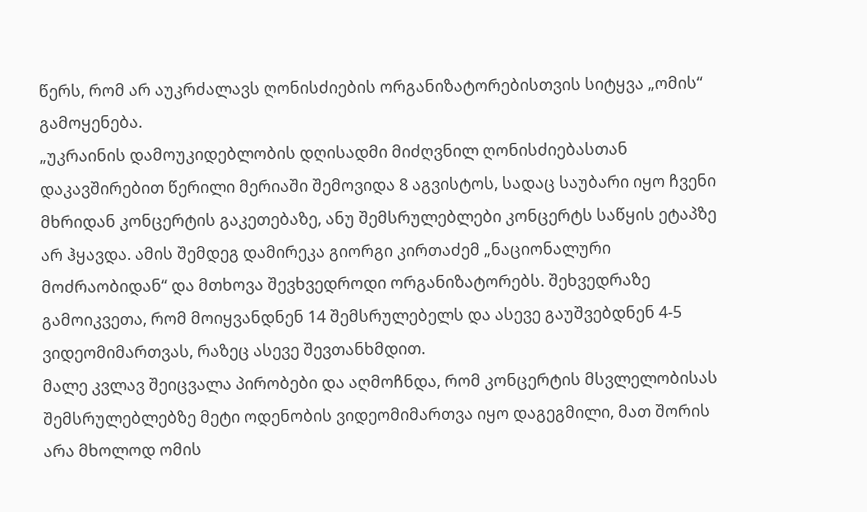წერს, რომ არ აუკრძალავს ღონისძიების ორგანიზატორებისთვის სიტყვა „ომის“ გამოყენება.
„უკრაინის დამოუკიდებლობის დღისადმი მიძღვნილ ღონისძიებასთან დაკავშირებით წერილი მერიაში შემოვიდა 8 აგვისტოს, სადაც საუბარი იყო ჩვენი მხრიდან კონცერტის გაკეთებაზე, ანუ შემსრულებლები კონცერტს საწყის ეტაპზე არ ჰყავდა. ამის შემდეგ დამირეკა გიორგი კირთაძემ „ნაციონალური მოძრაობიდან“ და მთხოვა შევხვედროდი ორგანიზატორებს. შეხვედრაზე გამოიკვეთა, რომ მოიყვანდნენ 14 შემსრულებელს და ასევე გაუშვებდნენ 4-5 ვიდეომიმართვას, რაზეც ასევე შევთანხმდით.
მალე კვლავ შეიცვალა პირობები და აღმოჩნდა, რომ კონცერტის მსვლელობისას შემსრულებლებზე მეტი ოდენობის ვიდეომიმართვა იყო დაგეგმილი, მათ შორის არა მხოლოდ ომის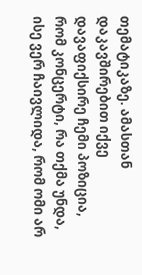თემატიკაზე. ამასთან დაკავშირებით იქვე დავაფიქსირე ჩემი პოზიცია, რომ კონცერტი, რა თქმა უნდა, ისე ვერ ჩაივლიდა, რომ ომი არ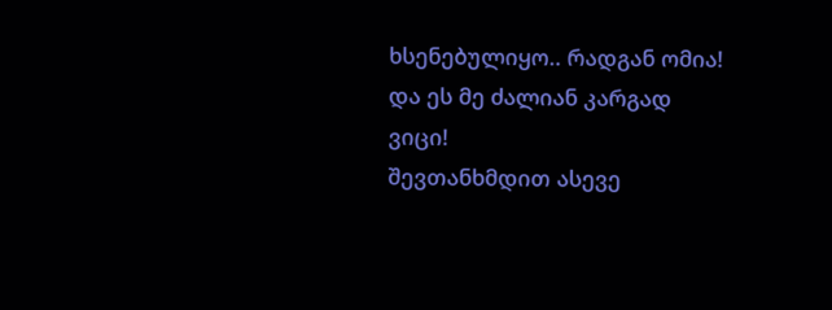ხსენებულიყო.. რადგან ომია! და ეს მე ძალიან კარგად ვიცი!
შევთანხმდით ასევე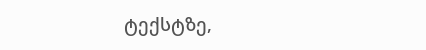ტექსტზე,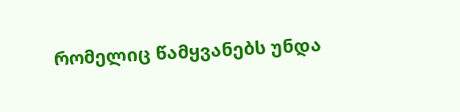რომელიც წამყვანებს უნდა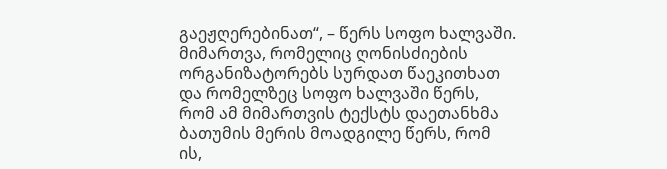გაეჟღერებინათ“, – წერს სოფო ხალვაში.
მიმართვა, რომელიც ღონისძიების ორგანიზატორებს სურდათ წაეკითხათ და რომელზეც სოფო ხალვაში წერს, რომ ამ მიმართვის ტექსტს დაეთანხმა
ბათუმის მერის მოადგილე წერს, რომ ის,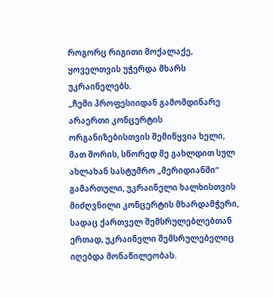როგორც რიგითი მოქალაქე, ყოველთვის უჭერდა მხარს უკრაინელებს.
„ჩემი პროფესიიდან გამომდინარე არაერთი კონცერტის ორგანიზებისთვის შემიწყვია ხელი, მათ შორის, სწორედ მე გახლდით სულ ახლახან სასტუმრო „მერიდიანში“ გამართული, უკრაინელი ხალხისთვის მიძღვნილი კონცერტის მხარდამჭერი, სადაც ქართველ შემსრულებლებთან ერთად, უკრაინელი შემსრულებელიც იღებდა მონაწილეობას.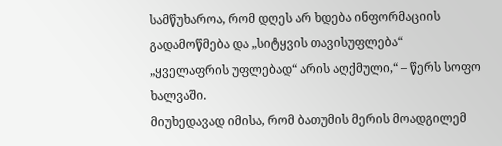სამწუხაროა, რომ დღეს არ ხდება ინფორმაციის გადამოწმება და „სიტყვის თავისუფლება“ „ყველაფრის უფლებად“ არის აღქმული,“ – წერს სოფო ხალვაში.
მიუხედავად იმისა, რომ ბათუმის მერის მოადგილემ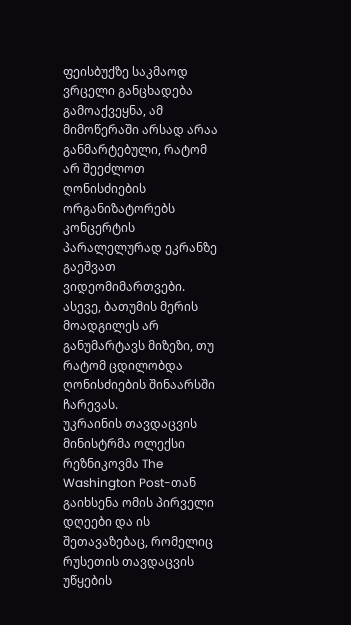ფეისბუქზე საკმაოდ ვრცელი განცხადება გამოაქვეყნა, ამ მიმოწერაში არსად არაა განმარტებული, რატომ არ შეეძლოთ ღონისძიების ორგანიზატორებს კონცერტის პარალელურად ეკრანზე გაეშვათ ვიდეომიმართვები.
ასევე, ბათუმის მერის მოადგილეს არ განუმარტავს მიზეზი, თუ რატომ ცდილობდა ღონისძიების შინაარსში ჩარევას.
უკრაინის თავდაცვის მინისტრმა ოლექსი რეზნიკოვმა The Washington Post-თან გაიხსენა ომის პირველი დღეები და ის შეთავაზებაც, რომელიც რუსეთის თავდაცვის უწყების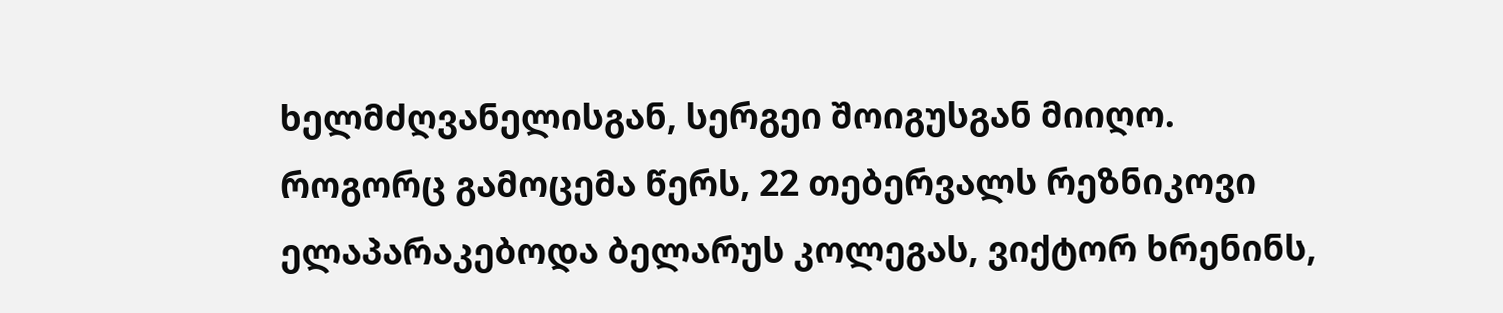ხელმძღვანელისგან, სერგეი შოიგუსგან მიიღო.
როგორც გამოცემა წერს, 22 თებერვალს რეზნიკოვი ელაპარაკებოდა ბელარუს კოლეგას, ვიქტორ ხრენინს,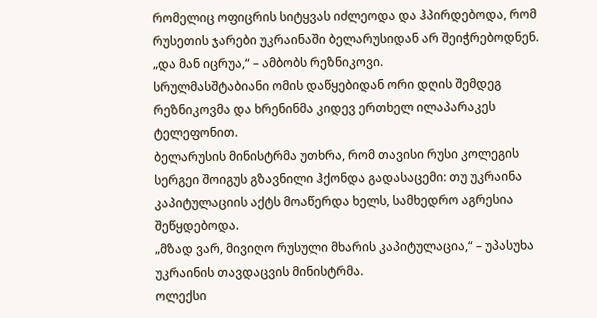რომელიც ოფიცრის სიტყვას იძლეოდა და ჰპირდებოდა, რომ რუსეთის ჯარები უკრაინაში ბელარუსიდან არ შეიჭრებოდნენ.
„და მან იცრუა,“ – ამბობს რეზნიკოვი.
სრულმასშტაბიანი ომის დაწყებიდან ორი დღის შემდეგ რეზნიკოვმა და ხრენინმა კიდევ ერთხელ ილაპარაკეს ტელეფონით.
ბელარუსის მინისტრმა უთხრა, რომ თავისი რუსი კოლეგის სერგეი შოიგუს გზავნილი ჰქონდა გადასაცემი: თუ უკრაინა კაპიტულაციის აქტს მოაწერდა ხელს, სამხედრო აგრესია შეწყდებოდა.
„მზად ვარ, მივიღო რუსული მხარის კაპიტულაცია,“ – უპასუხა უკრაინის თავდაცვის მინისტრმა.
ოლექსი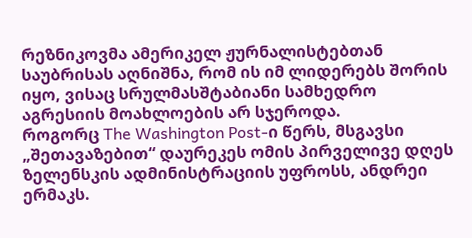რეზნიკოვმა ამერიკელ ჟურნალისტებთან საუბრისას აღნიშნა, რომ ის იმ ლიდერებს შორის იყო, ვისაც სრულმასშტაბიანი სამხედრო აგრესიის მოახლოების არ სჯეროდა.
როგორც The Washington Post-ი წერს, მსგავსი „შეთავაზებით“ დაურეკეს ომის პირველივე დღეს ზელენსკის ადმინისტრაციის უფროსს, ანდრეი ერმაკს.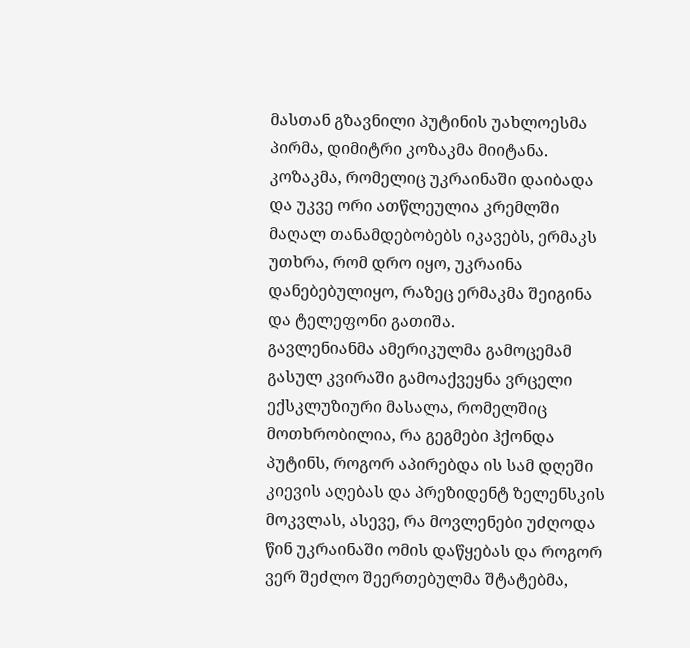მასთან გზავნილი პუტინის უახლოესმა პირმა, დიმიტრი კოზაკმა მიიტანა.
კოზაკმა, რომელიც უკრაინაში დაიბადა და უკვე ორი ათწლეულია კრემლში მაღალ თანამდებობებს იკავებს, ერმაკს უთხრა, რომ დრო იყო, უკრაინა დანებებულიყო, რაზეც ერმაკმა შეიგინა და ტელეფონი გათიშა.
გავლენიანმა ამერიკულმა გამოცემამ გასულ კვირაში გამოაქვეყნა ვრცელი ექსკლუზიური მასალა, რომელშიც მოთხრობილია, რა გეგმები ჰქონდა პუტინს, როგორ აპირებდა ის სამ დღეში კიევის აღებას და პრეზიდენტ ზელენსკის მოკვლას, ასევე, რა მოვლენები უძღოდა წინ უკრაინაში ომის დაწყებას და როგორ ვერ შეძლო შეერთებულმა შტატებმა,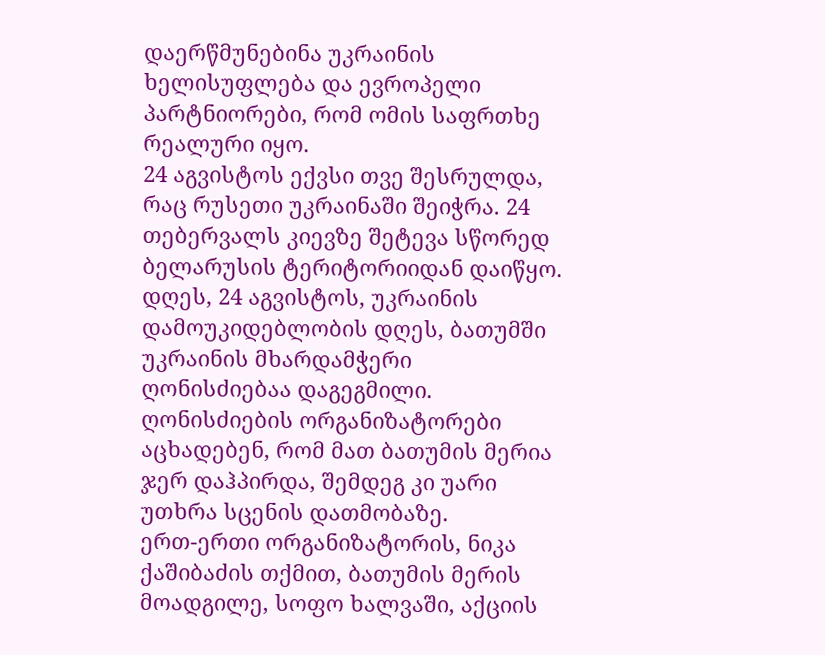დაერწმუნებინა უკრაინის ხელისუფლება და ევროპელი პარტნიორები, რომ ომის საფრთხე რეალური იყო.
24 აგვისტოს ექვსი თვე შესრულდა, რაც რუსეთი უკრაინაში შეიჭრა. 24 თებერვალს კიევზე შეტევა სწორედ ბელარუსის ტერიტორიიდან დაიწყო.
დღეს, 24 აგვისტოს, უკრაინის დამოუკიდებლობის დღეს, ბათუმში უკრაინის მხარდამჭერი ღონისძიებაა დაგეგმილი. ღონისძიების ორგანიზატორები აცხადებენ, რომ მათ ბათუმის მერია ჯერ დაჰპირდა, შემდეგ კი უარი უთხრა სცენის დათმობაზე.
ერთ-ერთი ორგანიზატორის, ნიკა ქაშიბაძის თქმით, ბათუმის მერის მოადგილე, სოფო ხალვაში, აქციის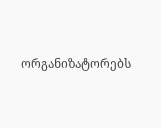ორგანიზატორებს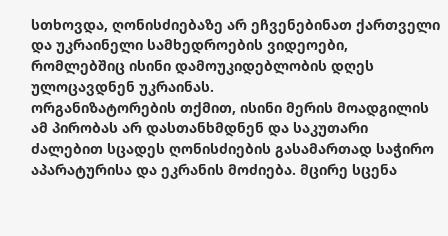სთხოვდა, ღონისძიებაზე არ ეჩვენებინათ ქართველი და უკრაინელი სამხედროების ვიდეოები, რომლებშიც ისინი დამოუკიდებლობის დღეს ულოცავდნენ უკრაინას.
ორგანიზატორების თქმით, ისინი მერის მოადგილის ამ პირობას არ დასთანხმდნენ და საკუთარი ძალებით სცადეს ღონისძიების გასამართად საჭირო აპარატურისა და ეკრანის მოძიება. მცირე სცენა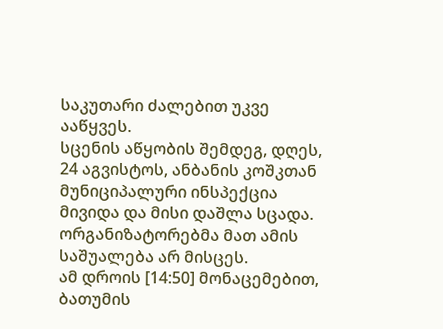საკუთარი ძალებით უკვე ააწყვეს.
სცენის აწყობის შემდეგ, დღეს, 24 აგვისტოს, ანბანის კოშკთან მუნიციპალური ინსპექცია მივიდა და მისი დაშლა სცადა. ორგანიზატორებმა მათ ამის საშუალება არ მისცეს.
ამ დროის [14:50] მონაცემებით, ბათუმის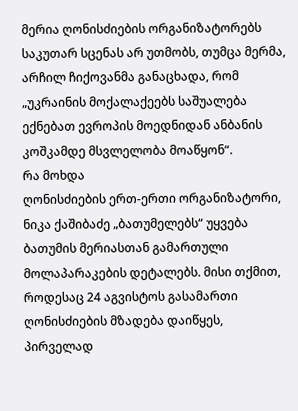მერია ღონისძიების ორგანიზატორებს საკუთარ სცენას არ უთმობს, თუმცა მერმა, არჩილ ჩიქოვანმა განაცხადა, რომ „უკრაინის მოქალაქეებს საშუალება ექნებათ ევროპის მოედნიდან ანბანის კოშკამდე მსვლელობა მოაწყონ“.
რა მოხდა
ღონისძიების ერთ-ერთი ორგანიზატორი, ნიკა ქაშიბაძე „ბათუმელებს“ უყვება ბათუმის მერიასთან გამართული მოლაპარაკების დეტალებს. მისი თქმით, როდესაც 24 აგვისტოს გასამართი ღონისძიების მზადება დაიწყეს, პირველად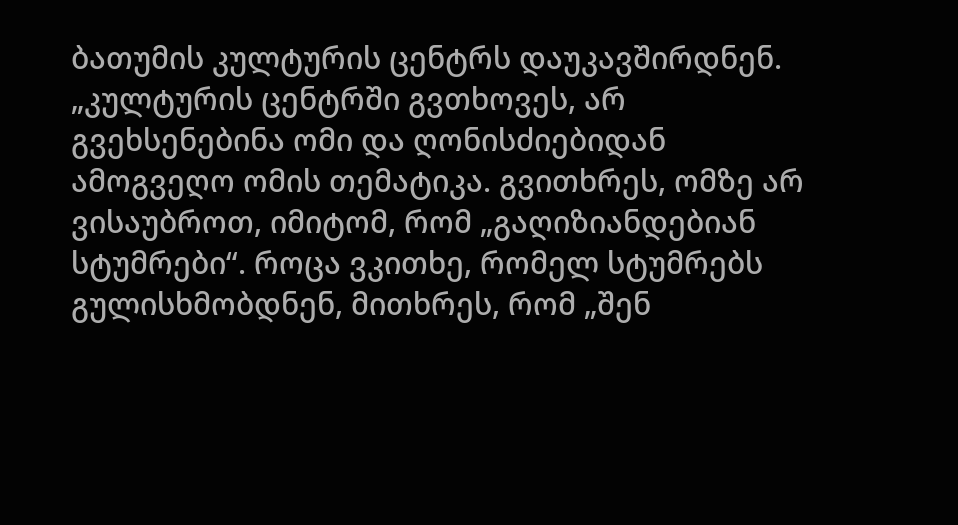ბათუმის კულტურის ცენტრს დაუკავშირდნენ.
„კულტურის ცენტრში გვთხოვეს, არ გვეხსენებინა ომი და ღონისძიებიდან ამოგვეღო ომის თემატიკა. გვითხრეს, ომზე არ ვისაუბროთ, იმიტომ, რომ „გაღიზიანდებიან სტუმრები“. როცა ვკითხე, რომელ სტუმრებს გულისხმობდნენ, მითხრეს, რომ „შენ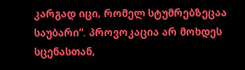კარგად იცი, რომელ სტუმრებზეცაა საუბარი“. პროვოკაცია არ მოხდეს სცენასთან,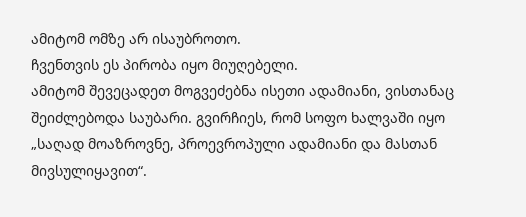ამიტომ ომზე არ ისაუბროთო.
ჩვენთვის ეს პირობა იყო მიუღებელი.
ამიტომ შევეცადეთ მოგვეძებნა ისეთი ადამიანი, ვისთანაც შეიძლებოდა საუბარი. გვირჩიეს, რომ სოფო ხალვაში იყო „საღად მოაზროვნე, პროევროპული ადამიანი და მასთან მივსულიყავით“.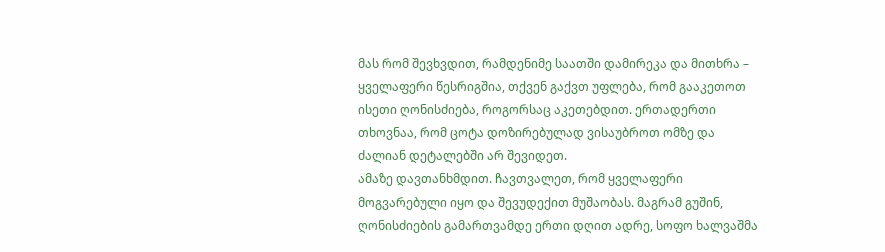მას რომ შევხვდით, რამდენიმე საათში დამირეკა და მითხრა – ყველაფერი წესრიგშია, თქვენ გაქვთ უფლება, რომ გააკეთოთ ისეთი ღონისძიება, როგორსაც აკეთებდით. ერთადერთი თხოვნაა, რომ ცოტა დოზირებულად ვისაუბროთ ომზე და ძალიან დეტალებში არ შევიდეთ.
ამაზე დავთანხმდით. ჩავთვალეთ, რომ ყველაფერი მოგვარებული იყო და შევუდექით მუშაობას. მაგრამ გუშინ, ღონისძიების გამართვამდე ერთი დღით ადრე, სოფო ხალვაშმა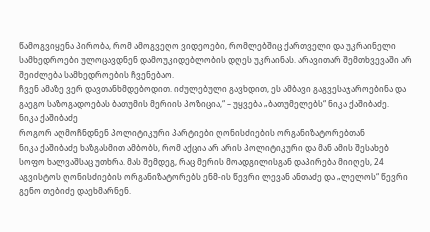წამოგვიყენა პირობა, რომ ამოგვეღო ვიდეოები, რომლებშიც ქართველი და უკრაინელი სამხედროები ულოცავდნენ დამოუკიდებლობის დღეს უკრაინას. არავითარ შემთხვევაში არ შეიძლება სამხედროების ჩვენებაო.
ჩვენ ამაზე ვერ დავთანხმდებოდით. იძულებული გავხდით, ეს ამბავი გაგვესაჯაროებინა და გაეგო საზოგადოებას ბათუმის მერიის პოზიცია,“ – უყვება „ბათუმელებს“ ნიკა ქაშიბაძე.
ნიკა ქაშიბაძე
როგორ აღმოჩნდნენ პოლიტიკური პარტიები ღონისძიების ორგანიზატორებთან
ნიკა ქაშიბაძე ხაზგასმით ამბობს, რომ აქცია არ არის პოლიტიკური და მან ამის შესახებ სოფო ხალვაშსაც უთხრა. მას შემდეგ, რაც მერის მოადგილისგან დაპირება მიიღეს, 24 აგვისტოს ღონისძიების ორგანიზატორებს ენმ-ის წევრი ლევან ანთაძე და „ლელოს“ წევრი გენო თებიძე დაეხმარნენ.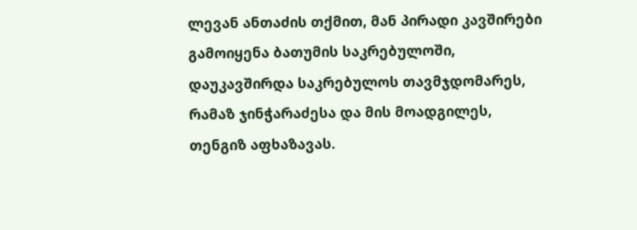ლევან ანთაძის თქმით, მან პირადი კავშირები გამოიყენა ბათუმის საკრებულოში, დაუკავშირდა საკრებულოს თავმჯდომარეს, რამაზ ჯინჭარაძესა და მის მოადგილეს, თენგიზ აფხაზავას.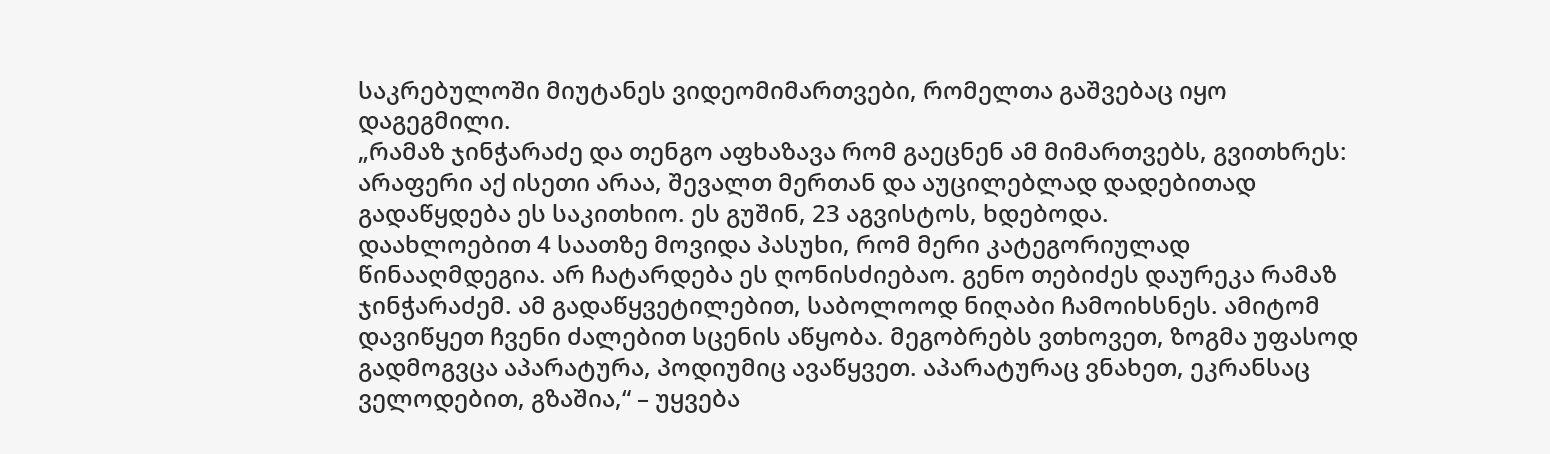საკრებულოში მიუტანეს ვიდეომიმართვები, რომელთა გაშვებაც იყო დაგეგმილი.
„რამაზ ჯინჭარაძე და თენგო აფხაზავა რომ გაეცნენ ამ მიმართვებს, გვითხრეს: არაფერი აქ ისეთი არაა, შევალთ მერთან და აუცილებლად დადებითად გადაწყდება ეს საკითხიო. ეს გუშინ, 23 აგვისტოს, ხდებოდა.
დაახლოებით 4 საათზე მოვიდა პასუხი, რომ მერი კატეგორიულად წინააღმდეგია. არ ჩატარდება ეს ღონისძიებაო. გენო თებიძეს დაურეკა რამაზ ჯინჭარაძემ. ამ გადაწყვეტილებით, საბოლოოდ ნიღაბი ჩამოიხსნეს. ამიტომ დავიწყეთ ჩვენი ძალებით სცენის აწყობა. მეგობრებს ვთხოვეთ, ზოგმა უფასოდ გადმოგვცა აპარატურა, პოდიუმიც ავაწყვეთ. აპარატურაც ვნახეთ, ეკრანსაც ველოდებით, გზაშია,“ – უყვება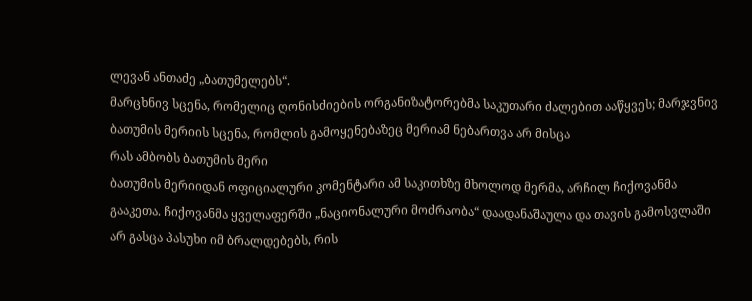ლევან ანთაძე „ბათუმელებს“.
მარცხნივ სცენა, რომელიც ღონისძიების ორგანიზატორებმა საკუთარი ძალებით ააწყვეს; მარჯვნივ ბათუმის მერიის სცენა, რომლის გამოყენებაზეც მერიამ ნებართვა არ მისცა
რას ამბობს ბათუმის მერი
ბათუმის მერიიდან ოფიციალური კომენტარი ამ საკითხზე მხოლოდ მერმა, არჩილ ჩიქოვანმა გააკეთა. ჩიქოვანმა ყველაფერში „ნაციონალური მოძრაობა“ დაადანაშაულა და თავის გამოსვლაში არ გასცა პასუხი იმ ბრალდებებს, რის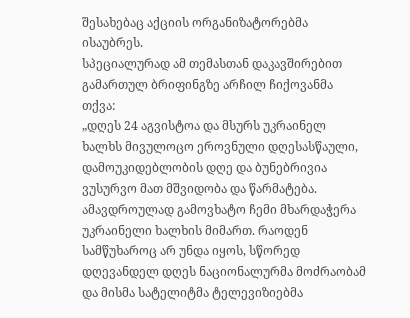შესახებაც აქციის ორგანიზატორებმა ისაუბრეს.
სპეციალურად ამ თემასთან დაკავშირებით გამართულ ბრიფინგზე არჩილ ჩიქოვანმა თქვა:
„დღეს 24 აგვისტოა და მსურს უკრაინელ ხალხს მივულოცო ეროვნული დღესასწაული, დამოუკიდებლობის დღე და ბუნებრივია ვუსურვო მათ მშვიდობა და წარმატება. ამავდროულად გამოვხატო ჩემი მხარდაჭერა უკრაინელი ხალხის მიმართ. რაოდენ სამწუხაროც არ უნდა იყოს, სწორედ დღევანდელ დღეს ნაციონალურმა მოძრაობამ და მისმა სატელიტმა ტელევიზიებმა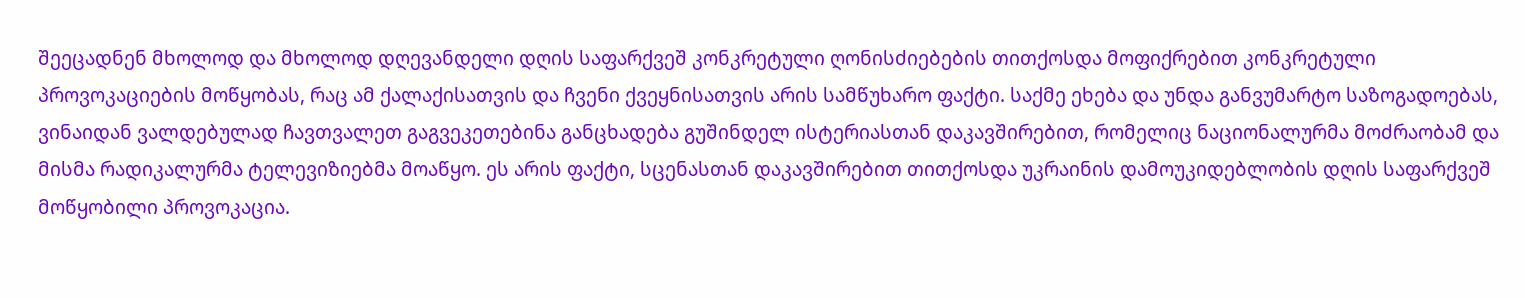შეეცადნენ მხოლოდ და მხოლოდ დღევანდელი დღის საფარქვეშ კონკრეტული ღონისძიებების თითქოსდა მოფიქრებით კონკრეტული პროვოკაციების მოწყობას, რაც ამ ქალაქისათვის და ჩვენი ქვეყნისათვის არის სამწუხარო ფაქტი. საქმე ეხება და უნდა განვუმარტო საზოგადოებას, ვინაიდან ვალდებულად ჩავთვალეთ გაგვეკეთებინა განცხადება გუშინდელ ისტერიასთან დაკავშირებით, რომელიც ნაციონალურმა მოძრაობამ და მისმა რადიკალურმა ტელევიზიებმა მოაწყო. ეს არის ფაქტი, სცენასთან დაკავშირებით თითქოსდა უკრაინის დამოუკიდებლობის დღის საფარქვეშ მოწყობილი პროვოკაცია.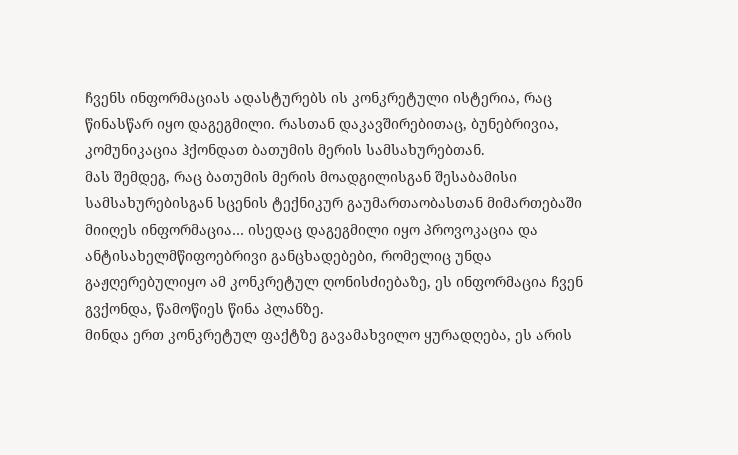ჩვენს ინფორმაციას ადასტურებს ის კონკრეტული ისტერია, რაც წინასწარ იყო დაგეგმილი. რასთან დაკავშირებითაც, ბუნებრივია, კომუნიკაცია ჰქონდათ ბათუმის მერის სამსახურებთან.
მას შემდეგ, რაც ბათუმის მერის მოადგილისგან შესაბამისი სამსახურებისგან სცენის ტექნიკურ გაუმართაობასთან მიმართებაში მიიღეს ინფორმაცია… ისედაც დაგეგმილი იყო პროვოკაცია და ანტისახელმწიფოებრივი განცხადებები, რომელიც უნდა გაჟღერებულიყო ამ კონკრეტულ ღონისძიებაზე, ეს ინფორმაცია ჩვენ გვქონდა, წამოწიეს წინა პლანზე.
მინდა ერთ კონკრეტულ ფაქტზე გავამახვილო ყურადღება, ეს არის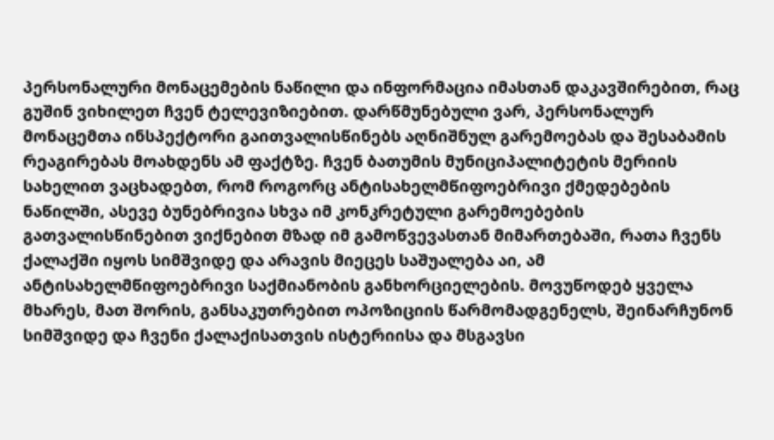პერსონალური მონაცემების ნაწილი და ინფორმაცია იმასთან დაკავშირებით, რაც გუშინ ვიხილეთ ჩვენ ტელევიზიებით. დარწმუნებული ვარ, პერსონალურ მონაცემთა ინსპექტორი გაითვალისწინებს აღნიშნულ გარემოებას და შესაბამის რეაგირებას მოახდენს ამ ფაქტზე. ჩვენ ბათუმის მუნიციპალიტეტის მერიის სახელით ვაცხადებთ, რომ როგორც ანტისახელმწიფოებრივი ქმედებების ნაწილში, ასევე ბუნებრივია სხვა იმ კონკრეტული გარემოებების გათვალისწინებით ვიქნებით მზად იმ გამოწვევასთან მიმართებაში, რათა ჩვენს ქალაქში იყოს სიმშვიდე და არავის მიეცეს საშუალება აი, ამ ანტისახელმწიფოებრივი საქმიანობის განხორციელების. მოვუწოდებ ყველა მხარეს, მათ შორის, განსაკუთრებით ოპოზიციის წარმომადგენელს, შეინარჩუნონ სიმშვიდე და ჩვენი ქალაქისათვის ისტერიისა და მსგავსი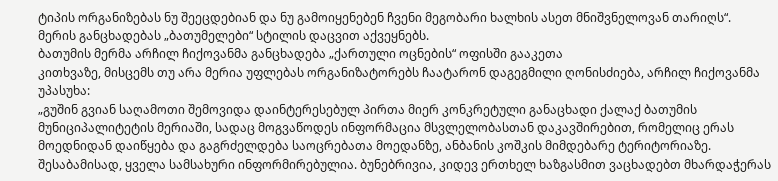ტიპის ორგანიზებას ნუ შეეცდებიან და ნუ გამოიყენებენ ჩვენი მეგობარი ხალხის ასეთ მნიშვნელოვან თარიღს“.
მერის განცხადებას „ბათუმელები“ სტილის დაცვით აქვეყნებს.
ბათუმის მერმა არჩილ ჩიქოვანმა განცხადება „ქართული ოცნების“ ოფისში გააკეთა
კითხვაზე, მისცემს თუ არა მერია უფლებას ორგანიზატორებს ჩაატარონ დაგეგმილი ღონისძიება, არჩილ ჩიქოვანმა უპასუხა:
„გუშინ გვიან საღამოთი შემოვიდა დაინტერესებულ პირთა მიერ კონკრეტული განაცხადი ქალაქ ბათუმის მუნიციპალიტეტის მერიაში, სადაც მოგვაწოდეს ინფორმაცია მსვლელობასთან დაკავშირებით, რომელიც ერას მოედნიდან დაიწყება და გაგრძელდება საოცრებათა მოედანზე, ანბანის კოშკის მიმდებარე ტერიტორიაზე. შესაბამისად, ყველა სამსახური ინფორმირებულია. ბუნებრივია, კიდევ ერთხელ ხაზგასმით ვაცხადებთ მხარდაჭერას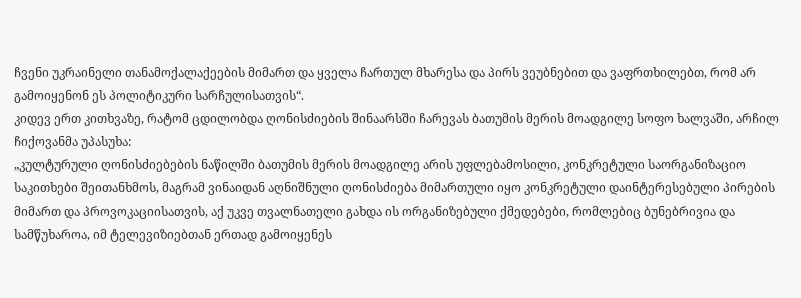ჩვენი უკრაინელი თანამოქალაქეების მიმართ და ყველა ჩართულ მხარესა და პირს ვეუბნებით და ვაფრთხილებთ, რომ არ გამოიყენონ ეს პოლიტიკური სარჩულისათვის“.
კიდევ ერთ კითხვაზე, რატომ ცდილობდა ღონისძიების შინაარსში ჩარევას ბათუმის მერის მოადგილე სოფო ხალვაში, არჩილ ჩიქოვანმა უპასუხა:
„კულტურული ღონისძიებების ნაწილში ბათუმის მერის მოადგილე არის უფლებამოსილი, კონკრეტული საორგანიზაციო საკითხები შეითანხმოს, მაგრამ ვინაიდან აღნიშნული ღონისძიება მიმართული იყო კონკრეტული დაინტერესებული პირების მიმართ და პროვოკაციისათვის, აქ უკვე თვალნათელი გახდა ის ორგანიზებული ქმედებები, რომლებიც ბუნებრივია და სამწუხაროა, იმ ტელევიზიებთან ერთად გამოიყენეს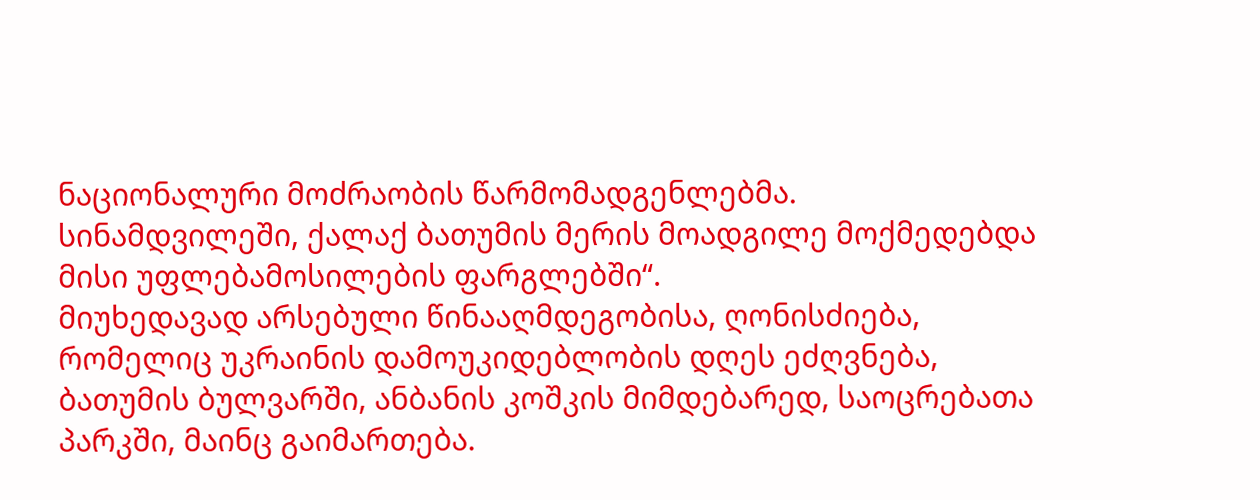ნაციონალური მოძრაობის წარმომადგენლებმა. სინამდვილეში, ქალაქ ბათუმის მერის მოადგილე მოქმედებდა მისი უფლებამოსილების ფარგლებში“.
მიუხედავად არსებული წინააღმდეგობისა, ღონისძიება, რომელიც უკრაინის დამოუკიდებლობის დღეს ეძღვნება, ბათუმის ბულვარში, ანბანის კოშკის მიმდებარედ, საოცრებათა პარკში, მაინც გაიმართება.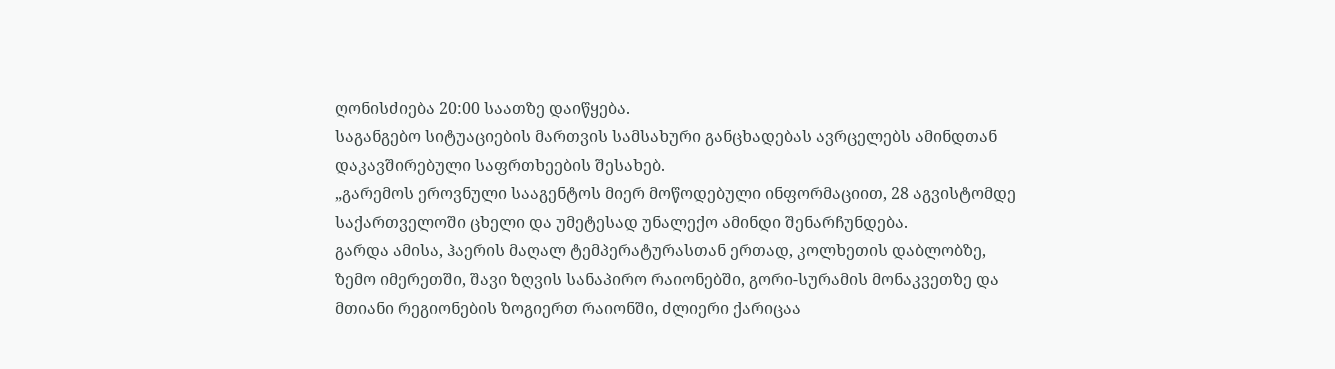ღონისძიება 20:00 საათზე დაიწყება.
საგანგებო სიტუაციების მართვის სამსახური განცხადებას ავრცელებს ამინდთან დაკავშირებული საფრთხეების შესახებ.
„გარემოს ეროვნული სააგენტოს მიერ მოწოდებული ინფორმაციით, 28 აგვისტომდე საქართველოში ცხელი და უმეტესად უნალექო ამინდი შენარჩუნდება.
გარდა ამისა, ჰაერის მაღალ ტემპერატურასთან ერთად, კოლხეთის დაბლობზე, ზემო იმერეთში, შავი ზღვის სანაპირო რაიონებში, გორი-სურამის მონაკვეთზე და მთიანი რეგიონების ზოგიერთ რაიონში, ძლიერი ქარიცაა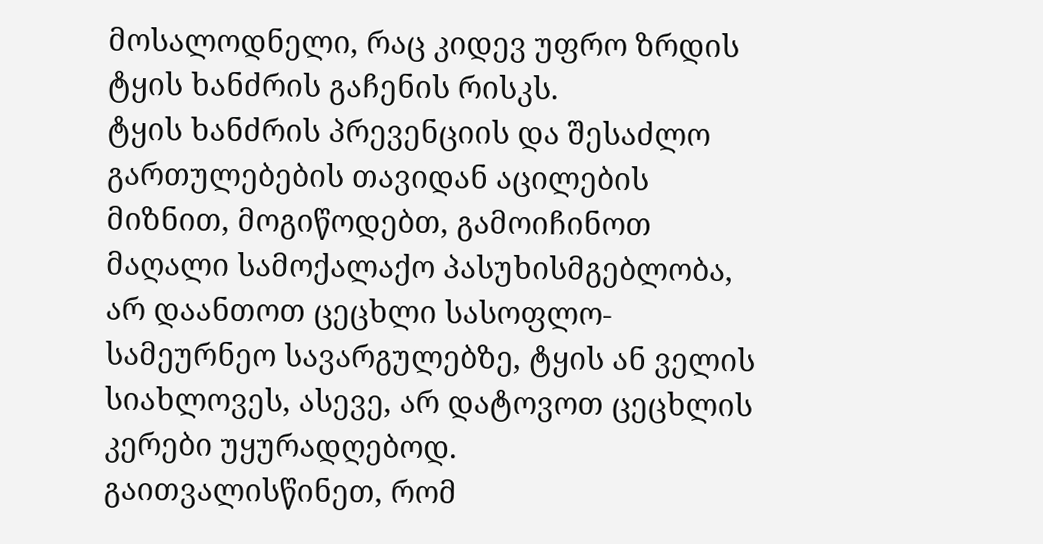მოსალოდნელი, რაც კიდევ უფრო ზრდის ტყის ხანძრის გაჩენის რისკს.
ტყის ხანძრის პრევენციის და შესაძლო გართულებების თავიდან აცილების მიზნით, მოგიწოდებთ, გამოიჩინოთ მაღალი სამოქალაქო პასუხისმგებლობა, არ დაანთოთ ცეცხლი სასოფლო-სამეურნეო სავარგულებზე, ტყის ან ველის სიახლოვეს, ასევე, არ დატოვოთ ცეცხლის კერები უყურადღებოდ.
გაითვალისწინეთ, რომ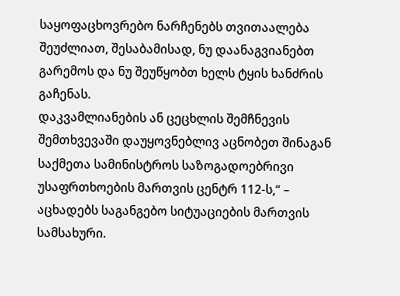საყოფაცხოვრებო ნარჩენებს თვითაალება შეუძლიათ, შესაბამისად, ნუ დაანაგვიანებთ გარემოს და ნუ შეუწყობთ ხელს ტყის ხანძრის გაჩენას.
დაკვამლიანების ან ცეცხლის შემჩნევის შემთხვევაში დაუყოვნებლივ აცნობეთ შინაგან საქმეთა სამინისტროს საზოგადოებრივი უსაფრთხოების მართვის ცენტრ 112-ს,“ – აცხადებს საგანგებო სიტუაციების მართვის სამსახური.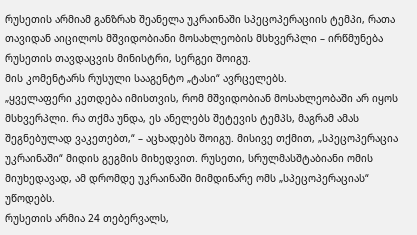რუსეთის არმიამ განზრახ შეანელა უკრაინაში სპეცოპერაციის ტემპი, რათა თავიდან აიცილოს მშვიდობიანი მოსახლეობის მსხვერპლი – ირწმუნება რუსეთის თავდაცვის მინისტრი, სერგეი შოიგუ.
მის კომენტარს რუსული სააგენტო „ტასი“ ავრცელებს.
„ყველაფერი კეთდება იმისთვის, რომ მშვიდობიან მოსახლეობაში არ იყოს მსხვერპლი. რა თქმა უნდა, ეს ანელებს შეტევის ტემპს, მაგრამ ამას შეგნებულად ვაკეთებთ,“ – აცხადებს შოიგუ. მისივე თქმით, „სპეცოპერაცია უკრაინაში“ მიდის გეგმის მიხედვით. რუსეთი, სრულმასშტაბიანი ომის მიუხედავად, ამ დრომდე უკრაინაში მიმდინარე ომს „სპეცოპერაციას“ უწოდებს.
რუსეთის არმია 24 თებერვალს,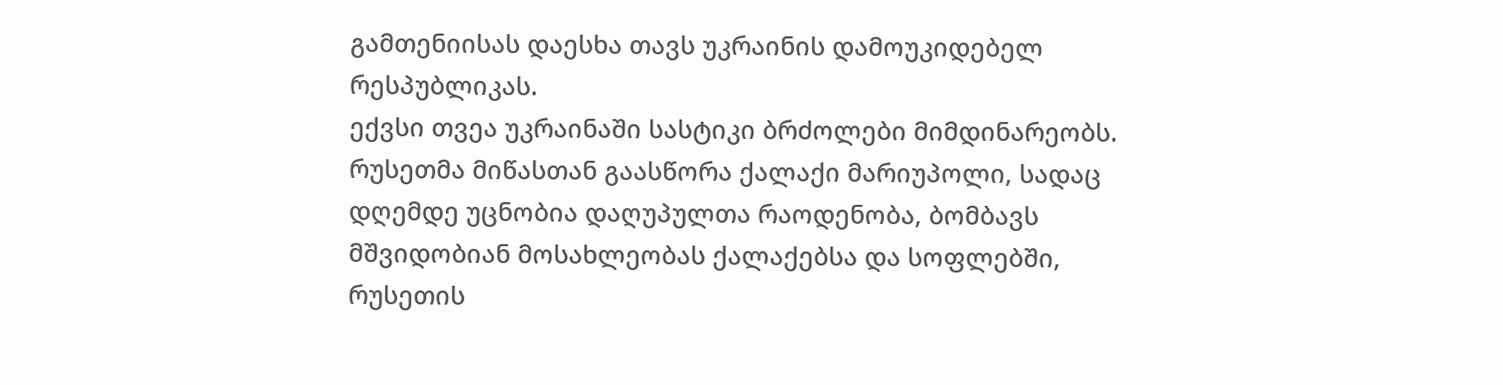გამთენიისას დაესხა თავს უკრაინის დამოუკიდებელ რესპუბლიკას.
ექვსი თვეა უკრაინაში სასტიკი ბრძოლები მიმდინარეობს. რუსეთმა მიწასთან გაასწორა ქალაქი მარიუპოლი, სადაც დღემდე უცნობია დაღუპულთა რაოდენობა, ბომბავს მშვიდობიან მოსახლეობას ქალაქებსა და სოფლებში, რუსეთის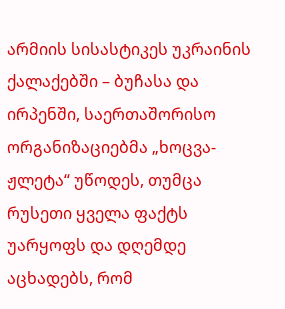არმიის სისასტიკეს უკრაინის ქალაქებში – ბუჩასა და ირპენში, საერთაშორისო ორგანიზაციებმა „ხოცვა-ჟლეტა“ უწოდეს, თუმცა რუსეთი ყველა ფაქტს უარყოფს და დღემდე აცხადებს, რომ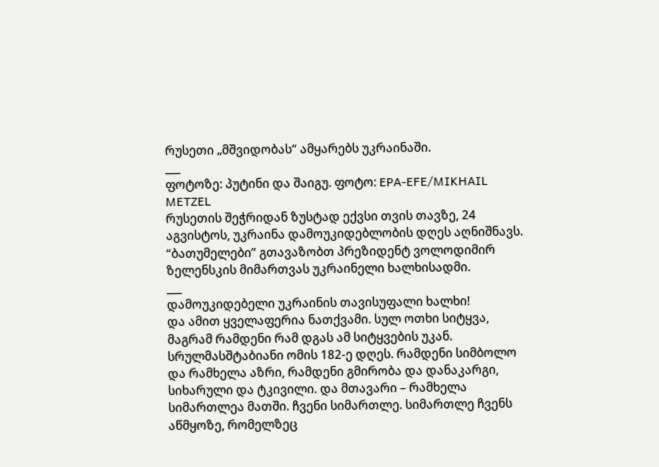რუსეთი „მშვიდობას“ ამყარებს უკრაინაში.
___
ფოტოზე: პუტინი და შაიგუ. ფოტო: EPA-EFE/MIKHAIL METZEL
რუსეთის შეჭრიდან ზუსტად ექვსი თვის თავზე, 24 აგვისტოს, უკრაინა დამოუკიდებლობის დღეს აღნიშნავს. “ბათუმელები” გთავაზობთ პრეზიდენტ ვოლოდიმირ ზელენსკის მიმართვას უკრაინელი ხალხისადმი.
___
დამოუკიდებელი უკრაინის თავისუფალი ხალხი!
და ამით ყველაფერია ნათქვამი. სულ ოთხი სიტყვა, მაგრამ რამდენი რამ დგას ამ სიტყვების უკან. სრულმასშტაბიანი ომის 182-ე დღეს. რამდენი სიმბოლო და რამხელა აზრი, რამდენი გმირობა და დანაკარგი, სიხარული და ტკივილი. და მთავარი – რამხელა სიმართლეა მათში. ჩვენი სიმართლე. სიმართლე ჩვენს აწმყოზე, რომელზეც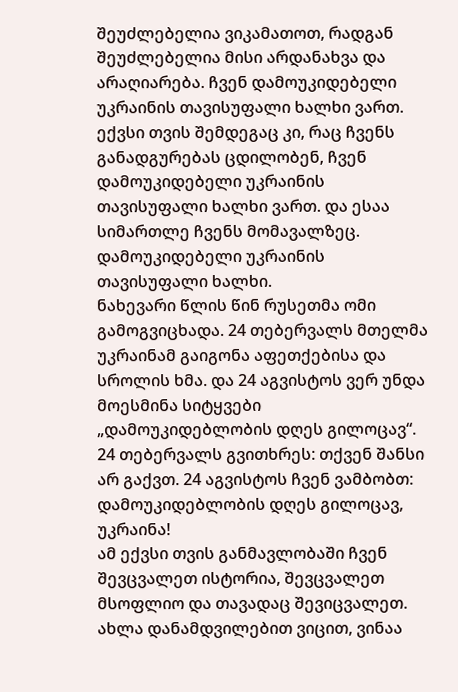შეუძლებელია ვიკამათოთ, რადგან შეუძლებელია მისი არდანახვა და არაღიარება. ჩვენ დამოუკიდებელი უკრაინის თავისუფალი ხალხი ვართ. ექვსი თვის შემდეგაც კი, რაც ჩვენს განადგურებას ცდილობენ, ჩვენ დამოუკიდებელი უკრაინის თავისუფალი ხალხი ვართ. და ესაა სიმართლე ჩვენს მომავალზეც. დამოუკიდებელი უკრაინის თავისუფალი ხალხი.
ნახევარი წლის წინ რუსეთმა ომი გამოგვიცხადა. 24 თებერვალს მთელმა უკრაინამ გაიგონა აფეთქებისა და სროლის ხმა. და 24 აგვისტოს ვერ უნდა მოესმინა სიტყვები „დამოუკიდებლობის დღეს გილოცავ“. 24 თებერვალს გვითხრეს: თქვენ შანსი არ გაქვთ. 24 აგვისტოს ჩვენ ვამბობთ: დამოუკიდებლობის დღეს გილოცავ, უკრაინა!
ამ ექვსი თვის განმავლობაში ჩვენ შევცვალეთ ისტორია, შევცვალეთ მსოფლიო და თავადაც შევიცვალეთ. ახლა დანამდვილებით ვიცით, ვინაა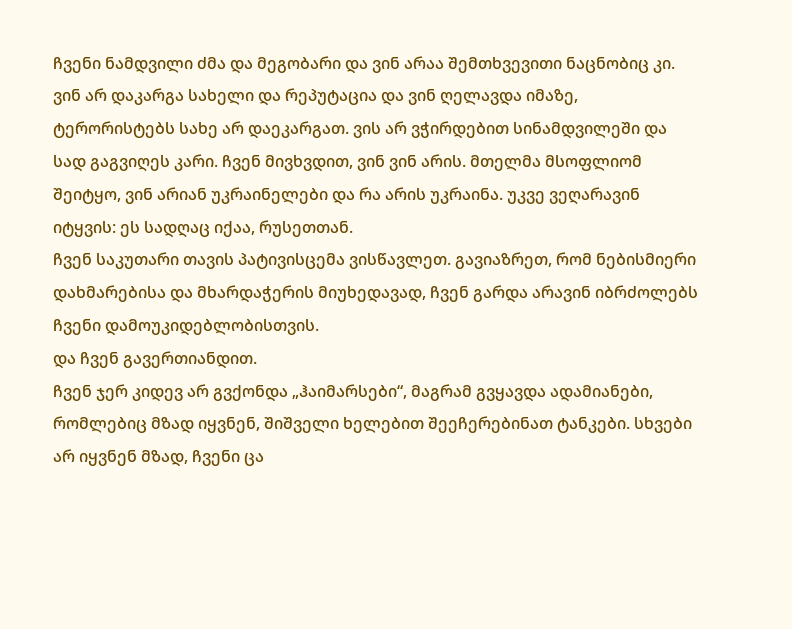ჩვენი ნამდვილი ძმა და მეგობარი და ვინ არაა შემთხვევითი ნაცნობიც კი. ვინ არ დაკარგა სახელი და რეპუტაცია და ვინ ღელავდა იმაზე, ტერორისტებს სახე არ დაეკარგათ. ვის არ ვჭირდებით სინამდვილეში და სად გაგვიღეს კარი. ჩვენ მივხვდით, ვინ ვინ არის. მთელმა მსოფლიომ შეიტყო, ვინ არიან უკრაინელები და რა არის უკრაინა. უკვე ვეღარავინ იტყვის: ეს სადღაც იქაა, რუსეთთან.
ჩვენ საკუთარი თავის პატივისცემა ვისწავლეთ. გავიაზრეთ, რომ ნებისმიერი დახმარებისა და მხარდაჭერის მიუხედავად, ჩვენ გარდა არავინ იბრძოლებს ჩვენი დამოუკიდებლობისთვის.
და ჩვენ გავერთიანდით.
ჩვენ ჯერ კიდევ არ გვქონდა „ჰაიმარსები“, მაგრამ გვყავდა ადამიანები, რომლებიც მზად იყვნენ, შიშველი ხელებით შეეჩერებინათ ტანკები. სხვები არ იყვნენ მზად, ჩვენი ცა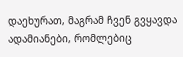დაეხურათ, მაგრამ ჩვენ გვყავდა ადამიანები, რომლებიც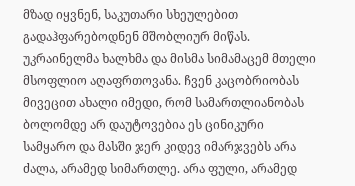მზად იყვნენ, საკუთარი სხეულებით გადაჰფარებოდნენ მშობლიურ მიწას.
უკრაინელმა ხალხმა და მისმა სიმამაცემ მთელი მსოფლიო აღაფრთოვანა. ჩვენ კაცობრიობას მივეცით ახალი იმედი, რომ სამართლიანობას ბოლომდე არ დაუტოვებია ეს ცინიკური სამყარო და მასში ჯერ კიდევ იმარჯვებს არა ძალა, არამედ სიმართლე. არა ფული, არამედ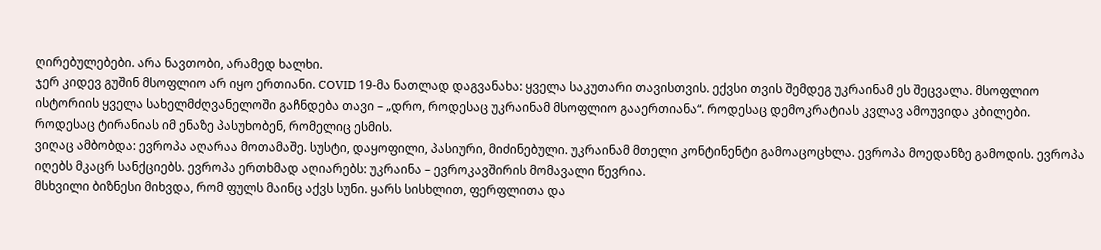ღირებულებები. არა ნავთობი, არამედ ხალხი.
ჯერ კიდევ გუშინ მსოფლიო არ იყო ერთიანი. COVID 19-მა ნათლად დაგვანახა: ყველა საკუთარი თავისთვის. ექვსი თვის შემდეგ უკრაინამ ეს შეცვალა. მსოფლიო ისტორიის ყველა სახელმძღვანელოში გაჩნდება თავი – „დრო, როდესაც უკრაინამ მსოფლიო გააერთიანა“. როდესაც დემოკრატიას კვლავ ამოუვიდა კბილები. როდესაც ტირანიას იმ ენაზე პასუხობენ, რომელიც ესმის.
ვიღაც ამბობდა: ევროპა აღარაა მოთამაშე. სუსტი, დაყოფილი, პასიური, მიძინებული. უკრაინამ მთელი კონტინენტი გამოაცოცხლა. ევროპა მოედანზე გამოდის. ევროპა იღებს მკაცრ სანქციებს. ევროპა ერთხმად აღიარებს: უკრაინა – ევროკავშირის მომავალი წევრია.
მსხვილი ბიზნესი მიხვდა, რომ ფულს მაინც აქვს სუნი. ყარს სისხლით, ფერფლითა და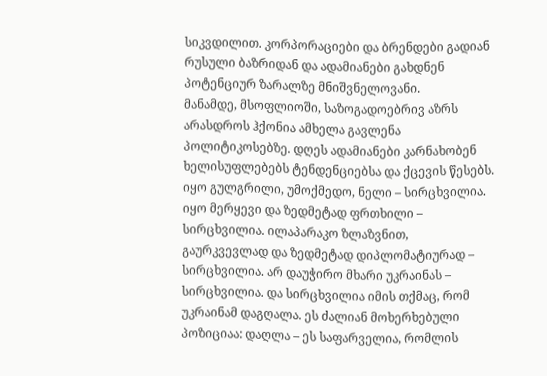სიკვდილით. კორპორაციები და ბრენდები გადიან რუსული ბაზრიდან და ადამიანები გახდნენ პოტენციურ ზარალზე მნიშვნელოვანი.
მანამდე, მსოფლიოში, საზოგადოებრივ აზრს არასდროს ჰქონია ამხელა გავლენა პოლიტიკოსებზე. დღეს ადამიანები კარნახობენ ხელისუფლებებს ტენდენციებსა და ქცევის წესებს. იყო გულგრილი, უმოქმედო, ნელი – სირცხვილია. იყო მერყევი და ზედმეტად ფრთხილი – სირცხვილია. ილაპარაკო ზლაზვნით, გაურკვევლად და ზედმეტად დიპლომატიურად – სირცხვილია. არ დაუჭირო მხარი უკრაინას – სირცხვილია. და სირცხვილია იმის თქმაც, რომ უკრაინამ დაგღალა. ეს ძალიან მოხერხებული პოზიციაა: დაღლა – ეს საფარველია, რომლის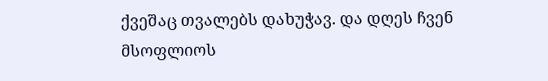ქვეშაც თვალებს დახუჭავ. და დღეს ჩვენ მსოფლიოს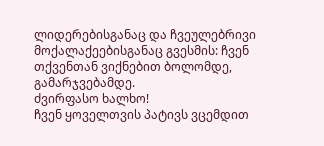ლიდერებისგანაც და ჩვეულებრივი მოქალაქეებისგანაც გვესმის: ჩვენ თქვენთან ვიქნებით ბოლომდე, გამარჯვებამდე.
ძვირფასო ხალხო!
ჩვენ ყოველთვის პატივს ვცემდით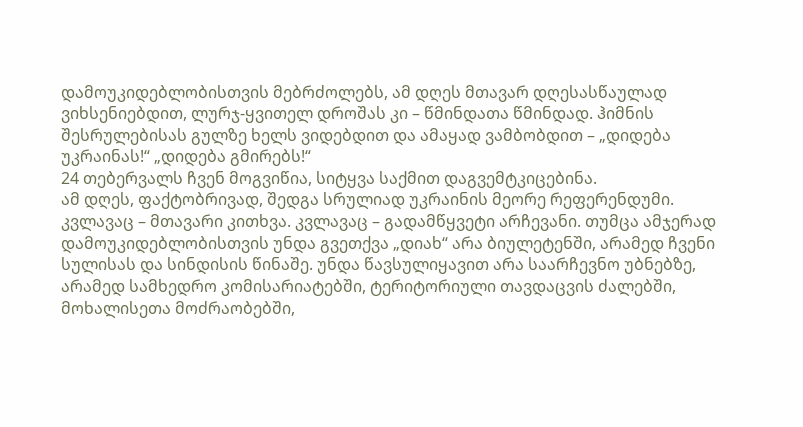დამოუკიდებლობისთვის მებრძოლებს, ამ დღეს მთავარ დღესასწაულად ვიხსენიებდით, ლურჯ-ყვითელ დროშას კი – წმინდათა წმინდად. ჰიმნის შესრულებისას გულზე ხელს ვიდებდით და ამაყად ვამბობდით – „დიდება უკრაინას!“ „დიდება გმირებს!“
24 თებერვალს ჩვენ მოგვიწია, სიტყვა საქმით დაგვემტკიცებინა.
ამ დღეს, ფაქტობრივად, შედგა სრულიად უკრაინის მეორე რეფერენდუმი. კვლავაც – მთავარი კითხვა. კვლავაც – გადამწყვეტი არჩევანი. თუმცა ამჯერად დამოუკიდებლობისთვის უნდა გვეთქვა „დიახ“ არა ბიულეტენში, არამედ ჩვენი სულისას და სინდისის წინაშე. უნდა წავსულიყავით არა საარჩევნო უბნებზე, არამედ სამხედრო კომისარიატებში, ტერიტორიული თავდაცვის ძალებში, მოხალისეთა მოძრაობებში,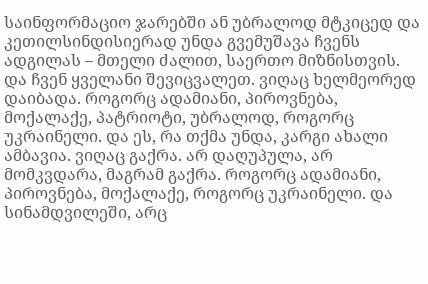საინფორმაციო ჯარებში ან უბრალოდ მტკიცედ და კეთილსინდისიერად უნდა გვემუშავა ჩვენს ადგილას – მთელი ძალით, საერთო მიზნისთვის.
და ჩვენ ყველანი შევიცვალეთ. ვიღაც ხელმეორედ დაიბადა. როგორც ადამიანი, პიროვნება, მოქალაქე, პატრიოტი, უბრალოდ, როგორც უკრაინელი. და ეს, რა თქმა უნდა, კარგი ახალი ამბავია. ვიღაც გაქრა. არ დაღუპულა, არ მომკვდარა, მაგრამ გაქრა. როგორც ადამიანი, პიროვნება, მოქალაქე, როგორც უკრაინელი. და სინამდვილეში, არც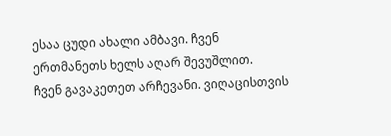ესაა ცუდი ახალი ამბავი. ჩვენ ერთმანეთს ხელს აღარ შევუშლით.
ჩვენ გავაკეთეთ არჩევანი. ვიღაცისთვის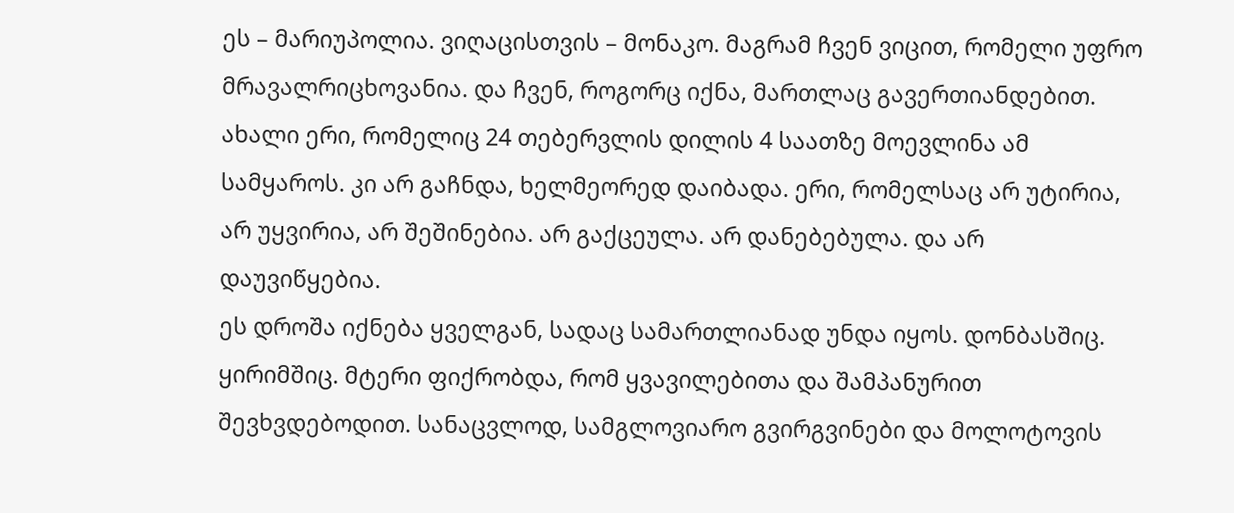ეს – მარიუპოლია. ვიღაცისთვის – მონაკო. მაგრამ ჩვენ ვიცით, რომელი უფრო მრავალრიცხოვანია. და ჩვენ, როგორც იქნა, მართლაც გავერთიანდებით. ახალი ერი, რომელიც 24 თებერვლის დილის 4 საათზე მოევლინა ამ სამყაროს. კი არ გაჩნდა, ხელმეორედ დაიბადა. ერი, რომელსაც არ უტირია, არ უყვირია, არ შეშინებია. არ გაქცეულა. არ დანებებულა. და არ დაუვიწყებია.
ეს დროშა იქნება ყველგან, სადაც სამართლიანად უნდა იყოს. დონბასშიც. ყირიმშიც. მტერი ფიქრობდა, რომ ყვავილებითა და შამპანურით შევხვდებოდით. სანაცვლოდ, სამგლოვიარო გვირგვინები და მოლოტოვის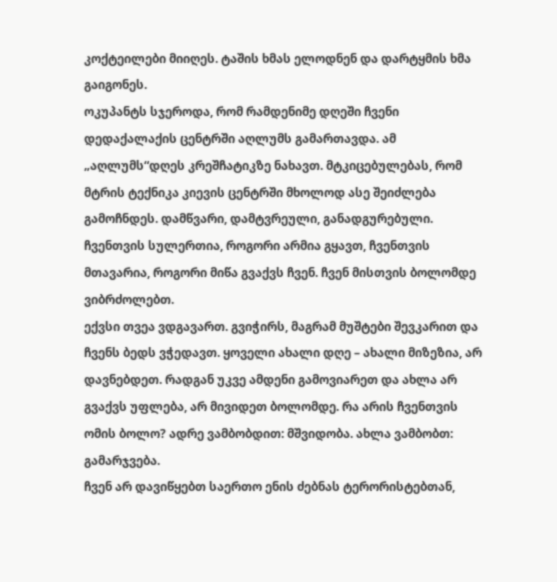კოქტეილები მიიღეს. ტაშის ხმას ელოდნენ და დარტყმის ხმა გაიგონეს.
ოკუპანტს სჯეროდა, რომ რამდენიმე დღეში ჩვენი დედაქალაქის ცენტრში აღლუმს გამართავდა. ამ „აღლუმს“დღეს კრეშჩატიკზე ნახავთ. მტკიცებულებას, რომ მტრის ტექნიკა კიევის ცენტრში მხოლოდ ასე შეიძლება გამოჩნდეს. დამწვარი, დამტვრეული, განადგურებული.
ჩვენთვის სულერთია, როგორი არმია გყავთ, ჩვენთვის მთავარია, როგორი მიწა გვაქვს ჩვენ. ჩვენ მისთვის ბოლომდე ვიბრძოლებთ.
ექვსი თვეა ვდგავართ. გვიჭირს, მაგრამ მუშტები შევკარით და ჩვენს ბედს ვჭედავთ. ყოველი ახალი დღე – ახალი მიზეზია, არ დავნებდეთ. რადგან უკვე ამდენი გამოვიარეთ და ახლა არ გვაქვს უფლება, არ მივიდეთ ბოლომდე. რა არის ჩვენთვის ომის ბოლო? ადრე ვამბობდით: მშვიდობა. ახლა ვამბობთ: გამარჯვება.
ჩვენ არ დავიწყებთ საერთო ენის ძებნას ტერორისტებთან,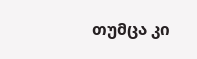თუმცა კი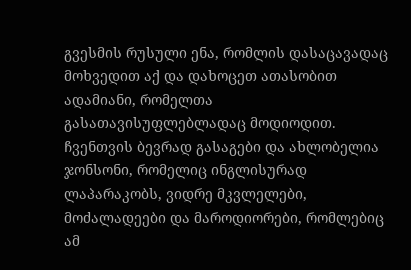გვესმის რუსული ენა, რომლის დასაცავადაც მოხვედით აქ და დახოცეთ ათასობით ადამიანი, რომელთა გასათავისუფლებლადაც მოდიოდით.
ჩვენთვის ბევრად გასაგები და ახლობელია ჯონსონი, რომელიც ინგლისურად ლაპარაკობს, ვიდრე მკვლელები, მოძალადეები და მაროდიორები, რომლებიც ამ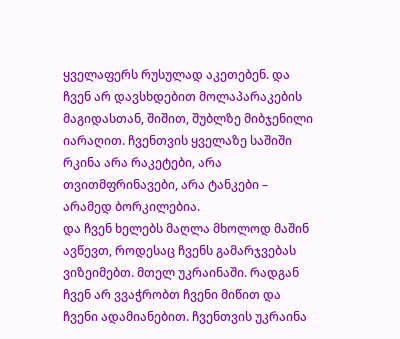ყველაფერს რუსულად აკეთებენ. და ჩვენ არ დავსხდებით მოლაპარაკების მაგიდასთან, შიშით, შუბლზე მიბჯენილი იარაღით. ჩვენთვის ყველაზე საშიში რკინა არა რაკეტები, არა თვითმფრინავები, არა ტანკები – არამედ ბორკილებია.
და ჩვენ ხელებს მაღლა მხოლოდ მაშინ ავწევთ, როდესაც ჩვენს გამარჯვებას ვიზეიმებთ. მთელ უკრაინაში. რადგან ჩვენ არ ვვაჭრობთ ჩვენი მიწით და ჩვენი ადამიანებით. ჩვენთვის უკრაინა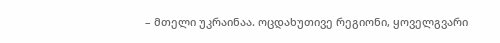– მთელი უკრაინაა. ოცდახუთივე რეგიონი, ყოველგვარი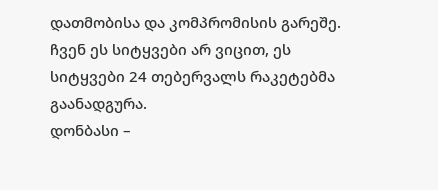დათმობისა და კომპრომისის გარეშე. ჩვენ ეს სიტყვები არ ვიცით, ეს სიტყვები 24 თებერვალს რაკეტებმა გაანადგურა.
დონბასი –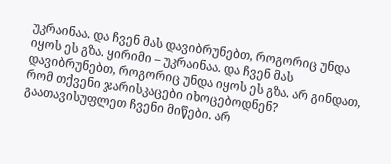უკრაინაა. და ჩვენ მას დავიბრუნებთ, როგორიც უნდა იყოს ეს გზა. ყირიმი – უკრაინაა. და ჩვენ მას დავიბრუნებთ, როგორიც უნდა იყოს ეს გზა. არ გინდათ, რომ თქვენი ჯარისკაცები იხოცებოდნენ? გაათავისუფლეთ ჩვენი მიწები. არ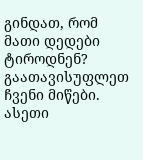გინდათ, რომ მათი დედები ტიროდნენ? გაათავისუფლეთ ჩვენი მიწები. ასეთი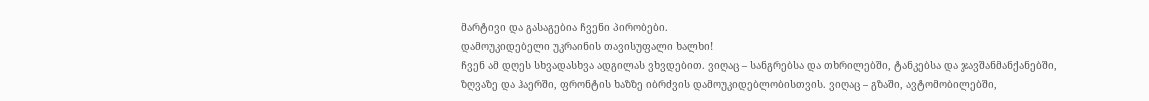მარტივი და გასაგებია ჩვენი პირობები.
დამოუკიდებელი უკრაინის თავისუფალი ხალხი!
ჩვენ ამ დღეს სხვადასხვა ადგილას ვხვდებით. ვიღაც – სანგრებსა და თხრილებში, ტანკებსა და ჯავშანმანქანებში, ზღვაზე და ჰაერში, ფრონტის ხაზზე იბრძვის დამოუკიდებლობისთვის. ვიღაც – გზაში, ავტომობილებში,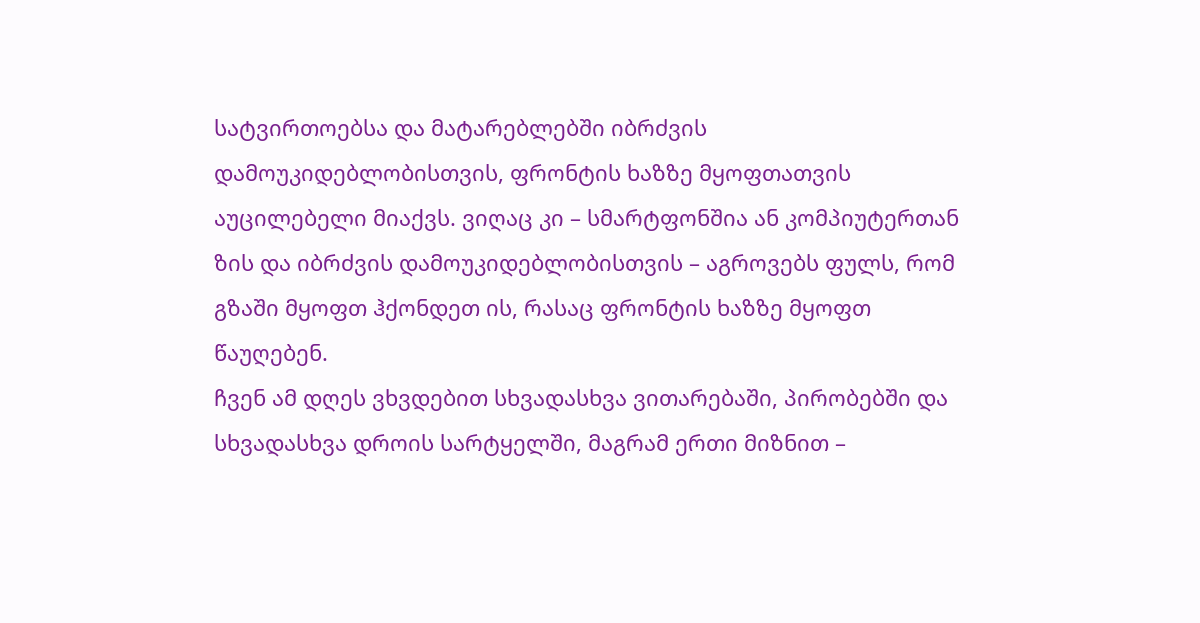სატვირთოებსა და მატარებლებში იბრძვის დამოუკიდებლობისთვის, ფრონტის ხაზზე მყოფთათვის აუცილებელი მიაქვს. ვიღაც კი – სმარტფონშია ან კომპიუტერთან ზის და იბრძვის დამოუკიდებლობისთვის – აგროვებს ფულს, რომ გზაში მყოფთ ჰქონდეთ ის, რასაც ფრონტის ხაზზე მყოფთ წაუღებენ.
ჩვენ ამ დღეს ვხვდებით სხვადასხვა ვითარებაში, პირობებში და სხვადასხვა დროის სარტყელში, მაგრამ ერთი მიზნით –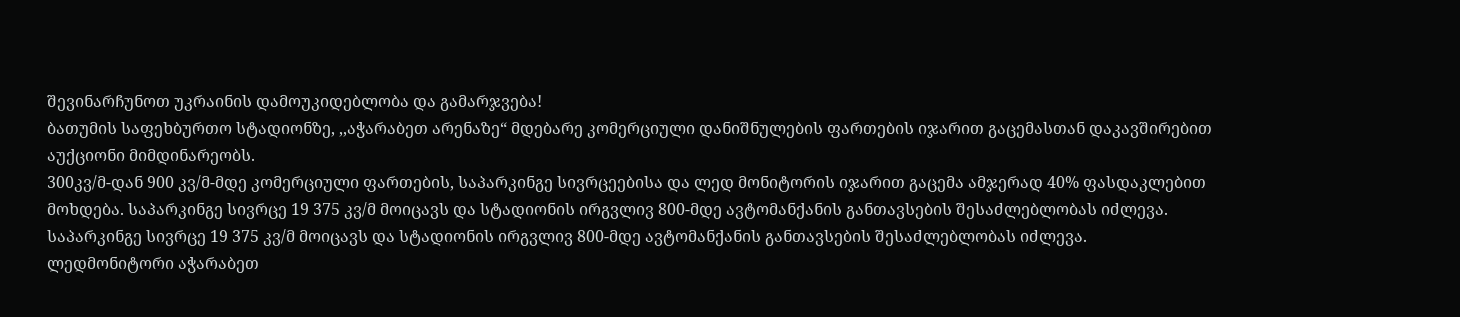შევინარჩუნოთ უკრაინის დამოუკიდებლობა და გამარჯვება!
ბათუმის საფეხბურთო სტადიონზე, ,,აჭარაბეთ არენაზე“ მდებარე კომერციული დანიშნულების ფართების იჯარით გაცემასთან დაკავშირებით აუქციონი მიმდინარეობს.
300კვ/მ-დან 900 კვ/მ-მდე კომერციული ფართების, საპარკინგე სივრცეებისა და ლედ მონიტორის იჯარით გაცემა ამჯერად 40% ფასდაკლებით მოხდება. საპარკინგე სივრცე 19 375 კვ/მ მოიცავს და სტადიონის ირგვლივ 800-მდე ავტომანქანის განთავსების შესაძლებლობას იძლევა.
საპარკინგე სივრცე 19 375 კვ/მ მოიცავს და სტადიონის ირგვლივ 800-მდე ავტომანქანის განთავსების შესაძლებლობას იძლევა.
ლედმონიტორი აჭარაბეთ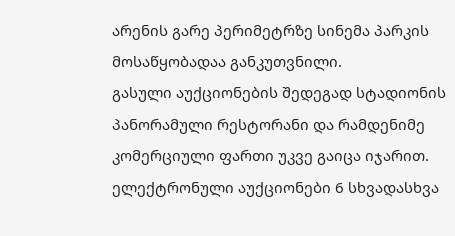არენის გარე პერიმეტრზე სინემა პარკის მოსაწყობადაა განკუთვნილი.
გასული აუქციონების შედეგად სტადიონის პანორამული რესტორანი და რამდენიმე კომერციული ფართი უკვე გაიცა იჯარით.
ელექტრონული აუქციონები 6 სხვადასხვა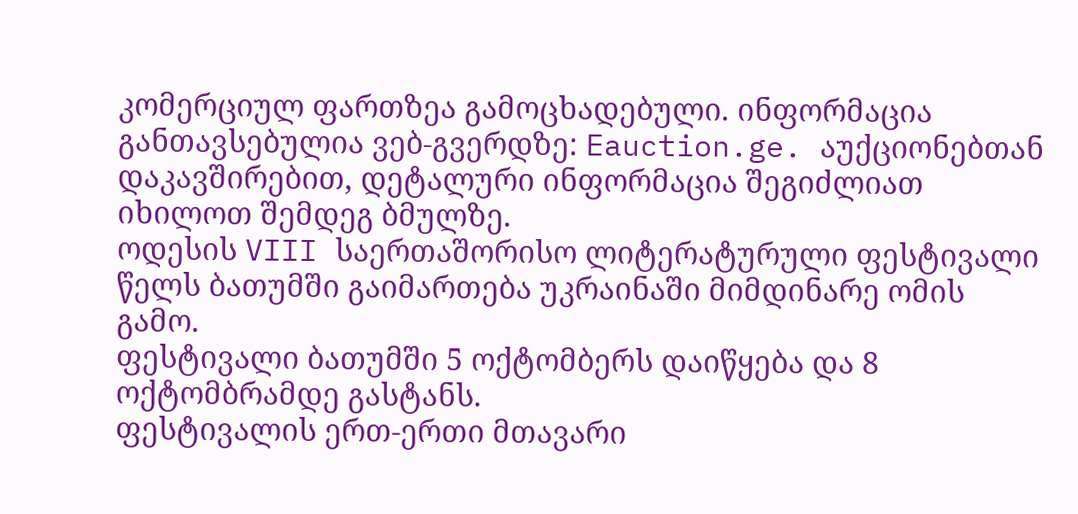კომერციულ ფართზეა გამოცხადებული. ინფორმაცია განთავსებულია ვებ-გვერდზე: Eauction.ge. აუქციონებთან დაკავშირებით, დეტალური ინფორმაცია შეგიძლიათ იხილოთ შემდეგ ბმულზე.
ოდესის VIII საერთაშორისო ლიტერატურული ფესტივალი წელს ბათუმში გაიმართება უკრაინაში მიმდინარე ომის გამო.
ფესტივალი ბათუმში 5 ოქტომბერს დაიწყება და 8 ოქტომბრამდე გასტანს.
ფესტივალის ერთ-ერთი მთავარი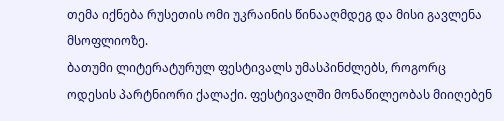თემა იქნება რუსეთის ომი უკრაინის წინააღმდეგ და მისი გავლენა მსოფლიოზე.
ბათუმი ლიტერატურულ ფესტივალს უმასპინძლებს, როგორც ოდესის პარტნიორი ქალაქი. ფესტივალში მონაწილეობას მიიღებენ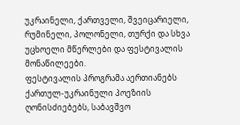უკრაინელი, ქართველი, შვეიცარიელი, რუმინელი, პოლონელი, თურქი და სხვა უცხოელი მწერლები და ფესტივალის მონაწილეები.
ფესტივალის პროგრამა აერთიანებს ქართულ-უკრაინული პოეზიის ღონისძიებებს, საბავშვო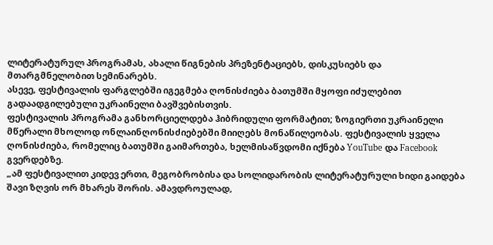ლიტერატურულ პროგრამას, ახალი წიგნების პრეზენტაციებს, დისკუსიებს და მთარგმნელობით სემინარებს.
ასევე, ფესტივალის ფარგლებში იგეგმება ღონისძიება ბათუმში მყოფი იძულებით გადაადგილებული უკრაინელი ბავშვებისთვის.
ფესტივალის პროგრამა განხორციელდება ჰიბრიდული ფორმატით; ზოგიერთი უკრაინელი მწერალი მხოლოდ ონლაინღონისძიებებში მიიღებს მონაწილეობას. ფესტივალის ყველა ღონისძიება, რომელიც ბათუმში გაიმართება, ხელმისაწვდომი იქნება YouTube და Facebook გვერდებზე.
„ამ ფესტივალით კიდევ ერთი, მეგობრობისა და სოლიდარობის ლიტერატურული ხიდი გაიდება შავი ზღვის ორ მხარეს შორის. ამავდროულად,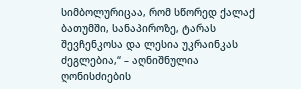სიმბოლურიცაა, რომ სწორედ ქალაქ ბათუმში, სანაპიროზე, ტარას შევჩენკოსა და ლესია უკრაინკას ძეგლებია,“ – აღნიშნულია ღონისძიების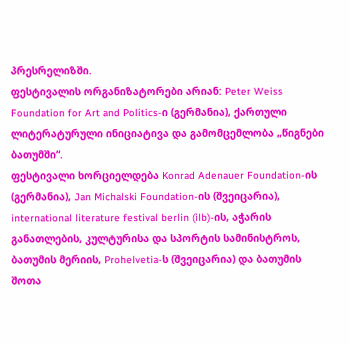პრესრელიზში.
ფესტივალის ორგანიზატორები არიან: Peter Weiss Foundation for Art and Politics-ი (გერმანია), ქართული ლიტერატურული ინიციატივა და გამომცემლობა „წიგნები ბათუმში“.
ფესტივალი ხორციელდება Konrad Adenauer Foundation-ის (გერმანია), Jan Michalski Foundation-ის (შვეიცარია), international literature festival berlin (ilb)-ის, აჭარის განათლების, კულტურისა და სპორტის სამინისტროს, ბათუმის მერიის, Prohelvetia-ს (შვეიცარია) და ბათუმის შოთა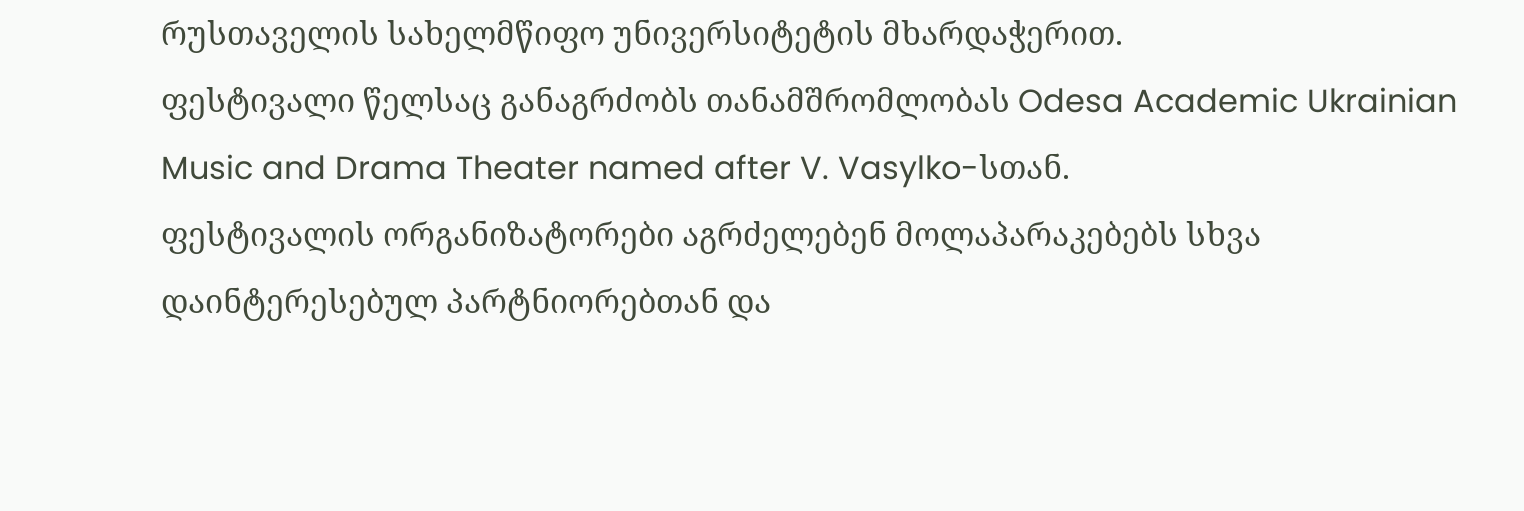რუსთაველის სახელმწიფო უნივერსიტეტის მხარდაჭერით.
ფესტივალი წელსაც განაგრძობს თანამშრომლობას Odesa Academic Ukrainian Music and Drama Theater named after V. Vasylko-სთან.
ფესტივალის ორგანიზატორები აგრძელებენ მოლაპარაკებებს სხვა დაინტერესებულ პარტნიორებთან და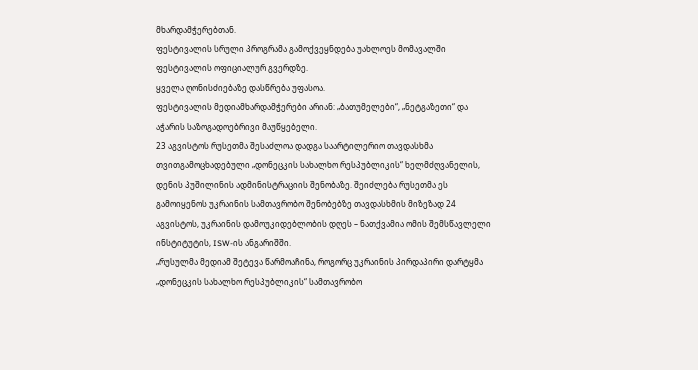მხარდამჭერებთან.
ფესტივალის სრული პროგრამა გამოქვეყნდება უახლოეს მომავალში ფესტივალის ოფიციალურ გვერდზე.
ყველა ღონისძიებაზე დასწრება უფასოა.
ფესტივალის მედიამხარდამჭერები არიან: „ბათუმელები“, „ნეტგაზეთი“ და აჭარის საზოგადოებრივი მაუწყებელი.
23 აგვისტოს რუსეთმა შესაძლოა დადგა საარტილერიო თავდასხმა თვითგამოცხადებული „დონეცკის სახალხო რესპუბლიკის“ ხელმძღვანელის, დენის პუშილინის ადმინისტრაციის შენობაზე. შეიძლება რუსეთმა ეს გამოიყენოს უკრაინის სამთავრობო შენობებზე თავდასხმის მიზეზად 24 აგვისტოს, უკრაინის დამოუკიდებლობის დღეს – ნათქვამია ომის შემსწავლელი ინსტიტუტის, ISW-ის ანგარიშში.
„რუსულმა მედიამ შეტევა წარმოაჩინა, როგორც უკრაინის პირდაპირი დარტყმა „დონეცკის სახალხო რესპუბლიკის“ სამთავრობო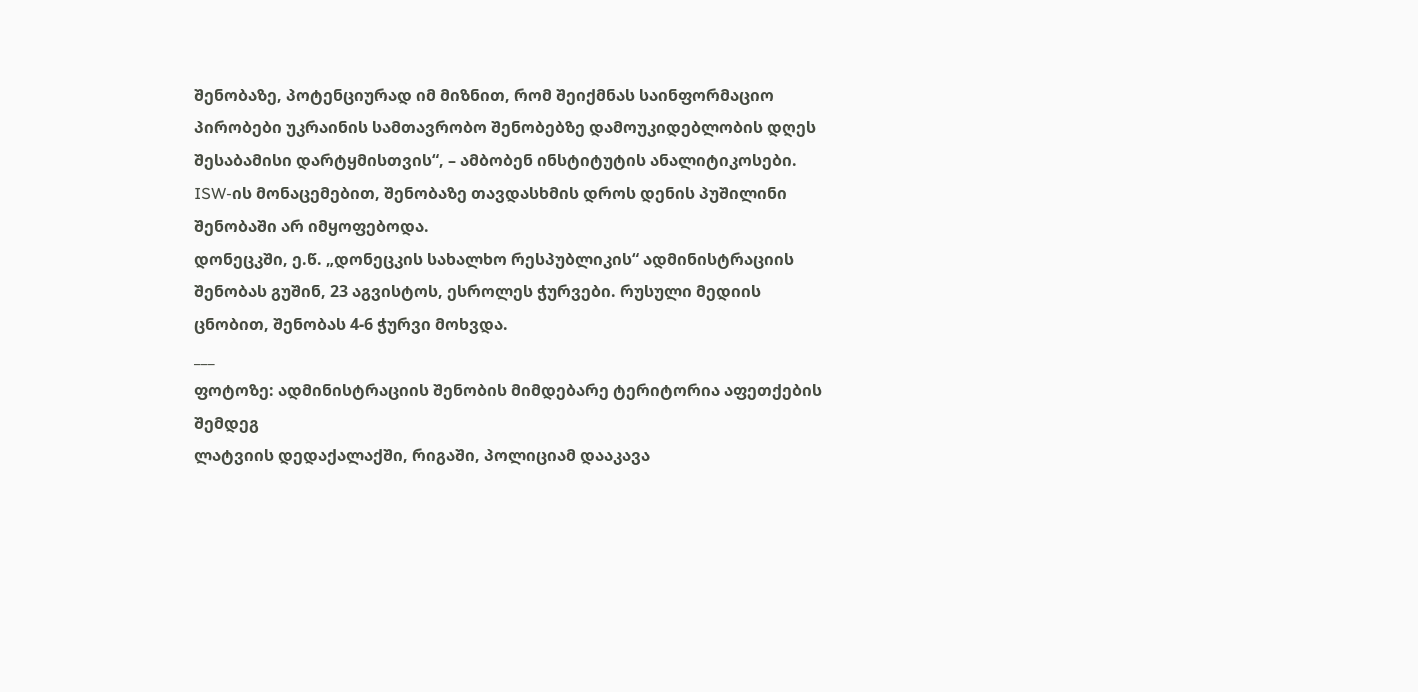შენობაზე, პოტენციურად იმ მიზნით, რომ შეიქმნას საინფორმაციო პირობები უკრაინის სამთავრობო შენობებზე დამოუკიდებლობის დღეს შესაბამისი დარტყმისთვის“, – ამბობენ ინსტიტუტის ანალიტიკოსები.
ISW-ის მონაცემებით, შენობაზე თავდასხმის დროს დენის პუშილინი შენობაში არ იმყოფებოდა.
დონეცკში, ე.წ. „დონეცკის სახალხო რესპუბლიკის“ ადმინისტრაციის შენობას გუშინ, 23 აგვისტოს, ესროლეს ჭურვები. რუსული მედიის ცნობით, შენობას 4-6 ჭურვი მოხვდა.
___
ფოტოზე: ადმინისტრაციის შენობის მიმდებარე ტერიტორია აფეთქების შემდეგ
ლატვიის დედაქალაქში, რიგაში, პოლიციამ დააკავა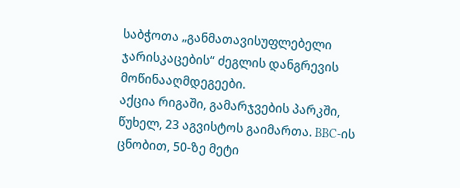საბჭოთა „განმათავისუფლებელი ჯარისკაცების“ ძეგლის დანგრევის მოწინააღმდეგეები.
აქცია რიგაში, გამარჯვების პარკში, წუხელ, 23 აგვისტოს გაიმართა. BBC-ის ცნობით, 50-ზე მეტი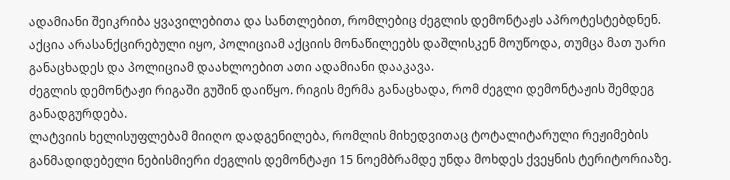ადამიანი შეიკრიბა ყვავილებითა და სანთლებით, რომლებიც ძეგლის დემონტაჟს აპროტესტებდნენ. აქცია არასანქცირებული იყო, პოლიციამ აქციის მონაწილეებს დაშლისკენ მოუწოდა, თუმცა მათ უარი განაცხადეს და პოლიციამ დაახლოებით ათი ადამიანი დააკავა.
ძეგლის დემონტაჟი რიგაში გუშინ დაიწყო. რიგის მერმა განაცხადა, რომ ძეგლი დემონტაჟის შემდეგ განადგურდება.
ლატვიის ხელისუფლებამ მიიღო დადგენილება, რომლის მიხედვითაც ტოტალიტარული რეჟიმების განმადიდებელი ნებისმიერი ძეგლის დემონტაჟი 15 ნოემბრამდე უნდა მოხდეს ქვეყნის ტერიტორიაზე.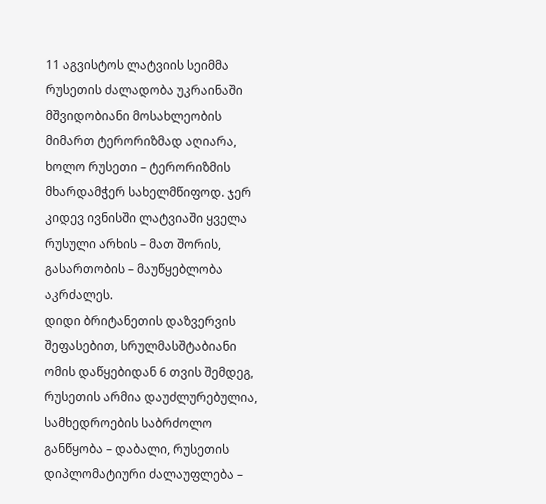11 აგვისტოს ლატვიის სეიმმა რუსეთის ძალადობა უკრაინაში მშვიდობიანი მოსახლეობის მიმართ ტერორიზმად აღიარა, ხოლო რუსეთი – ტერორიზმის მხარდამჭერ სახელმწიფოდ. ჯერ კიდევ ივნისში ლატვიაში ყველა რუსული არხის – მათ შორის, გასართობის – მაუწყებლობა აკრძალეს.
დიდი ბრიტანეთის დაზვერვის შეფასებით, სრულმასშტაბიანი ომის დაწყებიდან 6 თვის შემდეგ, რუსეთის არმია დაუძლურებულია, სამხედროების საბრძოლო განწყობა – დაბალი, რუსეთის დიპლომატიური ძალაუფლება –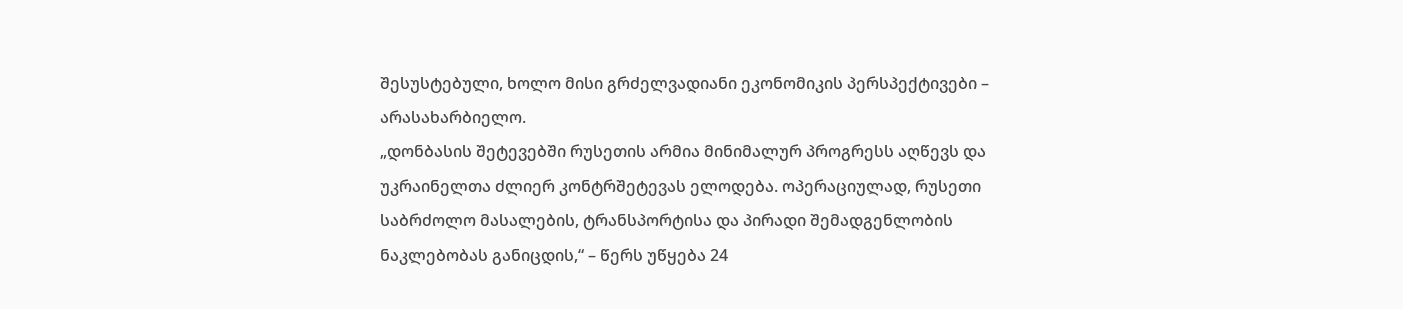შესუსტებული, ხოლო მისი გრძელვადიანი ეკონომიკის პერსპექტივები – არასახარბიელო.
„დონბასის შეტევებში რუსეთის არმია მინიმალურ პროგრესს აღწევს და უკრაინელთა ძლიერ კონტრშეტევას ელოდება. ოპერაციულად, რუსეთი საბრძოლო მასალების, ტრანსპორტისა და პირადი შემადგენლობის ნაკლებობას განიცდის,“ – წერს უწყება 24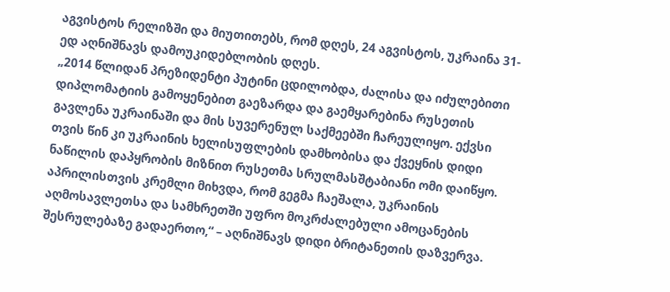აგვისტოს რელიზში და მიუთითებს, რომ დღეს, 24 აგვისტოს, უკრაინა 31-ედ აღნიშნავს დამოუკიდებლობის დღეს.
„2014 წლიდან პრეზიდენტი პუტინი ცდილობდა, ძალისა და იძულებითი დიპლომატიის გამოყენებით გაეზარდა და გაემყარებინა რუსეთის გავლენა უკრაინაში და მის სუვერენულ საქმეებში ჩარეულიყო. ექვსი თვის წინ კი უკრაინის ხელისუფლების დამხობისა და ქვეყნის დიდი ნაწილის დაპყრობის მიზნით რუსეთმა სრულმასშტაბიანი ომი დაიწყო.
აპრილისთვის კრემლი მიხვდა, რომ გეგმა ჩაეშალა, უკრაინის აღმოსავლეთსა და სამხრეთში უფრო მოკრძალებული ამოცანების შესრულებაზე გადაერთო,“ – აღნიშნავს დიდი ბრიტანეთის დაზვერვა.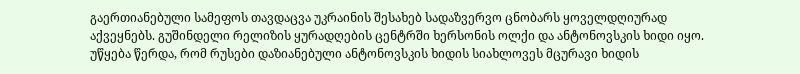გაერთიანებული სამეფოს თავდაცვა უკრაინის შესახებ სადაზვერვო ცნობარს ყოველდღიურად აქვეყნებს. გუშინდელი რელიზის ყურადღების ცენტრში ხერსონის ოლქი და ანტონოვსკის ხიდი იყო. უწყება წერდა, რომ რუსები დაზიანებული ანტონოვსკის ხიდის სიახლოვეს მცურავი ხიდის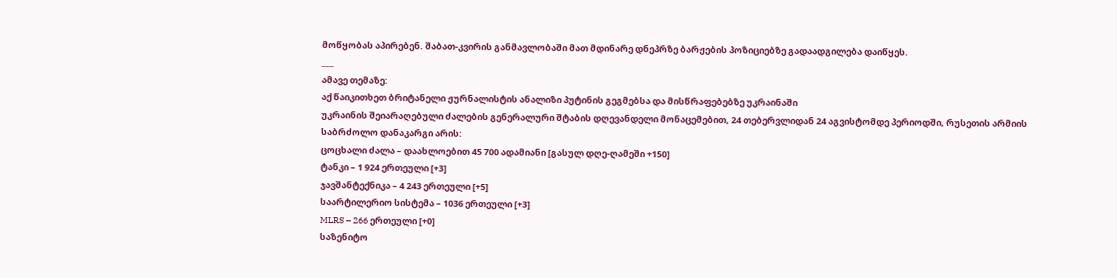მოწყობას აპირებენ. შაბათ-კვირის განმავლობაში მათ მდინარე დნეპრზე ბარჟების პოზიციებზე გადაადგილება დაიწყეს.
___
ამავე თემაზე:
აქ წაიკითხეთ ბრიტანელი ჟურნალისტის ანალიზი პუტინის გეგმებსა და მისწრაფებებზე უკრაინაში
უკრაინის შეიარაღებული ძალების გენერალური შტაბის დღევანდელი მონაცემებით, 24 თებერვლიდან 24 აგვისტომდე პერიოდში, რუსეთის არმიის საბრძოლო დანაკარგი არის:
ცოცხალი ძალა – დაახლოებით 45 700 ადამიანი [გასულ დღე-ღამეში +150]
ტანკი – 1 924 ერთეული [+3]
ჯავშანტექნიკა – 4 243 ერთეული [+5]
საარტილერიო სისტემა – 1036 ერთეული [+3]
MLRS – 266 ერთეული [+0]
საზენიტო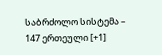საბრძოლო სისტემა – 147 ერთეული [+1]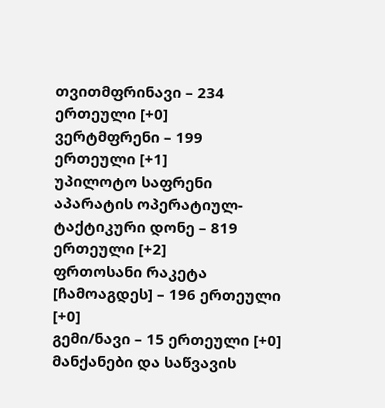თვითმფრინავი – 234 ერთეული [+0]
ვერტმფრენი – 199 ერთეული [+1]
უპილოტო საფრენი აპარატის ოპერატიულ-ტაქტიკური დონე – 819 ერთეული [+2]
ფრთოსანი რაკეტა [ჩამოაგდეს] – 196 ერთეული [+0]
გემი/ნავი – 15 ერთეული [+0]
მანქანები და საწვავის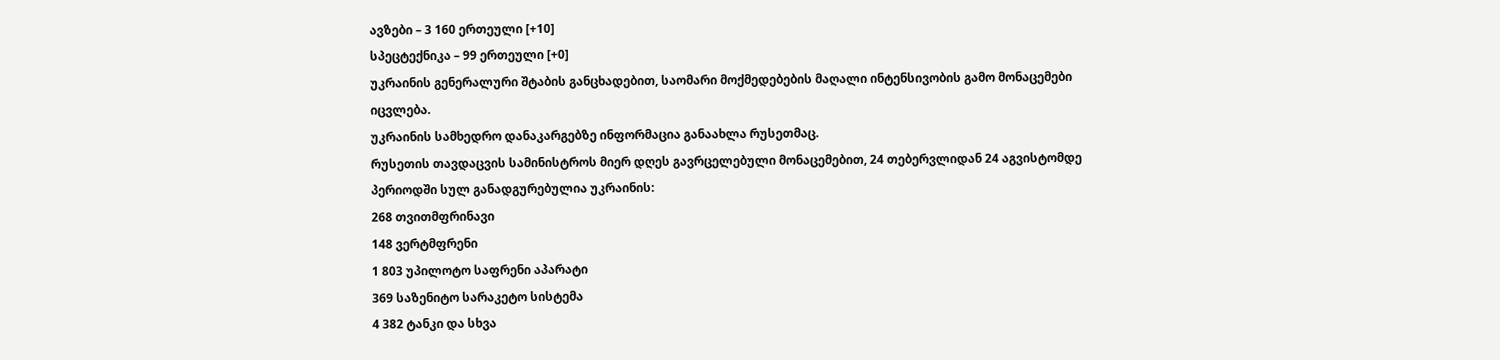ავზები – 3 160 ერთეული [+10]
სპეცტექნიკა – 99 ერთეული [+0]
უკრაინის გენერალური შტაბის განცხადებით, საომარი მოქმედებების მაღალი ინტენსივობის გამო მონაცემები იცვლება.
უკრაინის სამხედრო დანაკარგებზე ინფორმაცია განაახლა რუსეთმაც.
რუსეთის თავდაცვის სამინისტროს მიერ დღეს გავრცელებული მონაცემებით, 24 თებერვლიდან 24 აგვისტომდე პერიოდში სულ განადგურებულია უკრაინის:
268 თვითმფრინავი
148 ვერტმფრენი
1 803 უპილოტო საფრენი აპარატი
369 საზენიტო სარაკეტო სისტემა
4 382 ტანკი და სხვა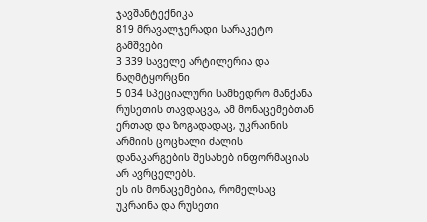ჯავშანტექნიკა
819 მრავალჯერადი სარაკეტო გამშვები
3 339 საველე არტილერია და ნაღმტყორცნი
5 034 სპეციალური სამხედრო მანქანა
რუსეთის თავდაცვა, ამ მონაცემებთან ერთად და ზოგადადაც, უკრაინის არმიის ცოცხალი ძალის დანაკარგების შესახებ ინფორმაციას არ ავრცელებს.
ეს ის მონაცემებია, რომელსაც უკრაინა და რუსეთი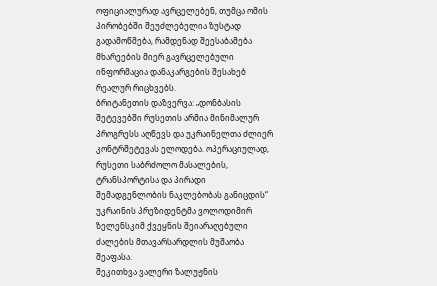ოფიციალურად ავრცელებენ, თუმცა ომის პირობებში შეუძლებელია ზუსტად გადამოწმება, რამდენად შეესაბამება მხარეების მიერ გავრცელებული ინფორმაცია დანაკარგების შესახებ რეალურ რიცხვებს.
ბრიტანეთის დაზვერვა: „დონბასის შეტევებში რუსეთის არმია მინიმალურ პროგრესს აღწევს და უკრაინელთა ძლიერ კონტრშეტევას ელოდება. ოპერაციულად, რუსეთი საბრძოლო მასალების, ტრანსპორტისა და პირადი შემადგენლობის ნაკლებობას განიცდის“
უკრაინის პრეზიდენტმა ვოლოდიმირ ზელენსკიმ ქვეყნის შეიარაღებული ძალების მთავარსარდლის მუშაობა შეაფასა.
შეკითხვა ვალერი ზალუჟნის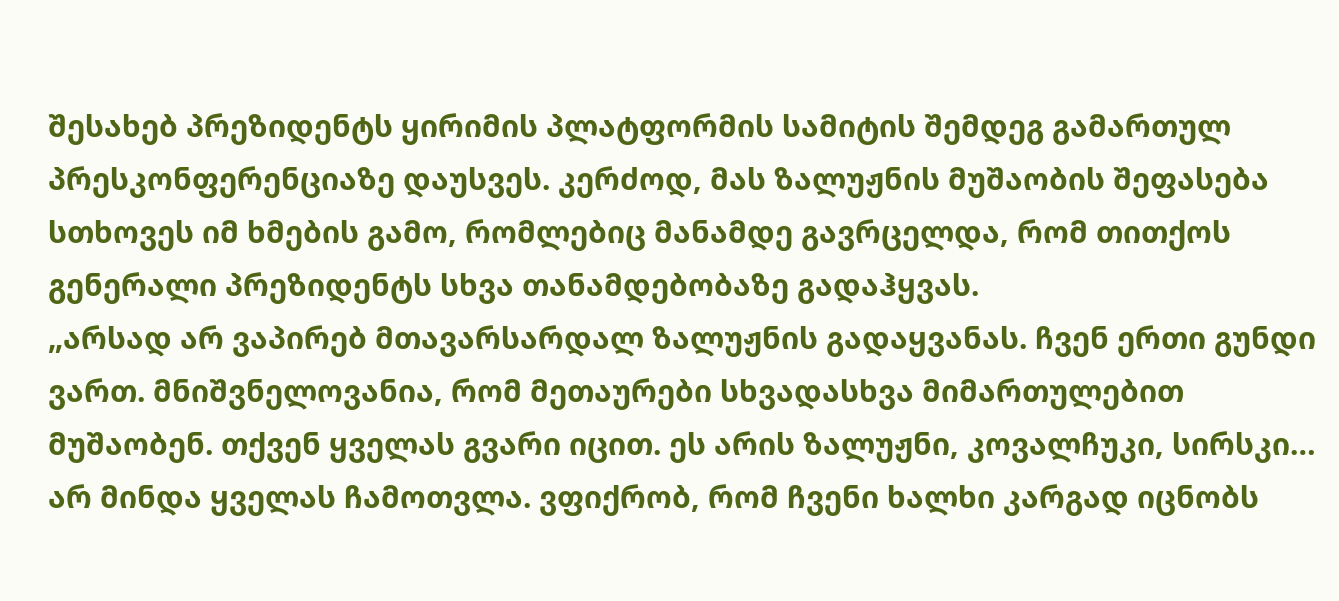შესახებ პრეზიდენტს ყირიმის პლატფორმის სამიტის შემდეგ გამართულ პრესკონფერენციაზე დაუსვეს. კერძოდ, მას ზალუჟნის მუშაობის შეფასება სთხოვეს იმ ხმების გამო, რომლებიც მანამდე გავრცელდა, რომ თითქოს გენერალი პრეზიდენტს სხვა თანამდებობაზე გადაჰყვას.
„არსად არ ვაპირებ მთავარსარდალ ზალუჟნის გადაყვანას. ჩვენ ერთი გუნდი ვართ. მნიშვნელოვანია, რომ მეთაურები სხვადასხვა მიმართულებით მუშაობენ. თქვენ ყველას გვარი იცით. ეს არის ზალუჟნი, კოვალჩუკი, სირსკი… არ მინდა ყველას ჩამოთვლა. ვფიქრობ, რომ ჩვენი ხალხი კარგად იცნობს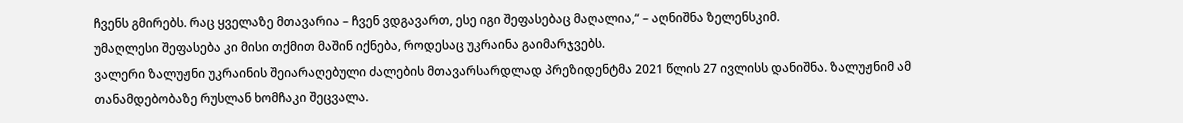ჩვენს გმირებს. რაც ყველაზე მთავარია – ჩვენ ვდგავართ, ესე იგი შეფასებაც მაღალია,“ – აღნიშნა ზელენსკიმ.
უმაღლესი შეფასება კი მისი თქმით მაშინ იქნება, როდესაც უკრაინა გაიმარჯვებს.
ვალერი ზალუჟნი უკრაინის შეიარაღებული ძალების მთავარსარდლად პრეზიდენტმა 2021 წლის 27 ივლისს დანიშნა. ზალუჟნიმ ამ თანამდებობაზე რუსლან ხომჩაკი შეცვალა.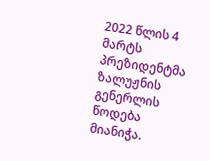2022 წლის 4 მარტს პრეზიდენტმა ზალუჟნის გენერლის წოდება მიანიჭა.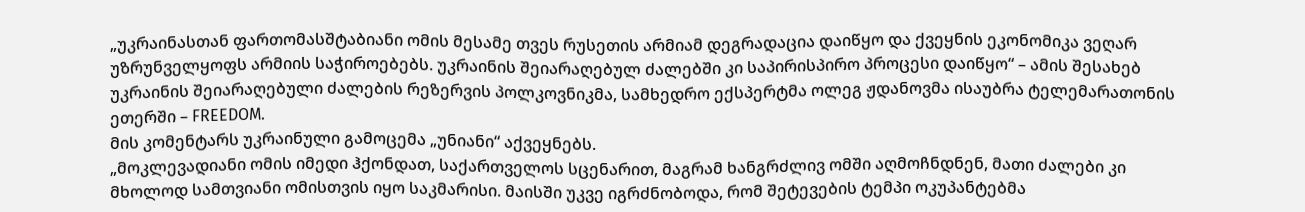„უკრაინასთან ფართომასშტაბიანი ომის მესამე თვეს რუსეთის არმიამ დეგრადაცია დაიწყო და ქვეყნის ეკონომიკა ვეღარ უზრუნველყოფს არმიის საჭიროებებს. უკრაინის შეიარაღებულ ძალებში კი საპირისპირო პროცესი დაიწყო“ – ამის შესახებ უკრაინის შეიარაღებული ძალების რეზერვის პოლკოვნიკმა, სამხედრო ექსპერტმა ოლეგ ჟდანოვმა ისაუბრა ტელემარათონის ეთერში – FREEDOM.
მის კომენტარს უკრაინული გამოცემა „უნიანი“ აქვეყნებს.
„მოკლევადიანი ომის იმედი ჰქონდათ, საქართველოს სცენარით, მაგრამ ხანგრძლივ ომში აღმოჩნდნენ, მათი ძალები კი მხოლოდ სამთვიანი ომისთვის იყო საკმარისი. მაისში უკვე იგრძნობოდა, რომ შეტევების ტემპი ოკუპანტებმა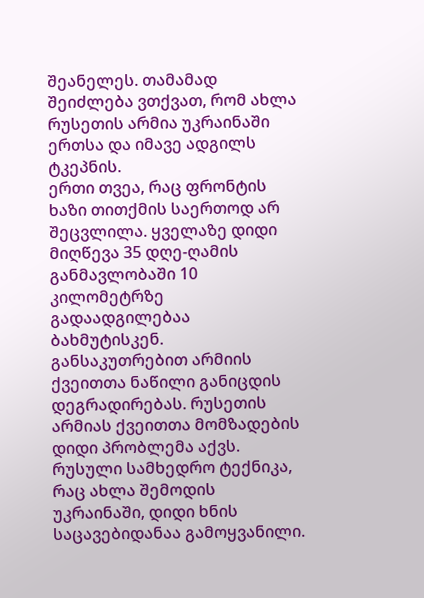შეანელეს. თამამად შეიძლება ვთქვათ, რომ ახლა რუსეთის არმია უკრაინაში ერთსა და იმავე ადგილს ტკეპნის.
ერთი თვეა, რაც ფრონტის ხაზი თითქმის საერთოდ არ შეცვლილა. ყველაზე დიდი მიღწევა 35 დღე-ღამის განმავლობაში 10 კილომეტრზე გადაადგილებაა ბახმუტისკენ. განსაკუთრებით არმიის ქვეითთა ნაწილი განიცდის დეგრადირებას. რუსეთის არმიას ქვეითთა მომზადების დიდი პრობლემა აქვს.
რუსული სამხედრო ტექნიკა, რაც ახლა შემოდის უკრაინაში, დიდი ხნის საცავებიდანაა გამოყვანილი.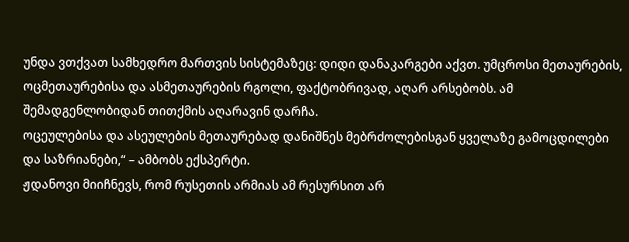უნდა ვთქვათ სამხედრო მართვის სისტემაზეც: დიდი დანაკარგები აქვთ. უმცროსი მეთაურების, ოცმეთაურებისა და ასმეთაურების რგოლი, ფაქტობრივად, აღარ არსებობს. ამ შემადგენლობიდან თითქმის აღარავინ დარჩა.
ოცეულებისა და ასეულების მეთაურებად დანიშნეს მებრძოლებისგან ყველაზე გამოცდილები და საზრიანები,“ – ამბობს ექსპერტი.
ჟდანოვი მიიჩნევს, რომ რუსეთის არმიას ამ რესურსით არ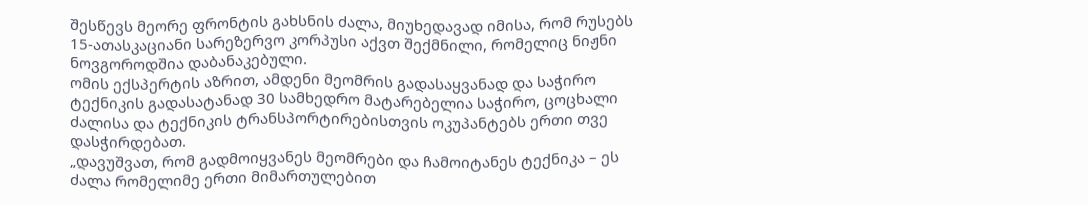შესწევს მეორე ფრონტის გახსნის ძალა, მიუხედავად იმისა, რომ რუსებს 15-ათასკაციანი სარეზერვო კორპუსი აქვთ შექმნილი, რომელიც ნიჟნი ნოვგოროდშია დაბანაკებული.
ომის ექსპერტის აზრით, ამდენი მეომრის გადასაყვანად და საჭირო ტექნიკის გადასატანად 30 სამხედრო მატარებელია საჭირო, ცოცხალი ძალისა და ტექნიკის ტრანსპორტირებისთვის ოკუპანტებს ერთი თვე დასჭირდებათ.
„დავუშვათ, რომ გადმოიყვანეს მეომრები და ჩამოიტანეს ტექნიკა – ეს ძალა რომელიმე ერთი მიმართულებით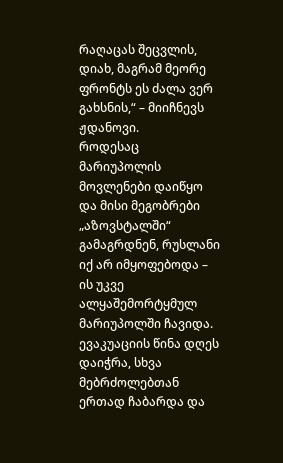რაღაცას შეცვლის, დიახ, მაგრამ მეორე ფრონტს ეს ძალა ვერ გახსნის,“ – მიიჩნევს ჟდანოვი.
როდესაც მარიუპოლის მოვლენები დაიწყო და მისი მეგობრები „აზოვსტალში“ გამაგრდნენ, რუსლანი იქ არ იმყოფებოდა – ის უკვე ალყაშემორტყმულ მარიუპოლში ჩავიდა.
ევაკუაციის წინა დღეს დაიჭრა, სხვა მებრძოლებთან ერთად ჩაბარდა და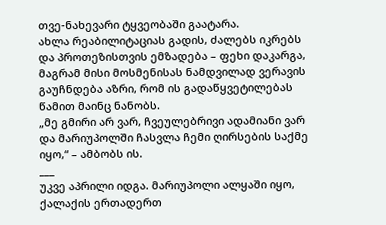თვე-ნახევარი ტყვეობაში გაატარა.
ახლა რეაბილიტაციას გადის, ძალებს იკრებს და პროთეზისთვის ემზადება – ფეხი დაკარგა, მაგრამ მისი მოსმენისას ნამდვილად ვერავის გაუჩნდება აზრი, რომ ის გადაწყვეტილებას წამით მაინც ნანობს.
„მე გმირი არ ვარ, ჩვეულებრივი ადამიანი ვარ და მარიუპოლში ჩასვლა ჩემი ღირსების საქმე იყო,“ – ამბობს ის.
___
უკვე აპრილი იდგა. მარიუპოლი ალყაში იყო, ქალაქის ერთადერთ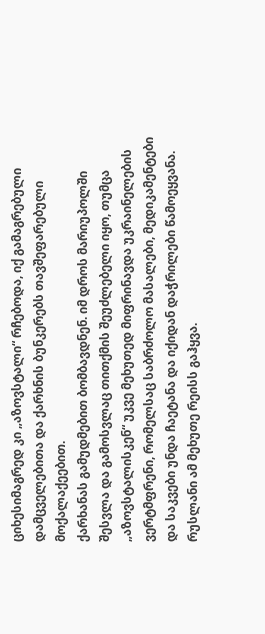ციხესიმაგრედ კი „აზოვსტალი“ რჩებოდა, იქ გამაგრებული დამცველებითა და ქარხნის ბუნკერებს თავშეფარებული მოქალაქეებით.
ქარხანას გამუდმებით ბომბავდნენ. იმ დროს მარიუპოლში შესვლა და გამოსვლაც თითქმის შეუძლებელი იყო, თუმცა „აზოვსტალისკენ“ უკვე მეხუთედ მიფრინავდა უკრაინელების ვერტმფრენი, რომელსაც საბრძოლო მასალები, მედიკამენტები და საკვები უნდა ჩაეტანა და იქიდან დაჭრილები წამოეყვანა.
რუსლანი ამ მეხუთე რეისს გაჰყვა.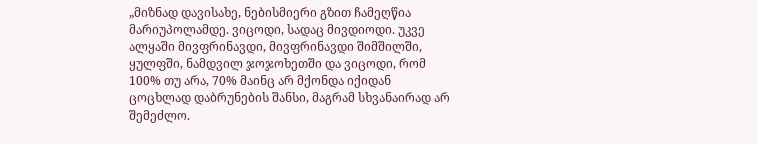„მიზნად დავისახე, ნებისმიერი გზით ჩამეღწია მარიუპოლამდე. ვიცოდი, სადაც მივდიოდი. უკვე ალყაში მივფრინავდი, მივფრინავდი შიმშილში, ყულფში, ნამდვილ ჯოჯოხეთში და ვიცოდი, რომ 100% თუ არა, 70% მაინც არ მქონდა იქიდან ცოცხლად დაბრუნების შანსი, მაგრამ სხვანაირად არ შემეძლო.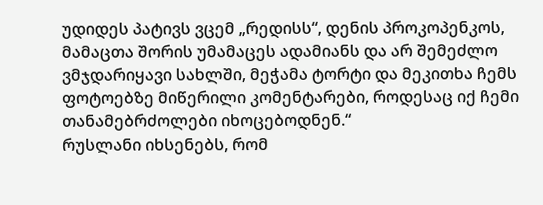უდიდეს პატივს ვცემ „რედისს“, დენის პროკოპენკოს, მამაცთა შორის უმამაცეს ადამიანს და არ შემეძლო ვმჯდარიყავი სახლში, მეჭამა ტორტი და მეკითხა ჩემს ფოტოებზე მიწერილი კომენტარები, როდესაც იქ ჩემი თანამებრძოლები იხოცებოდნენ.“
რუსლანი იხსენებს, რომ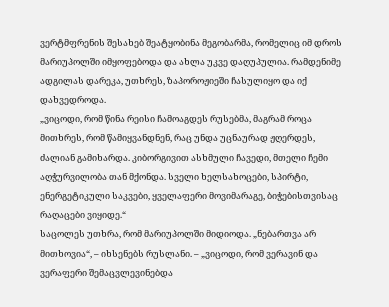ვერტმფრენის შესახებ შეატყობინა მეგობარმა, რომელიც იმ დროს მარიუპოლში იმყოფებოდა და ახლა უკვე დაღუპულია. რამდენიმე ადგილას დარეკა, უთხრეს, ზაპოროჟიეში ჩასულიყო და იქ დახვედროდა.
„ვიცოდი, რომ წინა რეისი ჩამოაგდეს რუსებმა, მაგრამ როცა მითხრეს, რომ წამიყვანდნენ, რაც უნდა უცნაურად ჟღერდეს, ძალიან გამიხარდა. კიბორგივით ასხმული ჩავედი, მთელი ჩემი აღჭურვილობა თან მქონდა. სველი ხელსახოცები, სპირტი, ენერგეტიკული საკვები, ყველაფერი მოვიმარაგე, ბიჭებისთვისაც რაღაცები ვიყიდე.“
საცოლეს უთხრა, რომ მარიუპოლში მიდიოდა. „ნებართვა არ მითხოვია“, – იხსენებს რუსლანი. – „ვიცოდი, რომ ვერავინ და ვერაფერი შემაცვლევინებდა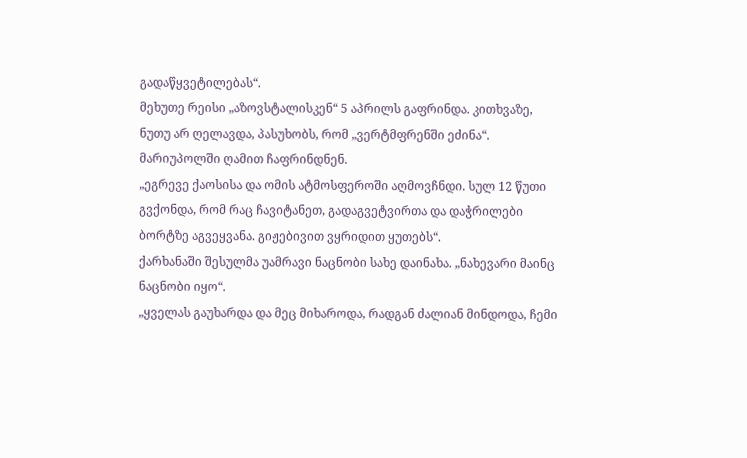გადაწყვეტილებას“.
მეხუთე რეისი „აზოვსტალისკენ“ 5 აპრილს გაფრინდა. კითხვაზე, ნუთუ არ ღელავდა, პასუხობს, რომ „ვერტმფრენში ეძინა“.
მარიუპოლში ღამით ჩაფრინდნენ.
„ეგრევე ქაოსისა და ომის ატმოსფეროში აღმოვჩნდი. სულ 12 წუთი გვქონდა, რომ რაც ჩავიტანეთ, გადაგვეტვირთა და დაჭრილები ბორტზე აგვეყვანა. გიჟებივით ვყრიდით ყუთებს“.
ქარხანაში შესულმა უამრავი ნაცნობი სახე დაინახა. „ნახევარი მაინც ნაცნობი იყო“.
„ყველას გაუხარდა და მეც მიხაროდა, რადგან ძალიან მინდოდა, ჩემი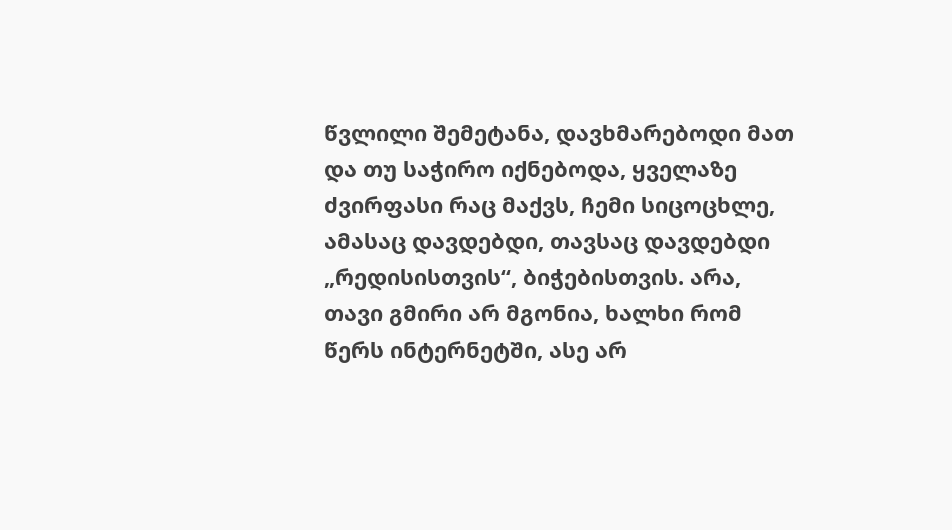წვლილი შემეტანა, დავხმარებოდი მათ და თუ საჭირო იქნებოდა, ყველაზე ძვირფასი რაც მაქვს, ჩემი სიცოცხლე, ამასაც დავდებდი, თავსაც დავდებდი „რედისისთვის“, ბიჭებისთვის. არა, თავი გმირი არ მგონია, ხალხი რომ წერს ინტერნეტში, ასე არ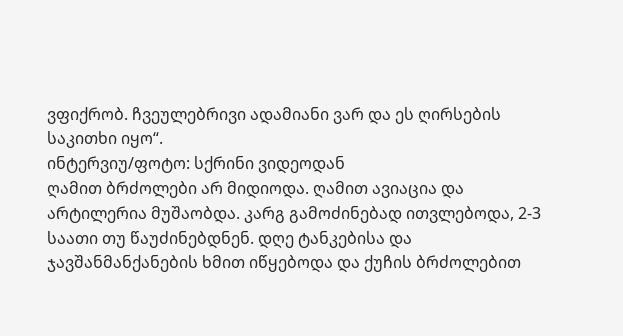ვფიქრობ. ჩვეულებრივი ადამიანი ვარ და ეს ღირსების საკითხი იყო“.
ინტერვიუ/ფოტო: სქრინი ვიდეოდან
ღამით ბრძოლები არ მიდიოდა. ღამით ავიაცია და არტილერია მუშაობდა. კარგ გამოძინებად ითვლებოდა, 2-3 საათი თუ წაუძინებდნენ. დღე ტანკებისა და ჯავშანმანქანების ხმით იწყებოდა და ქუჩის ბრძოლებით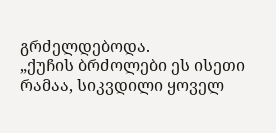გრძელდებოდა.
„ქუჩის ბრძოლები ეს ისეთი რამაა, სიკვდილი ყოველ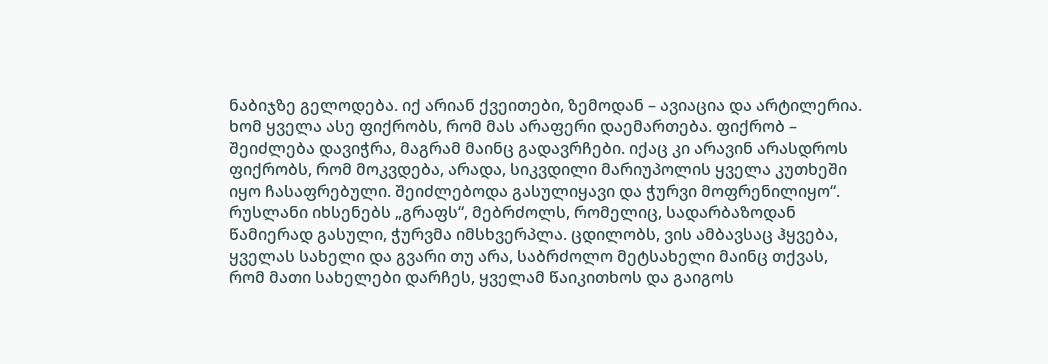ნაბიჯზე გელოდება. იქ არიან ქვეითები, ზემოდან – ავიაცია და არტილერია.
ხომ ყველა ასე ფიქრობს, რომ მას არაფერი დაემართება. ფიქრობ – შეიძლება დავიჭრა, მაგრამ მაინც გადავრჩები. იქაც კი არავინ არასდროს ფიქრობს, რომ მოკვდება, არადა, სიკვდილი მარიუპოლის ყველა კუთხეში იყო ჩასაფრებული. შეიძლებოდა გასულიყავი და ჭურვი მოფრენილიყო“.
რუსლანი იხსენებს „გრაფს“, მებრძოლს, რომელიც, სადარბაზოდან წამიერად გასული, ჭურვმა იმსხვერპლა. ცდილობს, ვის ამბავსაც ჰყვება, ყველას სახელი და გვარი თუ არა, საბრძოლო მეტსახელი მაინც თქვას, რომ მათი სახელები დარჩეს, ყველამ წაიკითხოს და გაიგოს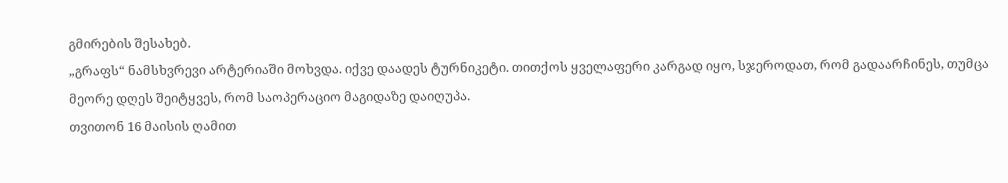გმირების შესახებ.
„გრაფს“ ნამსხვრევი არტერიაში მოხვდა. იქვე დაადეს ტურნიკეტი. თითქოს ყველაფერი კარგად იყო, სჯეროდათ, რომ გადაარჩინეს, თუმცა მეორე დღეს შეიტყვეს, რომ საოპერაციო მაგიდაზე დაიღუპა.
თვითონ 16 მაისის ღამით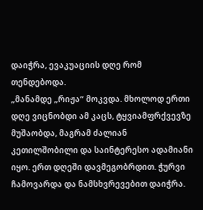დაიჭრა, ევაკუაციის დღე რომ თენდებოდა.
„მანამდე „რიჟა“ მოკვდა. მხოლოდ ერთი დღე ვიცნობდი ამ კაცს, ტყვიამფრქვევზე მუშაობდა, მაგრამ ძალიან კეთილშობილი და საინტერესო ადამიანი იყო. ერთ დღეში დავმეგობრდით. ჭურვი ჩამოვარდა და ნამსხვრევებით დაიჭრა.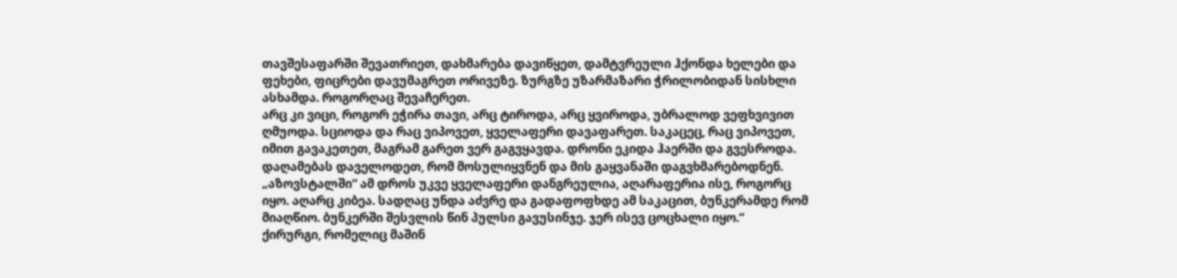თავშესაფარში შევათრიეთ, დახმარება დავიწყეთ, დამტვრეული ჰქონდა ხელები და ფეხები, ფიცრები დავუმაგრეთ ორივეზე. ზურგზე უზარმაზარი ჭრილობიდან სისხლი ასხამდა. როგორღაც შევაჩერეთ.
არც კი ვიცი, როგორ ეჭირა თავი, არც ტიროდა, არც ყვიროდა, უბრალოდ ვეფხვივით ღმუოდა. სციოდა და რაც ვიპოვეთ, ყველაფერი დავაფარეთ. საკაცეც, რაც ვიპოვეთ, იმით გავაკეთეთ, მაგრამ გარეთ ვერ გაგვყავდა. დრონი ეკიდა ჰაერში და გვესროდა. დაღამებას დაველოდეთ, რომ მოსულიყვნენ და მის გაყვანაში დაგვხმარებოდნენ.
„აზოვსტალში“ ამ დროს უკვე ყველაფერი დანგრეულია, აღარაფერია ისე, როგორც იყო. აღარც კიბეა. სადღაც უნდა აძვრე და გადაფოფხდე ამ საკაცით, ბუნკერამდე რომ მიაღწიო. ბუნკერში შესვლის წინ პულსი გავუსინჯე. ჯერ ისევ ცოცხალი იყო.“
ქირურგი, რომელიც მაშინ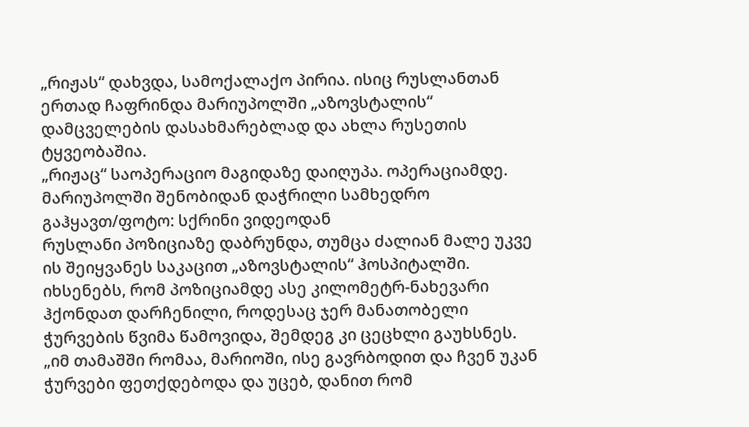„რიჟას“ დახვდა, სამოქალაქო პირია. ისიც რუსლანთან ერთად ჩაფრინდა მარიუპოლში „აზოვსტალის“ დამცველების დასახმარებლად და ახლა რუსეთის ტყვეობაშია.
„რიჟაც“ საოპერაციო მაგიდაზე დაიღუპა. ოპერაციამდე.
მარიუპოლში შენობიდან დაჭრილი სამხედრო გაჰყავთ/ფოტო: სქრინი ვიდეოდან
რუსლანი პოზიციაზე დაბრუნდა, თუმცა ძალიან მალე უკვე ის შეიყვანეს საკაცით „აზოვსტალის“ ჰოსპიტალში.
იხსენებს, რომ პოზიციამდე ასე კილომეტრ-ნახევარი ჰქონდათ დარჩენილი, როდესაც ჯერ მანათობელი ჭურვების წვიმა წამოვიდა, შემდეგ კი ცეცხლი გაუხსნეს.
„იმ თამაშში რომაა, მარიოში, ისე გავრბოდით და ჩვენ უკან ჭურვები ფეთქდებოდა და უცებ, დანით რომ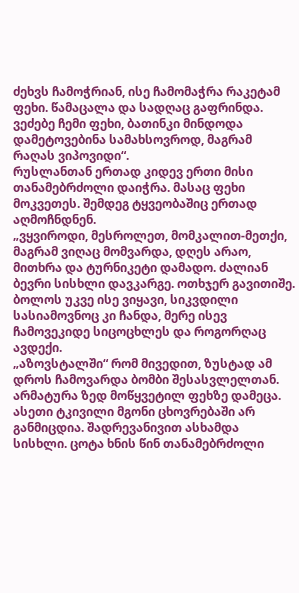ძეხვს ჩამოჭრიან, ისე ჩამომაჭრა რაკეტამ ფეხი. წამაცალა და სადღაც გაფრინდა. ვეძებე ჩემი ფეხი, ბათინკი მინდოდა დამეტოვებინა სამახსოვროდ, მაგრამ რაღას ვიპოვიდი“.
რუსლანთან ერთად კიდევ ერთი მისი თანამებრძოლი დაიჭრა. მასაც ფეხი მოკვეთეს. შემდეგ ტყვეობაშიც ერთად აღმოჩნდნენ.
„ვყვიროდი, მესროლეთ, მომკალით-მეთქი, მაგრამ ვიღაც მომვარდა, დღეს არაო, მითხრა და ტურნიკეტი დამადო. ძალიან ბევრი სისხლი დავკარგე. ოთხჯერ გავითიშე. ბოლოს უკვე ისე ვიყავი, სიკვდილი სასიამოვნოც კი ჩანდა, მერე ისევ ჩამოვეკიდე სიცოცხლეს და როგორღაც ავდექი.
„აზოვსტალში“ რომ მივედით, ზუსტად ამ დროს ჩამოვარდა ბომბი შესასვლელთან. არმატურა ზედ მოწყვეტილ ფეხზე დამეცა. ასეთი ტკივილი მგონი ცხოვრებაში არ განმიცდია. შადრევანივით ასხამდა სისხლი. ცოტა ხნის წინ თანამებრძოლი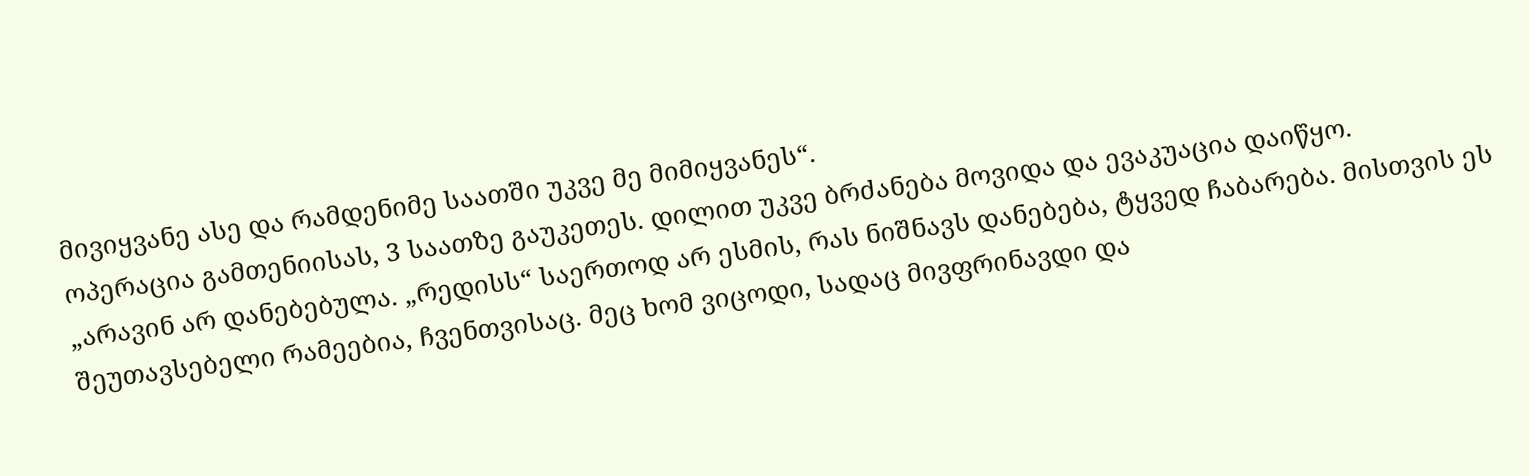მივიყვანე ასე და რამდენიმე საათში უკვე მე მიმიყვანეს“.
ოპერაცია გამთენიისას, 3 საათზე გაუკეთეს. დილით უკვე ბრძანება მოვიდა და ევაკუაცია დაიწყო.
„არავინ არ დანებებულა. „რედისს“ საერთოდ არ ესმის, რას ნიშნავს დანებება, ტყვედ ჩაბარება. მისთვის ეს შეუთავსებელი რამეებია, ჩვენთვისაც. მეც ხომ ვიცოდი, სადაც მივფრინავდი და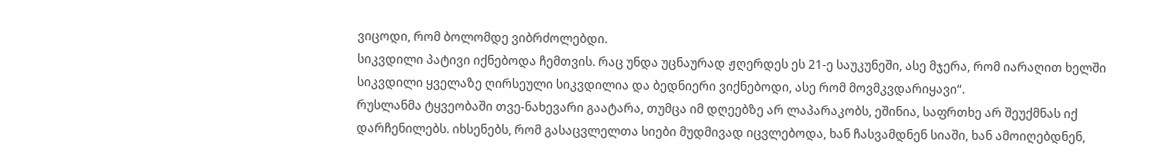ვიცოდი, რომ ბოლომდე ვიბრძოლებდი.
სიკვდილი პატივი იქნებოდა ჩემთვის. რაც უნდა უცნაურად ჟღერდეს ეს 21-ე საუკუნეში, ასე მჯერა, რომ იარაღით ხელში სიკვდილი ყველაზე ღირსეული სიკვდილია და ბედნიერი ვიქნებოდი, ასე რომ მოვმკვდარიყავი“.
რუსლანმა ტყვეობაში თვე-ნახევარი გაატარა, თუმცა იმ დღეებზე არ ლაპარაკობს, ეშინია, საფრთხე არ შეუქმნას იქ დარჩენილებს. იხსენებს, რომ გასაცვლელთა სიები მუდმივად იცვლებოდა, ხან ჩასვამდნენ სიაში, ხან ამოიღებდნენ,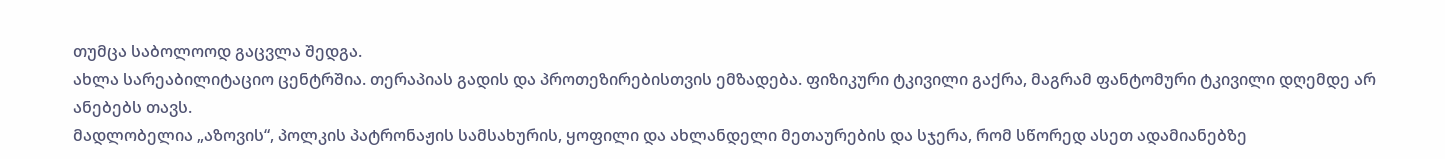თუმცა საბოლოოდ გაცვლა შედგა.
ახლა სარეაბილიტაციო ცენტრშია. თერაპიას გადის და პროთეზირებისთვის ემზადება. ფიზიკური ტკივილი გაქრა, მაგრამ ფანტომური ტკივილი დღემდე არ ანებებს თავს.
მადლობელია „აზოვის“, პოლკის პატრონაჟის სამსახურის, ყოფილი და ახლანდელი მეთაურების და სჯერა, რომ სწორედ ასეთ ადამიანებზე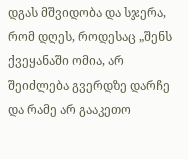დგას მშვიდობა და სჯერა, რომ დღეს, როდესაც „შენს ქვეყანაში ომია, არ შეიძლება გვერდზე დარჩე და რამე არ გააკეთო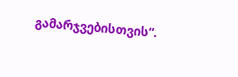გამარჯვებისთვის“.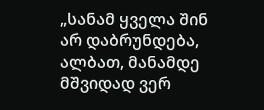„სანამ ყველა შინ არ დაბრუნდება, ალბათ, მანამდე მშვიდად ვერ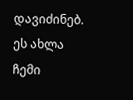დავიძინებ. ეს ახლა ჩემი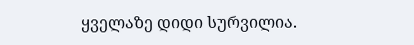ყველაზე დიდი სურვილია.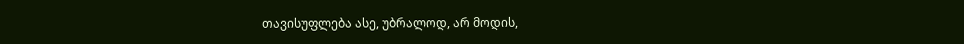თავისუფლება ასე, უბრალოდ, არ მოდის,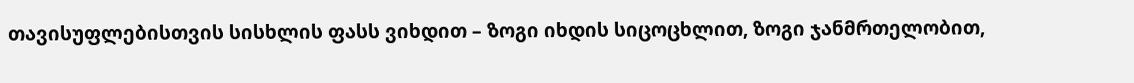თავისუფლებისთვის სისხლის ფასს ვიხდით – ზოგი იხდის სიცოცხლით, ზოგი ჯანმრთელობით,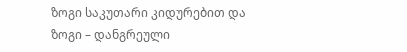ზოგი საკუთარი კიდურებით და ზოგი – დანგრეული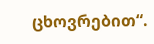ცხოვრებით“.